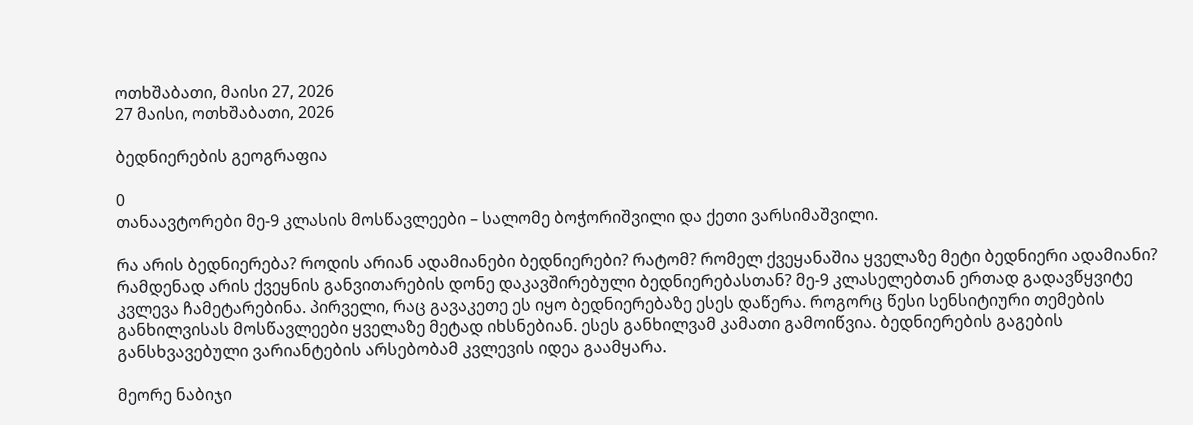ოთხშაბათი, მაისი 27, 2026
27 მაისი, ოთხშაბათი, 2026

ბედნიერების გეოგრაფია

0
თანაავტორები მე-9 კლასის მოსწავლეები – სალომე ბოჭორიშვილი და ქეთი ვარსიმაშვილი.

რა არის ბედნიერება? როდის არიან ადამიანები ბედნიერები? რატომ? რომელ ქვეყანაშია ყველაზე მეტი ბედნიერი ადამიანი? რამდენად არის ქვეყნის განვითარების დონე დაკავშირებული ბედნიერებასთან? მე-9 კლასელებთან ერთად გადავწყვიტე კვლევა ჩამეტარებინა. პირველი, რაც გავაკეთე ეს იყო ბედნიერებაზე ესეს დაწერა. როგორც წესი სენსიტიური თემების განხილვისას მოსწავლეები ყველაზე მეტად იხსნებიან. ესეს განხილვამ კამათი გამოიწვია. ბედნიერების გაგების განსხვავებული ვარიანტების არსებობამ კვლევის იდეა გაამყარა.

მეორე ნაბიჯი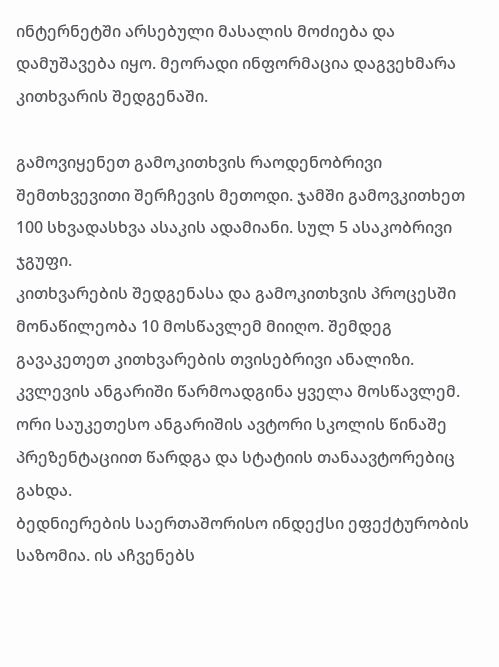ინტერნეტში არსებული მასალის მოძიება და დამუშავება იყო. მეორადი ინფორმაცია დაგვეხმარა კითხვარის შედგენაში.

გამოვიყენეთ გამოკითხვის რაოდენობრივი შემთხვევითი შერჩევის მეთოდი. ჯამში გამოვკითხეთ 100 სხვადასხვა ასაკის ადამიანი. სულ 5 ასაკობრივი ჯგუფი.
კითხვარების შედგენასა და გამოკითხვის პროცესში მონაწილეობა 10 მოსწავლემ მიიღო. შემდეგ გავაკეთეთ კითხვარების თვისებრივი ანალიზი. კვლევის ანგარიში წარმოადგინა ყველა მოსწავლემ. ორი საუკეთესო ანგარიშის ავტორი სკოლის წინაშე პრეზენტაციით წარდგა და სტატიის თანაავტორებიც გახდა.
ბედნიერების საერთაშორისო ინდექსი ეფექტურობის საზომია. ის აჩვენებს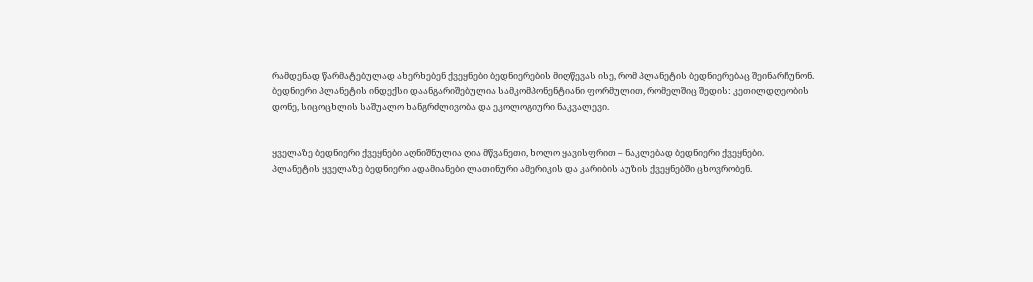რამდენად წარმატებულად ახერხებენ ქვეყნები ბედნიერების მიღწევას ისე, რომ პლანეტის ბედნიერებაც შეინარჩუნონ. ბედნიერი პლანეტის ინდექსი დაანგარიშებულია სამკომპონენტიანი ფორმულით, რომელშიც შედის: კეთილდღეობის დონე, სიცოცხლის საშუალო ხანგრძლივობა და ეკოლოგიური ნაკვალევი.


ყველაზე ბედნიერი ქვეყნები აღნიშნულია ღია მწვანეთი, ხოლო ყავისფრით – ნაკლებად ბედნიერი ქვეყნები.
პლანეტის ყველაზე ბედნიერი ადამიანები ლათინური ამერიკის და კარიბის აუზის ქვეყნებში ცხოვრობენ.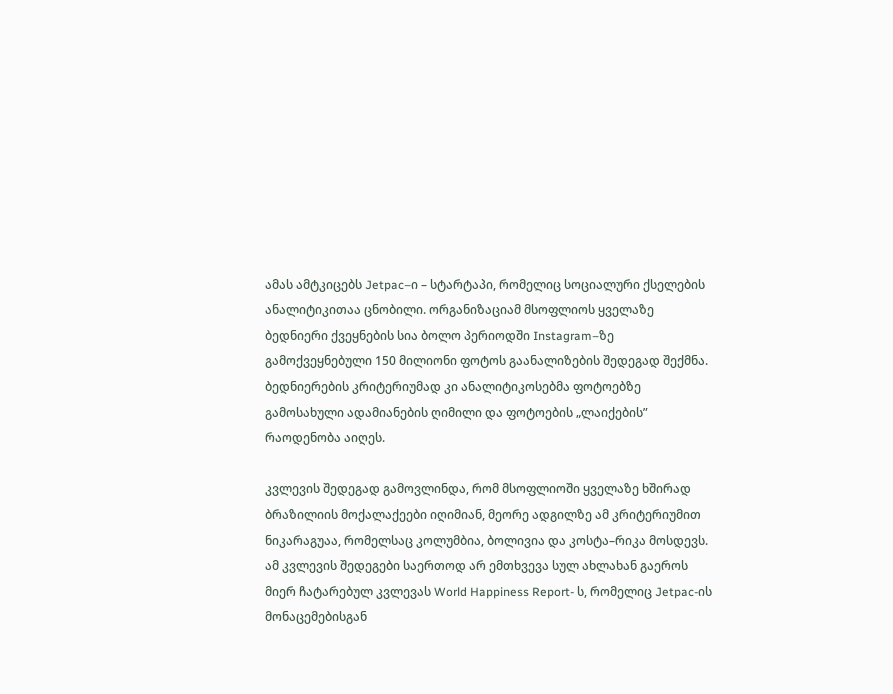ამას ამტკიცებს Jetpac–ი – სტარტაპი, რომელიც სოციალური ქსელების ანალიტიკითაა ცნობილი. ორგანიზაციამ მსოფლიოს ყველაზე ბედნიერი ქვეყნების სია ბოლო პერიოდში Instagram–ზე გამოქვეყნებული 150 მილიონი ფოტოს გაანალიზების შედეგად შექმნა. ბედნიერების კრიტერიუმად კი ანალიტიკოსებმა ფოტოებზე გამოსახული ადამიანების ღიმილი და ფოტოების „ლაიქების” რაოდენობა აიღეს.

კვლევის შედეგად გამოვლინდა, რომ მსოფლიოში ყველაზე ხშირად ბრაზილიის მოქალაქეები იღიმიან, მეორე ადგილზე ამ კრიტერიუმით ნიკარაგუაა, რომელსაც კოლუმბია, ბოლივია და კოსტა–რიკა მოსდევს.
ამ კვლევის შედეგები საერთოდ არ ემთხვევა სულ ახლახან გაეროს მიერ ჩატარებულ კვლევას World Happiness Report- ს, რომელიც Jetpac-ის მონაცემებისგან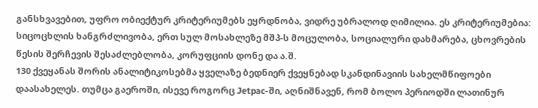განსხვავებით, უფრო ობიექტურ კრიტერიუმებს ეყრდნობა, ვიდრე უბრალოდ ღიმილია. ეს კრიტერიუმებია: სიცოცხლის ხანგრძლივობა, ერთ სულ მოსახლეზე მშპ-ს მოცულობა, სოციალური დახმარება, ცხოვრების წესის შერჩევის შესაძლებლობა, კორუფციის დონე და ა.შ.
130 ქვეყანას შორის ანალიტიკოსებმა ყველაზე ბედნიერ ქვეყნებად სკანდინავიის სახელმწიფოები დაასახელეს. თუმცა გაეროში, ისევე როგორც Jetpac-ში, აღნიშნავენ, რომ ბოლო პერიოდში ლათინურ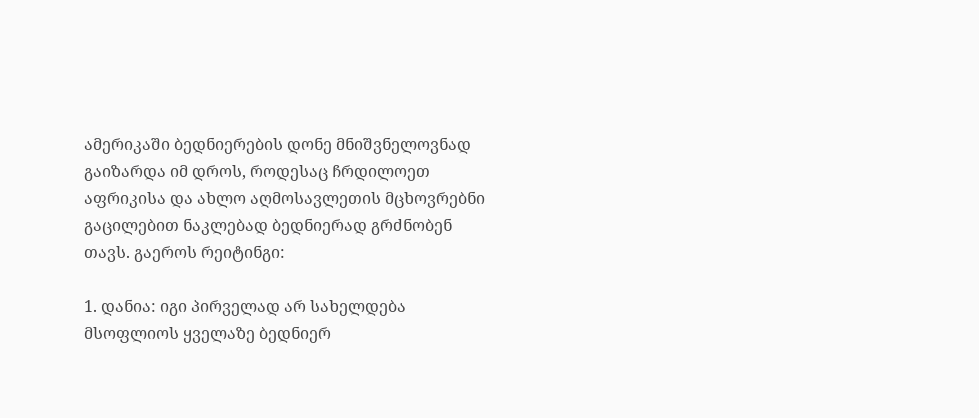ამერიკაში ბედნიერების დონე მნიშვნელოვნად გაიზარდა იმ დროს, როდესაც ჩრდილოეთ აფრიკისა და ახლო აღმოსავლეთის მცხოვრებნი გაცილებით ნაკლებად ბედნიერად გრძნობენ თავს. გაეროს რეიტინგი:

1. დანია: იგი პირველად არ სახელდება მსოფლიოს ყველაზე ბედნიერ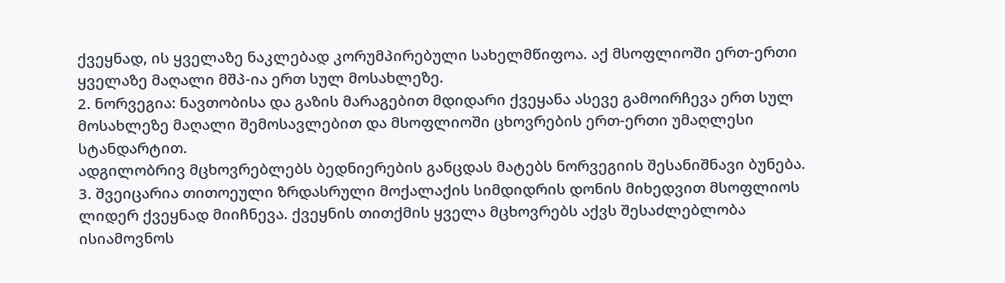ქვეყნად, ის ყველაზე ნაკლებად კორუმპირებული სახელმწიფოა. აქ მსოფლიოში ერთ-ერთი ყველაზე მაღალი მშპ-ია ერთ სულ მოსახლეზე.
2. ნორვეგია: ნავთობისა და გაზის მარაგებით მდიდარი ქვეყანა ასევე გამოირჩევა ერთ სულ მოსახლეზე მაღალი შემოსავლებით და მსოფლიოში ცხოვრების ერთ-ერთი უმაღლესი სტანდარტით.
ადგილობრივ მცხოვრებლებს ბედნიერების განცდას მატებს ნორვეგიის შესანიშნავი ბუნება.
3. შვეიცარია თითოეული ზრდასრული მოქალაქის სიმდიდრის დონის მიხედვით მსოფლიოს ლიდერ ქვეყნად მიიჩნევა. ქვეყნის თითქმის ყველა მცხოვრებს აქვს შესაძლებლობა ისიამოვნოს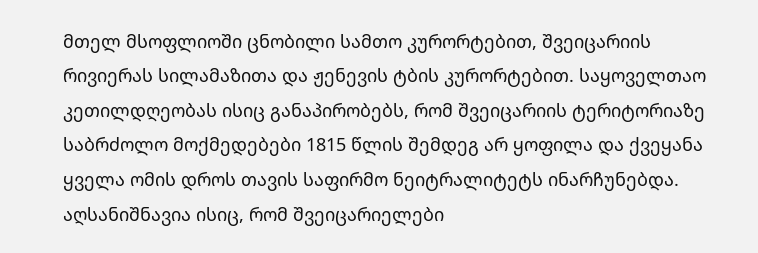მთელ მსოფლიოში ცნობილი სამთო კურორტებით, შვეიცარიის რივიერას სილამაზითა და ჟენევის ტბის კურორტებით. საყოველთაო კეთილდღეობას ისიც განაპირობებს, რომ შვეიცარიის ტერიტორიაზე საბრძოლო მოქმედებები 1815 წლის შემდეგ არ ყოფილა და ქვეყანა ყველა ომის დროს თავის საფირმო ნეიტრალიტეტს ინარჩუნებდა. აღსანიშნავია ისიც, რომ შვეიცარიელები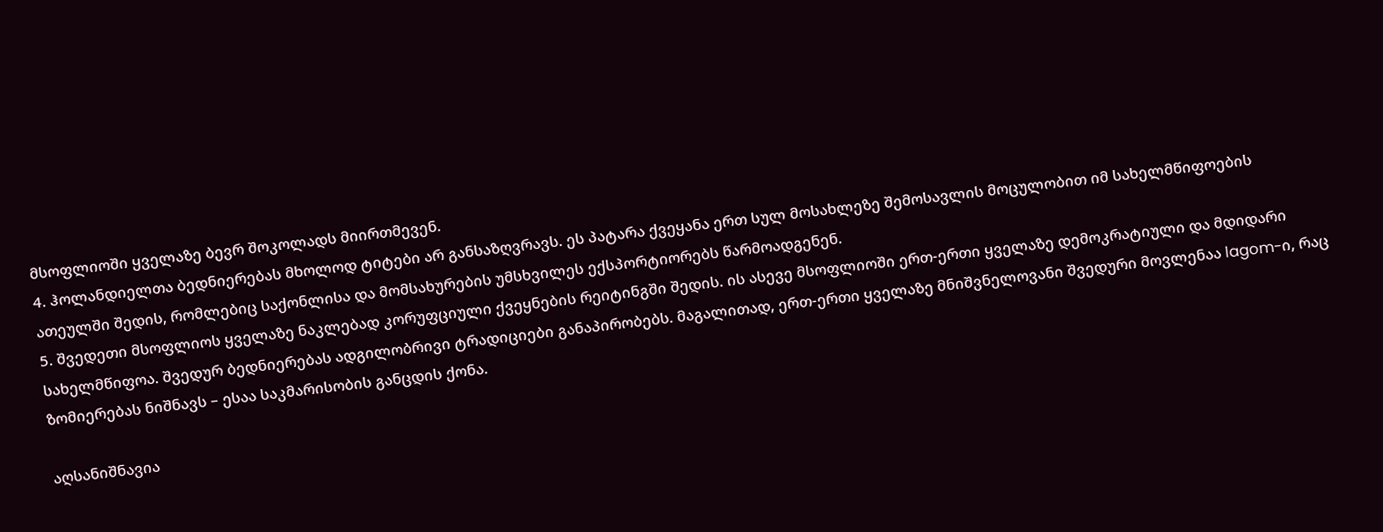მსოფლიოში ყველაზე ბევრ შოკოლადს მიირთმევენ.
4. ჰოლანდიელთა ბედნიერებას მხოლოდ ტიტები არ განსაზღვრავს. ეს პატარა ქვეყანა ერთ სულ მოსახლეზე შემოსავლის მოცულობით იმ სახელმწიფოების ათეულში შედის, რომლებიც საქონლისა და მომსახურების უმსხვილეს ექსპორტიორებს წარმოადგენენ.
5. შვედეთი მსოფლიოს ყველაზე ნაკლებად კორუფციული ქვეყნების რეიტინგში შედის. ის ასევე მსოფლიოში ერთ-ერთი ყველაზე დემოკრატიული და მდიდარი სახელმწიფოა. შვედურ ბედნიერებას ადგილობრივი ტრადიციები განაპირობებს. მაგალითად, ერთ-ერთი ყველაზე მნიშვნელოვანი შვედური მოვლენაა lagom-ი, რაც ზომიერებას ნიშნავს – ესაა საკმარისობის განცდის ქონა.

აღსანიშნავია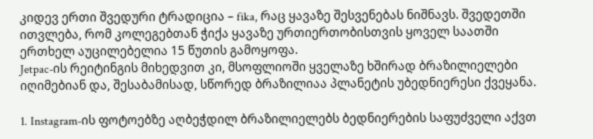კიდევ ერთი შვედური ტრადიცია – fika, რაც ყავაზე შესვენებას ნიშნავს. შვედეთში ითვლება, რომ კოლეგებთან ჭიქა ყავაზე ურთიერთობისთვის ყოველ საათში ერთხელ აუცილებელია 15 წუთის გამოყოფა.
Jetpac-ის რეიტინგის მიხედვით კი, მსოფლიოში ყველაზე ხშირად ბრაზილიელები იღიმებიან და, შესაბამისად, სწორედ ბრაზილიაა პლანეტის უბედნიერესი ქვეყანა.

1. Instagram-ის ფოტოებზე აღბეჭდილ ბრაზილიელებს ბედნიერების საფუძველი აქვთ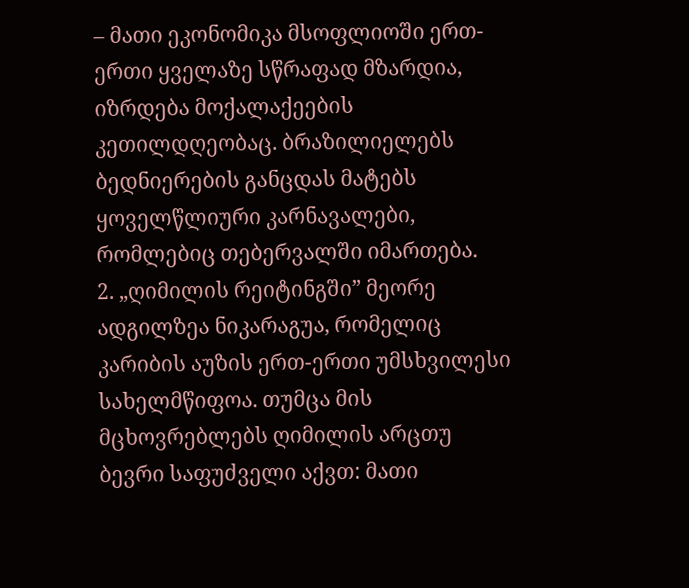– მათი ეკონომიკა მსოფლიოში ერთ-ერთი ყველაზე სწრაფად მზარდია, იზრდება მოქალაქეების კეთილდღეობაც. ბრაზილიელებს ბედნიერების განცდას მატებს ყოველწლიური კარნავალები, რომლებიც თებერვალში იმართება.
2. „ღიმილის რეიტინგში” მეორე ადგილზეა ნიკარაგუა, რომელიც კარიბის აუზის ერთ-ერთი უმსხვილესი სახელმწიფოა. თუმცა მის მცხოვრებლებს ღიმილის არცთუ ბევრი საფუძველი აქვთ: მათი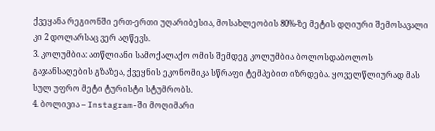ქვეყანა რეგიონში ერთ-ერთი უღარიბესია, მოსახლეობის 80%-ზე მეტის დღიური შემოსავალი კი 2 დოლარსაც ვერ აღწევს.
3. კოლუმბია: ათწლიანი სამოქალაქო ომის შემდეგ კოლუმბია ბოლოსდაბოლოს გაჯანსაღების გზაზეა, ქვეყნის ეკონომიკა სწრაფი ტემპებით იზრდება. ყოველწლიურად მას სულ უფრო მეტი ტურისტი სტუმრობს.
4. ბოლივია – Instagram-ში მოღიმარი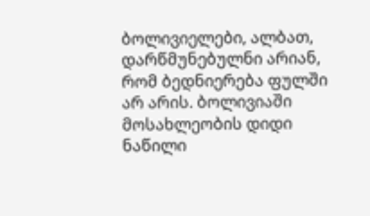ბოლივიელები, ალბათ, დარწმუნებულნი არიან, რომ ბედნიერება ფულში არ არის. ბოლივიაში მოსახლეობის დიდი ნაწილი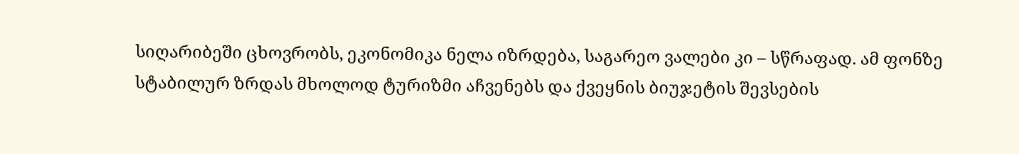სიღარიბეში ცხოვრობს, ეკონომიკა ნელა იზრდება, საგარეო ვალები კი – სწრაფად. ამ ფონზე სტაბილურ ზრდას მხოლოდ ტურიზმი აჩვენებს და ქვეყნის ბიუჯეტის შევსების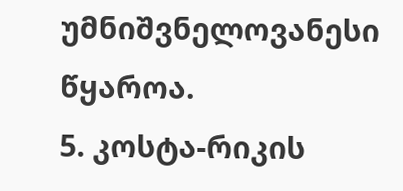უმნიშვნელოვანესი წყაროა.
5. კოსტა-რიკის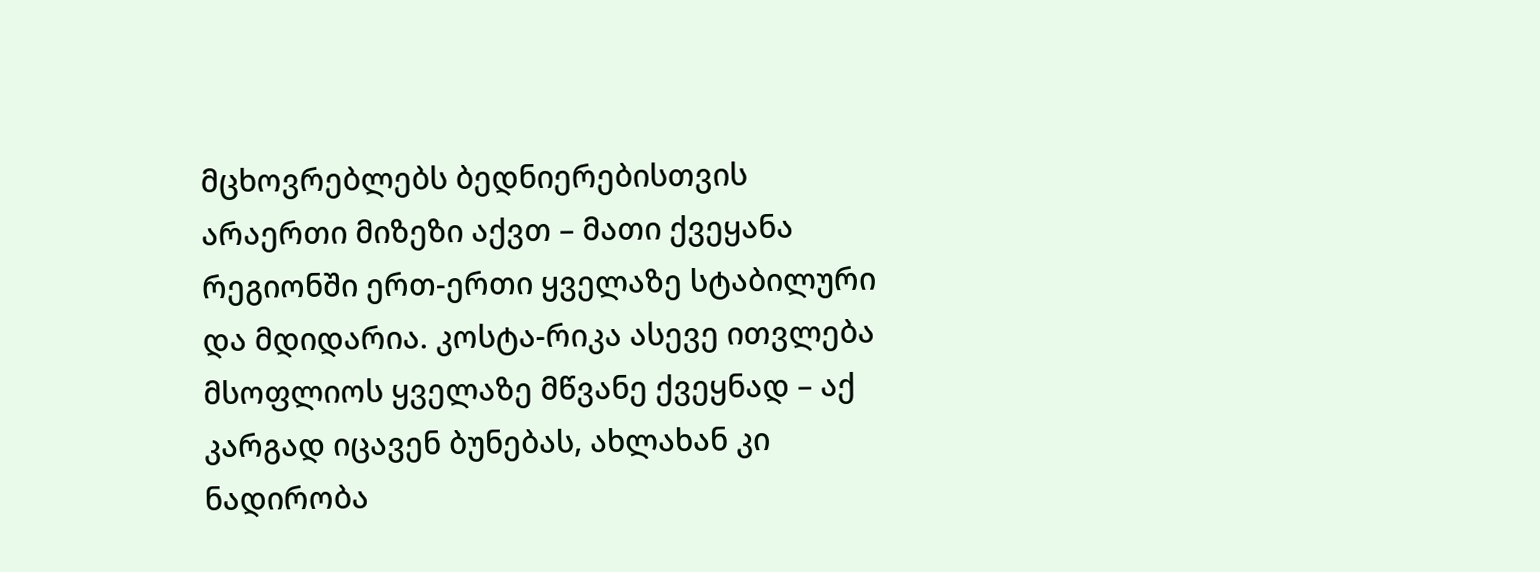მცხოვრებლებს ბედნიერებისთვის არაერთი მიზეზი აქვთ – მათი ქვეყანა რეგიონში ერთ-ერთი ყველაზე სტაბილური და მდიდარია. კოსტა-რიკა ასევე ითვლება მსოფლიოს ყველაზე მწვანე ქვეყნად – აქ კარგად იცავენ ბუნებას, ახლახან კი ნადირობა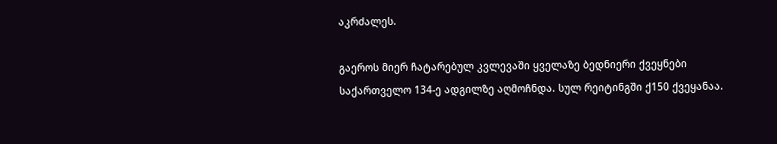აკრძალეს.

გაეროს მიერ ჩატარებულ კვლევაში ყველაზე ბედნიერი ქვეყნები საქართველო 134-ე ადგილზე აღმოჩნდა. სულ რეიტინგში ქ150 ქვეყანაა.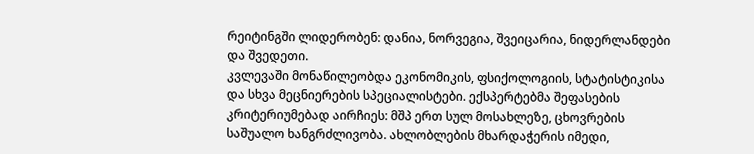რეიტინგში ლიდერობენ: დანია, ნორვეგია, შვეიცარია, ნიდერლანდები და შვედეთი.
კვლევაში მონაწილეობდა ეკონომიკის, ფსიქოლოგიის, სტატისტიკისა და სხვა მეცნიერების სპეციალისტები. ექსპერტებმა შეფასების კრიტერიუმებად აირჩიეს: მშპ ერთ სულ მოსახლეზე, ცხოვრების საშუალო ხანგრძლივობა. ახლობლების მხარდაჭერის იმედი,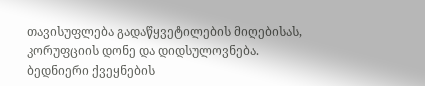თავისუფლება გადაწყვეტილების მიღებისას, კორუფციის დონე და დიდსულოვნება.
ბედნიერი ქვეყნების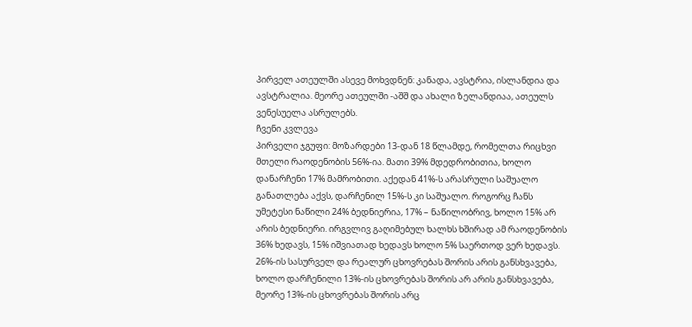პირველ ათეულში ასევე მოხვდნენ: კანადა, ავსტრია, ისლანდია და ავსტრალია. მეორე ათეულში -აშშ და ახალი ზელანდიაა, ათეულს ვენესუელა ასრულებს.
ჩვენი კვლევა
პირველი ჯგუფი: მოზარდები 13-დან 18 წლამდე, რომელთა რიცხვი მთელი რაოდენობის 56%-ია. მათი 39% მდედრობითია, ხოლო დანარჩენი 17% მამრობითი. აქედან 41%-ს არასრული საშუალო განათლება აქვს, დარჩენილ 15%-ს კი საშუალო. როგორც ჩანს უმეტესი ნაწილი 24% ბედნიერია, 17% – ნაწილობრივ, ხოლო 15% არ არის ბედნიერი. ირგვლივ გაღიმებულ ხალხს ხშირად ამ რაოდენობის 36% ხედავს, 15% იშვიათად ხედავს ხოლო 5% საერთოდ ვერ ხედავს. 26%-ის სასურველ და რეალურ ცხოვრებას შორის არის განსხვავება, ხოლო დარჩენილი 13%-ის ცხოვრებას შორის არ არის განსხვავება, მეორე 13%-ის ცხოვრებას შორის არც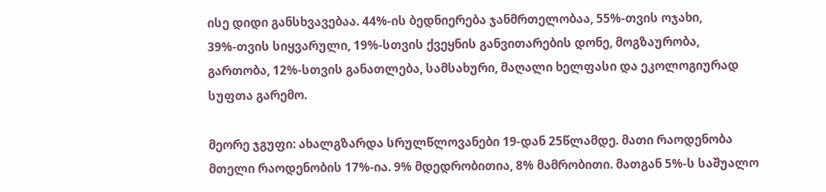ისე დიდი განსხვავებაა. 44%-ის ბედნიერება ჯანმრთელობაა, 55%-თვის ოჯახი, 39%-თვის სიყვარული, 19%-სთვის ქვეყნის განვითარების დონე, მოგზაურობა, გართობა, 12%-სთვის განათლება, სამსახური, მაღალი ხელფასი და ეკოლოგიურად სუფთა გარემო.

მეორე ჯგუფი: ახალგზარდა სრულწლოვანები 19-დან 25წლამდე. მათი რაოდენობა მთელი რაოდენობის 17%-ია. 9% მდედრობითია, 8% მამრობითი. მათგან 5%-ს საშუალო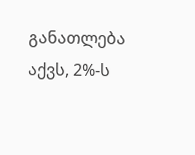განათლება აქვს, 2%-ს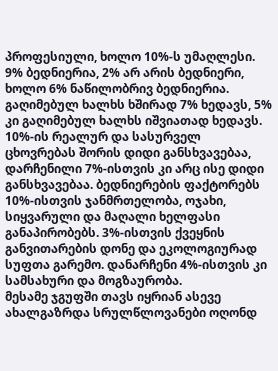პროფესიული, ხოლო 10%-ს უმაღლესი. 9% ბედნიერია, 2% არ არის ბედნიერი, ხოლო 6% ნაწილობრივ ბედნიერია. გაღიმებულ ხალხს ხშირად 7% ხედავს, 5% კი გაღიმებულ ხალხს იშვიათად ხედავს. 10%-ის რეალურ და სასურველ ცხოვრებას შორის დიდი განსხვავებაა, დარჩენილი 7%-ისთვის კი არც ისე დიდი განსხვავებაა. ბედნიერების ფაქტორებს 10%-ისთვის ჯანმრთელობა, ოჯახი, სიყვარული და მაღალი ხელფასი განაპირობებს. 3%-ისთვის ქვეყნის განვითარების დონე და ეკოლოგიურად სუფთა გარემო. დანარჩენი 4%-ისთვის კი სამსახური და მოგზაურობა.
მესამე ჯგუფში თავს იყრიან ასევე ახალგაზრდა სრულწლოვანები ოღონდ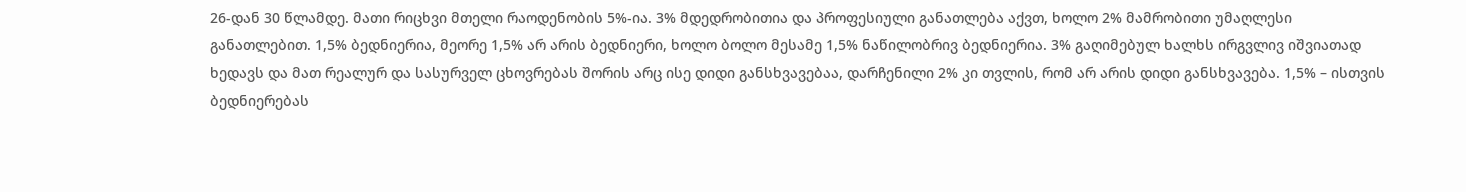26-დან 30 წლამდე. მათი რიცხვი მთელი რაოდენობის 5%-ია. 3% მდედრობითია და პროფესიული განათლება აქვთ, ხოლო 2% მამრობითი უმაღლესი განათლებით. 1,5% ბედნიერია, მეორე 1,5% არ არის ბედნიერი, ხოლო ბოლო მესამე 1,5% ნაწილობრივ ბედნიერია. 3% გაღიმებულ ხალხს ირგვლივ იშვიათად ხედავს და მათ რეალურ და სასურველ ცხოვრებას შორის არც ისე დიდი განსხვავებაა, დარჩენილი 2% კი თვლის, რომ არ არის დიდი განსხვავება. 1,5% – ისთვის ბედნიერებას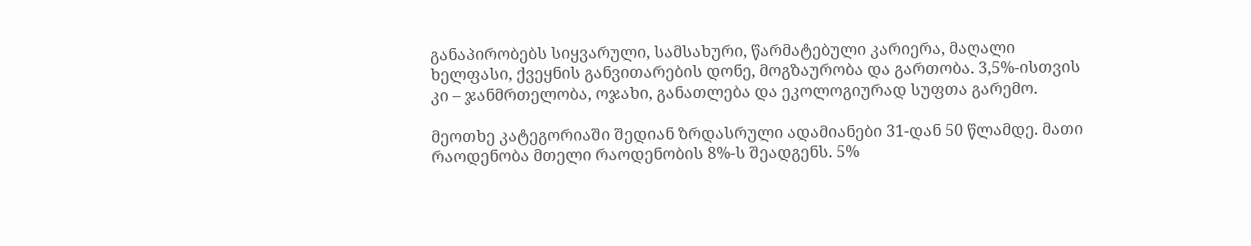განაპირობებს სიყვარული, სამსახური, წარმატებული კარიერა, მაღალი ხელფასი, ქვეყნის განვითარების დონე, მოგზაურობა და გართობა. 3,5%-ისთვის კი – ჯანმრთელობა, ოჯახი, განათლება და ეკოლოგიურად სუფთა გარემო.

მეოთხე კატეგორიაში შედიან ზრდასრული ადამიანები 31-დან 50 წლამდე. მათი რაოდენობა მთელი რაოდენობის 8%-ს შეადგენს. 5%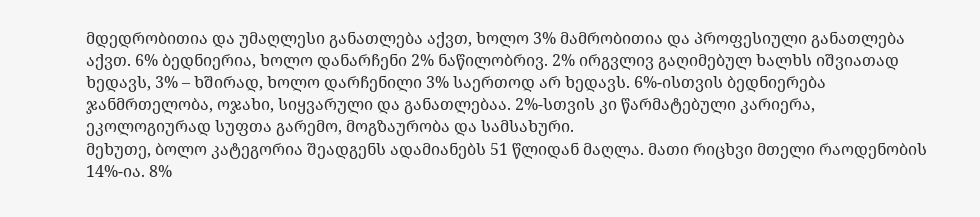მდედრობითია და უმაღლესი განათლება აქვთ, ხოლო 3% მამრობითია და პროფესიული განათლება აქვთ. 6% ბედნიერია, ხოლო დანარჩენი 2% ნაწილობრივ. 2% ირგვლივ გაღიმებულ ხალხს იშვიათად ხედავს, 3% – ხშირად, ხოლო დარჩენილი 3% საერთოდ არ ხედავს. 6%-ისთვის ბედნიერება ჯანმრთელობა, ოჯახი, სიყვარული და განათლებაა. 2%-სთვის კი წარმატებული კარიერა, ეკოლოგიურად სუფთა გარემო, მოგზაურობა და სამსახური.
მეხუთე, ბოლო კატეგორია შეადგენს ადამიანებს 51 წლიდან მაღლა. მათი რიცხვი მთელი რაოდენობის 14%-ია. 8%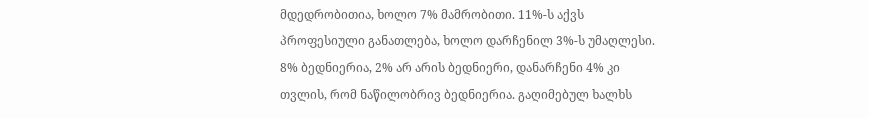მდედრობითია, ხოლო 7% მამრობითი. 11%-ს აქვს პროფესიული განათლება, ხოლო დარჩენილ 3%-ს უმაღლესი. 8% ბედნიერია, 2% არ არის ბედნიერი, დანარჩენი 4% კი თვლის, რომ ნაწილობრივ ბედნიერია. გაღიმებულ ხალხს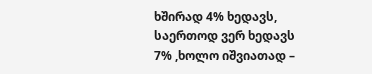ხშირად 4% ხედავს, საერთოდ ვერ ხედავს 7% ,ხოლო იშვიათად –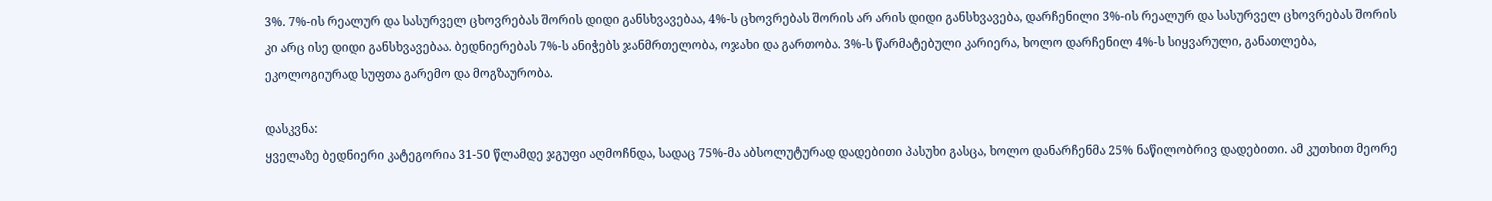3%. 7%-ის რეალურ და სასურველ ცხოვრებას შორის დიდი განსხვავებაა, 4%-ს ცხოვრებას შორის არ არის დიდი განსხვავება, დარჩენილი 3%-ის რეალურ და სასურველ ცხოვრებას შორის კი არც ისე დიდი განსხვავებაა. ბედნიერებას 7%-ს ანიჭებს ჯანმრთელობა, ოჯახი და გართობა. 3%-ს წარმატებული კარიერა, ხოლო დარჩენილ 4%-ს სიყვარული, განათლება, ეკოლოგიურად სუფთა გარემო და მოგზაურობა.

დასკვნა:
ყველაზე ბედნიერი კატეგორია 31-50 წლამდე ჯგუფი აღმოჩნდა, სადაც 75%-მა აბსოლუტურად დადებითი პასუხი გასცა, ხოლო დანარჩენმა 25% ნაწილობრივ დადებითი. ამ კუთხით მეორე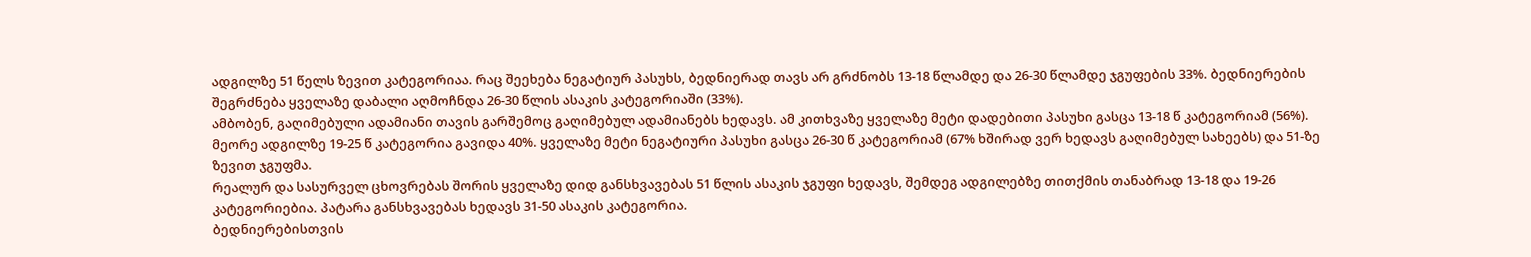ადგილზე 51 წელს ზევით კატეგორიაა. რაც შეეხება ნეგატიურ პასუხს, ბედნიერად თავს არ გრძნობს 13-18 წლამდე და 26-30 წლამდე ჯგუფების 33%. ბედნიერების შეგრძნება ყველაზე დაბალი აღმოჩნდა 26-30 წლის ასაკის კატეგორიაში (33%).
ამბობენ, გაღიმებული ადამიანი თავის გარშემოც გაღიმებულ ადამიანებს ხედავს. ამ კითხვაზე ყველაზე მეტი დადებითი პასუხი გასცა 13-18 წ კატეგორიამ (56%). მეორე ადგილზე 19-25 წ კატეგორია გავიდა 40%. ყველაზე მეტი ნეგატიური პასუხი გასცა 26-30 წ კატეგორიამ (67% ხშირად ვერ ხედავს გაღიმებულ სახეებს) და 51-ზე ზევით ჯგუფმა.
რეალურ და სასურველ ცხოვრებას შორის ყველაზე დიდ განსხვავებას 51 წლის ასაკის ჯგუფი ხედავს, შემდეგ ადგილებზე თითქმის თანაბრად 13-18 და 19-26 კატეგორიებია. პატარა განსხვავებას ხედავს 31-50 ასაკის კატეგორია.
ბედნიერებისთვის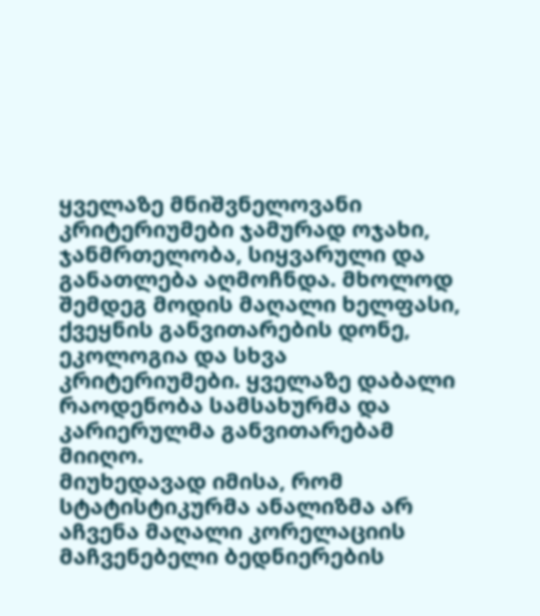ყველაზე მნიშვნელოვანი კრიტერიუმები ჯამურად ოჯახი, ჯანმრთელობა, სიყვარული და განათლება აღმოჩნდა. მხოლოდ შემდეგ მოდის მაღალი ხელფასი, ქვეყნის განვითარების დონე, ეკოლოგია და სხვა კრიტერიუმები. ყველაზე დაბალი რაოდენობა სამსახურმა და კარიერულმა განვითარებამ მიიღო.
მიუხედავად იმისა, რომ სტატისტიკურმა ანალიზმა არ აჩვენა მაღალი კორელაციის მაჩვენებელი ბედნიერების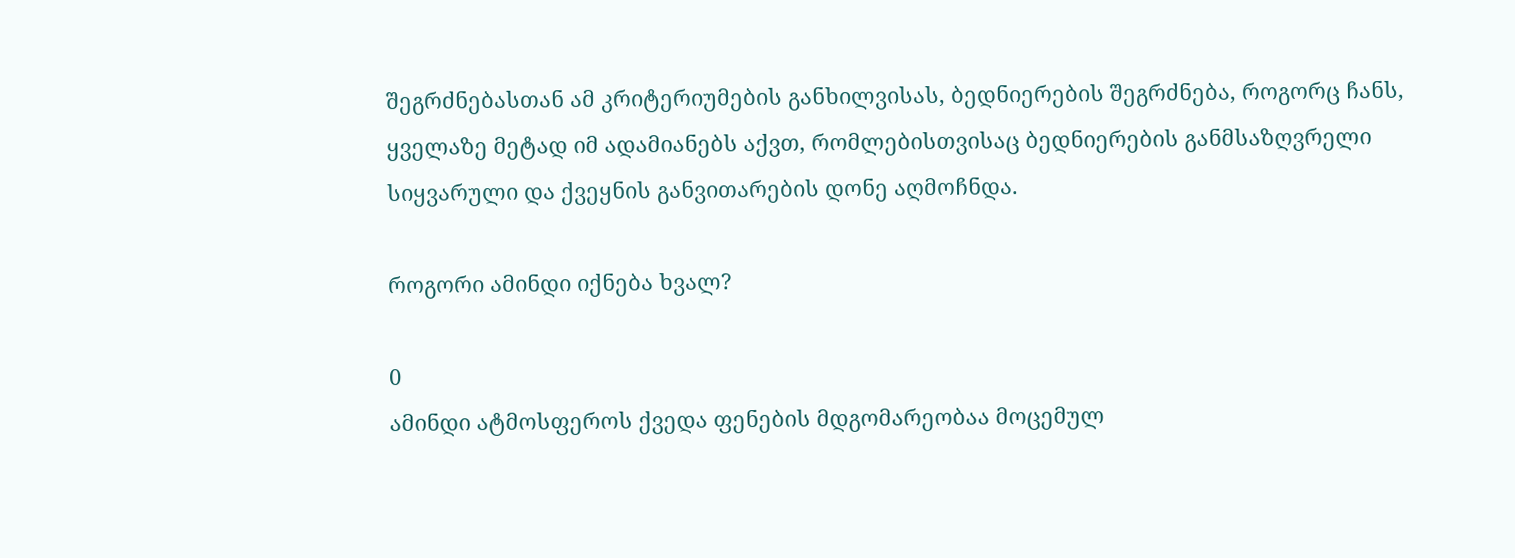შეგრძნებასთან ამ კრიტერიუმების განხილვისას, ბედნიერების შეგრძნება, როგორც ჩანს, ყველაზე მეტად იმ ადამიანებს აქვთ, რომლებისთვისაც ბედნიერების განმსაზღვრელი სიყვარული და ქვეყნის განვითარების დონე აღმოჩნდა.

როგორი ამინდი იქნება ხვალ?

0
ამინდი ატმოსფეროს ქვედა ფენების მდგომარეობაა მოცემულ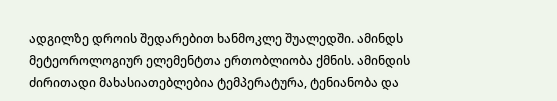ადგილზე დროის შედარებით ხანმოკლე შუალედში. ამინდს მეტეოროლოგიურ ელემენტთა ერთობლიობა ქმნის. ამინდის ძირითადი მახასიათებლებია ტემპერატურა, ტენიანობა და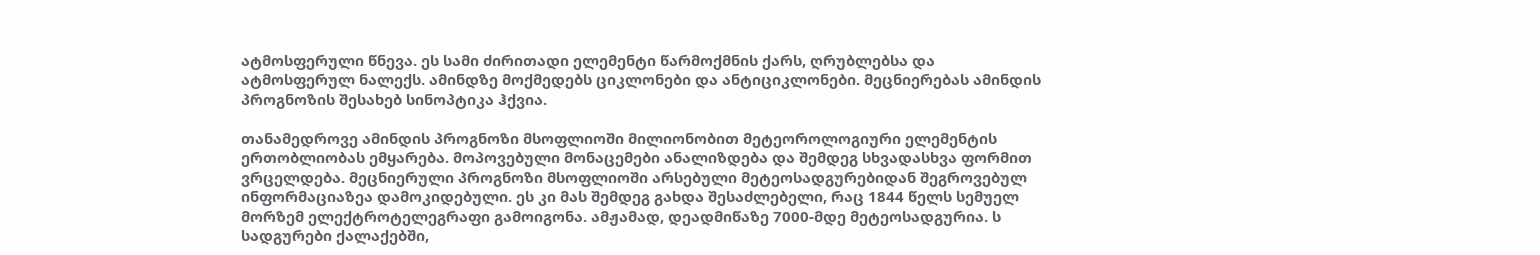ატმოსფერული წნევა. ეს სამი ძირითადი ელემენტი წარმოქმნის ქარს, ღრუბლებსა და ატმოსფერულ ნალექს. ამინდზე მოქმედებს ციკლონები და ანტიციკლონები. მეცნიერებას ამინდის პროგნოზის შესახებ სინოპტიკა ჰქვია.

თანამედროვე ამინდის პროგნოზი მსოფლიოში მილიონობით მეტეოროლოგიური ელემენტის ერთობლიობას ემყარება. მოპოვებული მონაცემები ანალიზდება და შემდეგ სხვადასხვა ფორმით ვრცელდება. მეცნიერული პროგნოზი მსოფლიოში არსებული მეტეოსადგურებიდან შეგროვებულ ინფორმაციაზეა დამოკიდებული. ეს კი მას შემდეგ გახდა შესაძლებელი, რაც 1844 წელს სემუელ მორზემ ელექტროტელეგრაფი გამოიგონა. ამჟამად, დეადმიწაზე 7000-მდე მეტეოსადგურია. ს სადგურები ქალაქებში,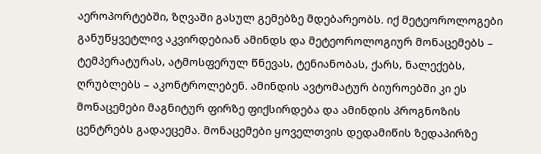აეროპორტებში, ზღვაში გასულ გემებზე მდებარეობს. იქ მეტეოროლოგები განუწყვეტლივ აკვირდებიან ამინდს და მეტეოროლოგიურ მონაცემებს – ტემპერატურას, ატმოსფერულ წნევას, ტენიანობას, ქარს, ნალექებს, ღრუბლებს – აკონტროლებენ. ამინდის ავტომატურ ბიუროებში კი ეს მონაცემები მაგნიტურ ფირზე ფიქსირდება და ამინდის პროგნოზის ცენტრებს გადაეცემა. მონაცემები ყოველთვის დედამიწის ზედაპირზე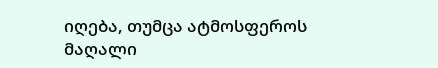იღება, თუმცა ატმოსფეროს მაღალი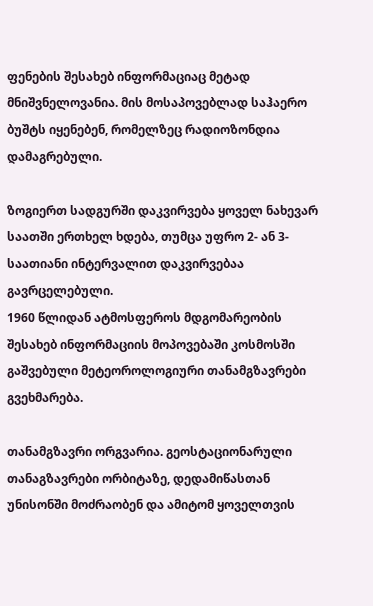ფენების შესახებ ინფორმაციაც მეტად მნიშვნელოვანია. მის მოსაპოვებლად საჰაერო ბუშტს იყენებენ, რომელზეც რადიოზონდია დამაგრებული.

ზოგიერთ სადგურში დაკვირვება ყოველ ნახევარ საათში ერთხელ ხდება, თუმცა უფრო 2- ან 3-საათიანი ინტერვალით დაკვირვებაა გავრცელებული.
1960 წლიდან ატმოსფეროს მდგომარეობის შესახებ ინფორმაციის მოპოვებაში კოსმოსში გაშვებული მეტეოროლოგიური თანამგზავრები გვეხმარება.

თანამგზავრი ორგვარია. გეოსტაციონარული თანაგზავრები ორბიტაზე, დედამიწასთან უნისონში მოძრაობენ და ამიტომ ყოველთვის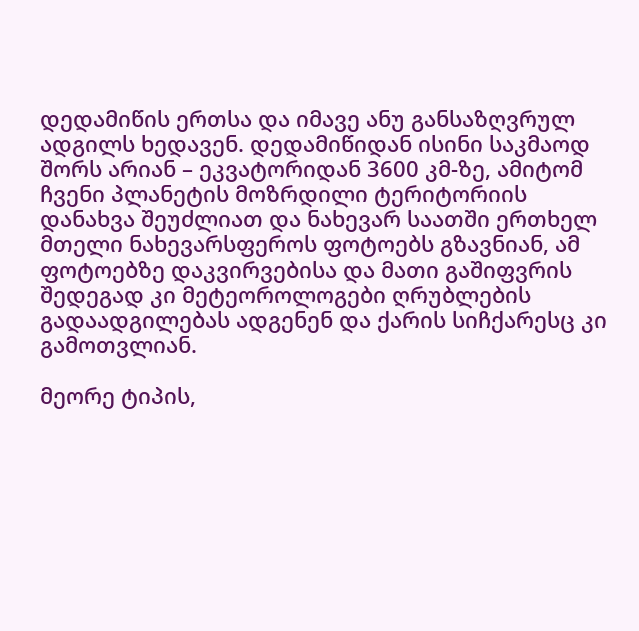დედამიწის ერთსა და იმავე ანუ განსაზღვრულ ადგილს ხედავენ. დედამიწიდან ისინი საკმაოდ შორს არიან – ეკვატორიდან 3600 კმ-ზე, ამიტომ ჩვენი პლანეტის მოზრდილი ტერიტორიის დანახვა შეუძლიათ და ნახევარ საათში ერთხელ მთელი ნახევარსფეროს ფოტოებს გზავნიან, ამ ფოტოებზე დაკვირვებისა და მათი გაშიფვრის შედეგად კი მეტეოროლოგები ღრუბლების გადაადგილებას ადგენენ და ქარის სიჩქარესც კი გამოთვლიან.

მეორე ტიპის,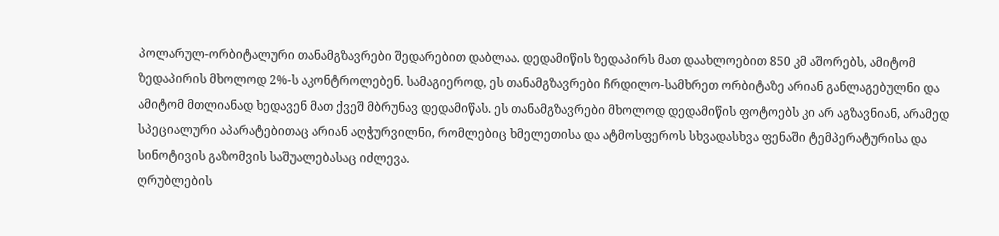პოლარულ-ორბიტალური თანამგზავრები შედარებით დაბლაა. დედამიწის ზედაპირს მათ დაახლოებით 850 კმ აშორებს, ამიტომ ზედაპირის მხოლოდ 2%-ს აკონტროლებენ. სამაგიეროდ, ეს თანამგზავრები ჩრდილო-სამხრეთ ორბიტაზე არიან განლაგებულნი და ამიტომ მთლიანად ხედავენ მათ ქვეშ მბრუნავ დედამიწას. ეს თანამგზავრები მხოლოდ დედამიწის ფოტოებს კი არ აგზავნიან, არამედ სპეციალური აპარატებითაც არიან აღჭურვილნი, რომლებიც ხმელეთისა და ატმოსფეროს სხვადასხვა ფენაში ტემპერატურისა და სინოტივის გაზომვის საშუალებასაც იძლევა.
ღრუბლების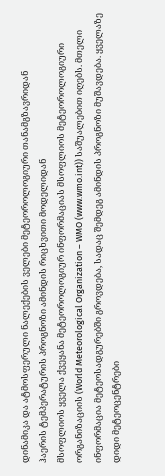დინამიკა და ატმოსფერული ნალექების ველები მეტეოროლოგიური თანამგზავრიდან
ჰაერის ტემპერატურის პროგნოზი ამინდის რიცხვითი მოდელიდან
მსოფლიოს ყველა ქვეყანა მეტეოროლოგიურ ინფორმაციას მსოფლიოს მეტეოროლოგიური ორგანიზაციის (World Meteorological Organization – WMO (www.wmo.int)) საშუალებით იღებს. მთელი ინფორმაცია მეტეოსადგურებში გროვდება, სადაც შემდეგ ამინდის პროგნოზი მუშავდება. ყველაზე დიდი მეტეოცენტრები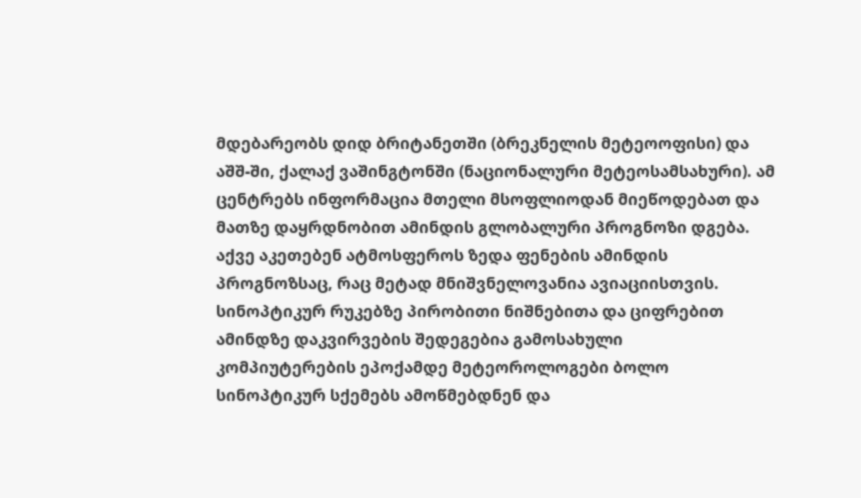მდებარეობს დიდ ბრიტანეთში (ბრეკნელის მეტეოოფისი) და აშშ-ში, ქალაქ ვაშინგტონში (ნაციონალური მეტეოსამსახური). ამ ცენტრებს ინფორმაცია მთელი მსოფლიოდან მიეწოდებათ და მათზე დაყრდნობით ამინდის გლობალური პროგნოზი დგება. აქვე აკეთებენ ატმოსფეროს ზედა ფენების ამინდის პროგნოზსაც, რაც მეტად მნიშვნელოვანია ავიაციისთვის.
სინოპტიკურ რუკებზე პირობითი ნიშნებითა და ციფრებით ამინდზე დაკვირვების შედეგებია გამოსახული
კომპიუტერების ეპოქამდე მეტეოროლოგები ბოლო სინოპტიკურ სქემებს ამოწმებდნენ და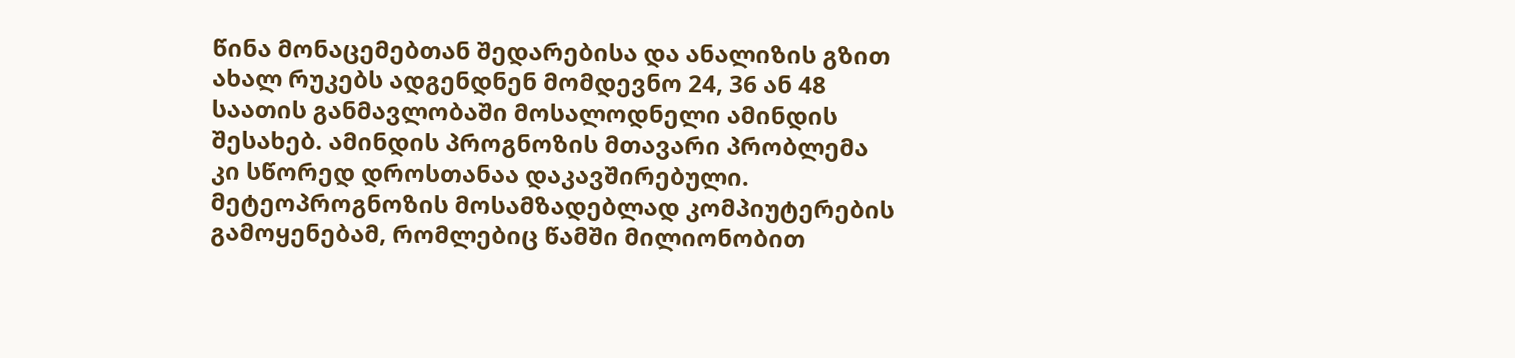წინა მონაცემებთან შედარებისა და ანალიზის გზით ახალ რუკებს ადგენდნენ მომდევნო 24, 36 ან 48 საათის განმავლობაში მოსალოდნელი ამინდის შესახებ. ამინდის პროგნოზის მთავარი პრობლემა კი სწორედ დროსთანაა დაკავშირებული. მეტეოპროგნოზის მოსამზადებლად კომპიუტერების გამოყენებამ, რომლებიც წამში მილიონობით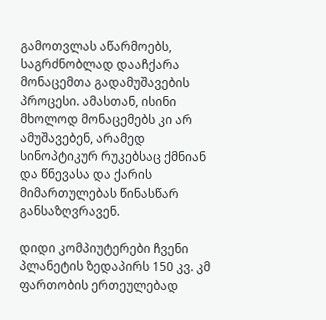გამოთვლას აწარმოებს, საგრძნობლად დააჩქარა მონაცემთა გადამუშავების პროცესი. ამასთან, ისინი მხოლოდ მონაცემებს კი არ ამუშავებენ, არამედ სინოპტიკურ რუკებსაც ქმნიან და წნევასა და ქარის მიმართულებას წინასწარ განსაზღვრავენ.

დიდი კომპიუტერები ჩვენი პლანეტის ზედაპირს 150 კვ. კმ ფართობის ერთეულებად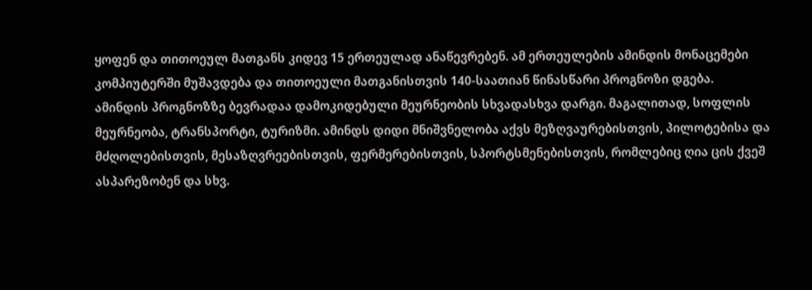ყოფენ და თითოეულ მათგანს კიდევ 15 ერთეულად ანაწევრებენ. ამ ერთეულების ამინდის მონაცემები კომპიუტერში მუშავდება და თითოეული მათგანისთვის 140-საათიან წინასწარი პროგნოზი დგება.
ამინდის პროგნოზზე ბევრადაა დამოკიდებული მეურნეობის სხვადასხვა დარგი. მაგალითად, სოფლის მეურნეობა, ტრანსპორტი, ტურიზმი. ამინდს დიდი მნიშვნელობა აქვს მეზღვაურებისთვის, პილოტებისა და მძღოლებისთვის, მესაზღვრეებისთვის, ფერმერებისთვის, სპორტსმენებისთვის, რომლებიც ღია ცის ქვეშ ასპარეზობენ და სხვ.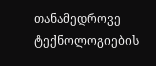თანამედროვე ტექნოლოგიების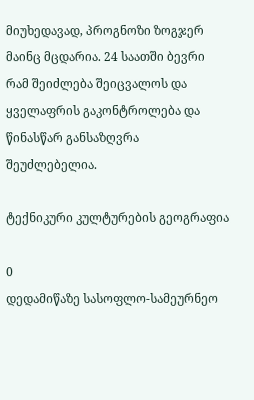მიუხედავად, პროგნოზი ზოგჯერ მაინც მცდარია. 24 საათში ბევრი რამ შეიძლება შეიცვალოს და ყველაფრის გაკონტროლება და წინასწარ განსაზღვრა შეუძლებელია.

ტექნიკური კულტურების გეოგრაფია

0
დედამიწაზე სასოფლო-სამეურნეო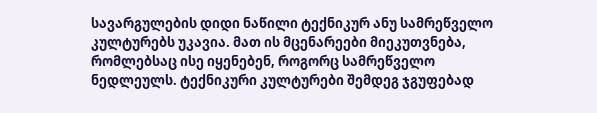სავარგულების დიდი ნაწილი ტექნიკურ ანუ სამრეწველო კულტურებს უკავია. მათ ის მცენარეები მიეკუთვნება, რომლებსაც ისე იყენებენ, როგორც სამრეწველო ნედლეულს. ტექნიკური კულტურები შემდეგ ჯგუფებად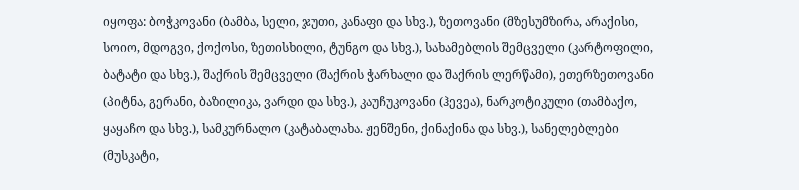იყოფა: ბოჭკოვანი (ბამბა, სელი, ჯუთი, კანაფი და სხვ.), ზეთოვანი (მზესუმზირა, არაქისი, სოიო, მდოგვი, ქოქოსი, ზეთისხილი, ტუნგო და სხვ.), სახამებლის შემცველი (კარტოფილი, ბატატი და სხვ.), შაქრის შემცველი (შაქრის ჭარხალი და შაქრის ლერწამი), ეთერზეთოვანი (პიტნა, გერანი, ბაზილიკა, ვარდი და სხვ.), კაუჩუკოვანი (ჰევეა), ნარკოტიკული (თამბაქო, ყაყაჩო და სხვ.), სამკურნალო (კატაბალახა. ჟენშენი, ქინაქინა და სხვ.), სანელებლები (მუსკატი,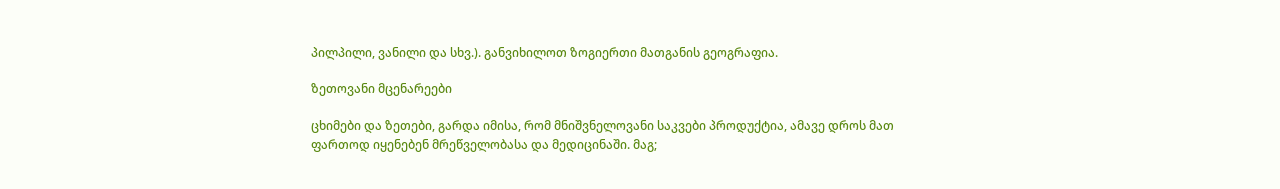პილპილი, ვანილი და სხვ.). განვიხილოთ ზოგიერთი მათგანის გეოგრაფია.

ზეთოვანი მცენარეები

ცხიმები და ზეთები, გარდა იმისა, რომ მნიშვნელოვანი საკვები პროდუქტია, ამავე დროს მათ ფართოდ იყენებენ მრეწველობასა და მედიცინაში. მაგ;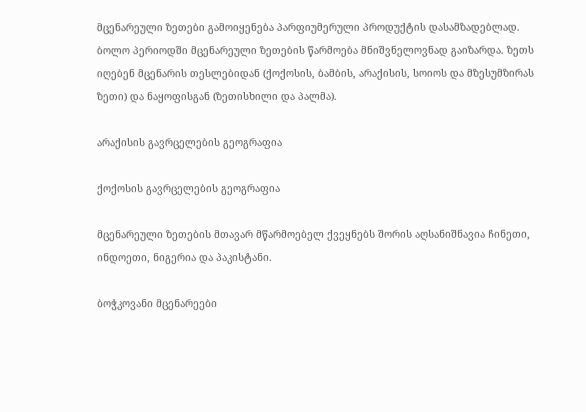მცენარეული ზეთები გამოიყენება პარფიუმერული პროდუქტის დასამზადებლად. ბოლო პერიოდში მცენარეული ზეთების წარმოება მნიშვნელოვნად გაიზარდა. ზეთს იღებენ მცენარის თესლებიდან (ქოქოსის, ბამბის, არაქისის, სოიოს და მზესუმზირას ზეთი) და ნაყოფისგან (ზეთისხილი და პალმა).

არაქისის გავრცელების გეოგრაფია

ქოქოსის გავრცელების გეოგრაფია

მცენარეული ზეთების მთავარ მწარმოებელ ქვეყნებს შორის აღსანიშნავია ჩინეთი, ინდოეთი, ნიგერია და პაკისტანი.

ბოჭკოვანი მცენარეები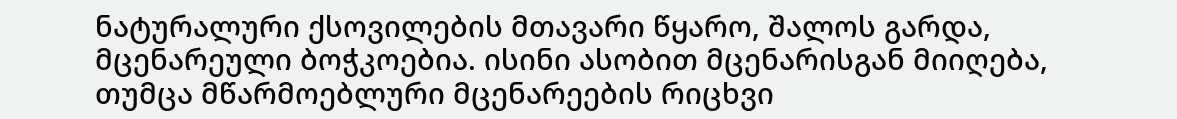ნატურალური ქსოვილების მთავარი წყარო, შალოს გარდა, მცენარეული ბოჭკოებია. ისინი ასობით მცენარისგან მიიღება, თუმცა მწარმოებლური მცენარეების რიცხვი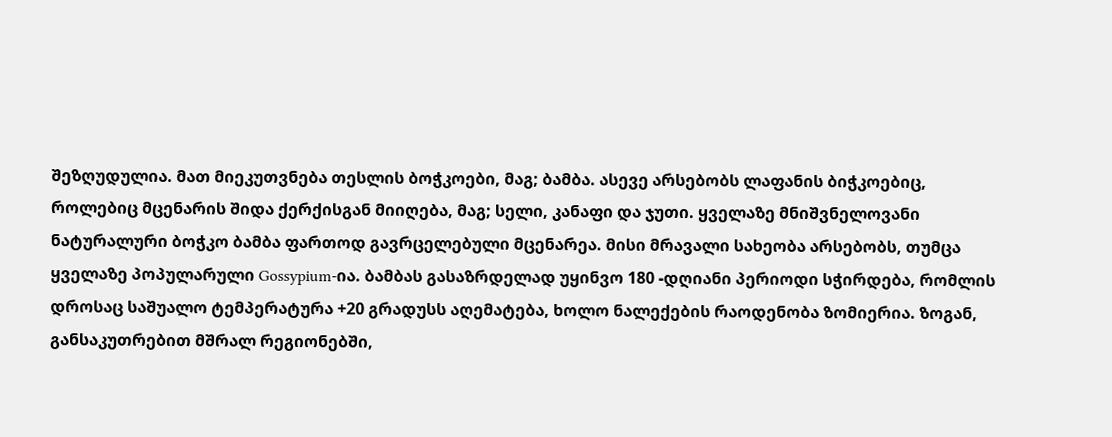შეზღუდულია. მათ მიეკუთვნება თესლის ბოჭკოები, მაგ; ბამბა. ასევე არსებობს ლაფანის ბიჭკოებიც, როლებიც მცენარის შიდა ქერქისგან მიიღება, მაგ; სელი, კანაფი და ჯუთი. ყველაზე მნიშვნელოვანი ნატურალური ბოჭკო ბამბა ფართოდ გავრცელებული მცენარეა. მისი მრავალი სახეობა არსებობს, თუმცა ყველაზე პოპულარული Gossypium-ია. ბამბას გასაზრდელად უყინვო 180 -დღიანი პერიოდი სჭირდება, რომლის დროსაც საშუალო ტემპერატურა +20 გრადუსს აღემატება, ხოლო ნალექების რაოდენობა ზომიერია. ზოგან, განსაკუთრებით მშრალ რეგიონებში,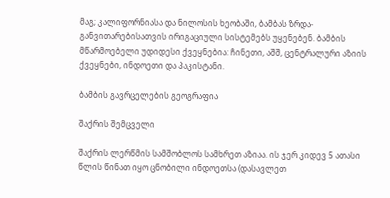მაგ; კალიფორნიასა და ნილოსის ხეობაში, ბამბას ზრდა-განვითარებისათვის ირიგაციული სისტემებს უყენებენ. ბამბის მწარმოებელი უდიდესი ქვეყნებია: ჩინეთი, აშშ, ცენტრალური აზიის ქვეყნები, ინდოეთი და პაკისტანი.

ბამბის გავრცელების გეოგრაფია

შაქრის შემცველი

შაქრის ლერწმის სამშობლოს სამხრეთ აზიაა. ის ჯერ კიდევ 5 ათასი წლის წინათ იყო ცნობილი ინდოეთსა (დასავლეთ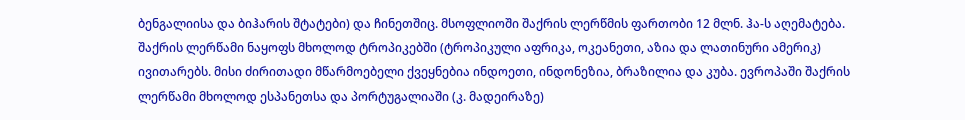ბენგალიისა და ბიჰარის შტატები) და ჩინეთშიც. მსოფლიოში შაქრის ლერწმის ფართობი 12 მლნ. ჰა-ს აღემატება. შაქრის ლერწამი ნაყოფს მხოლოდ ტროპიკებში (ტროპიკული აფრიკა, ოკეანეთი, აზია და ლათინური ამერიკ) ივითარებს. მისი ძირითადი მწარმოებელი ქვეყნებია ინდოეთი, ინდონეზია, ბრაზილია და კუბა. ევროპაში შაქრის ლერწამი მხოლოდ ესპანეთსა და პორტუგალიაში (კ. მადეირაზე)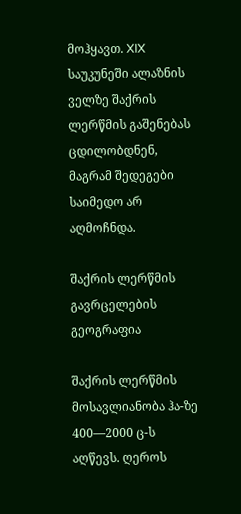მოჰყავთ. XIX საუკუნეში ალაზნის ველზე შაქრის ლერწმის გაშენებას ცდილობდნენ, მაგრამ შედეგები საიმედო არ აღმოჩნდა.

შაქრის ლერწმის გავრცელების გეოგრაფია

შაქრის ლერწმის მოსავლიანობა ჰა-ზე 400—2000 ც-ს აღწევს. ღეროს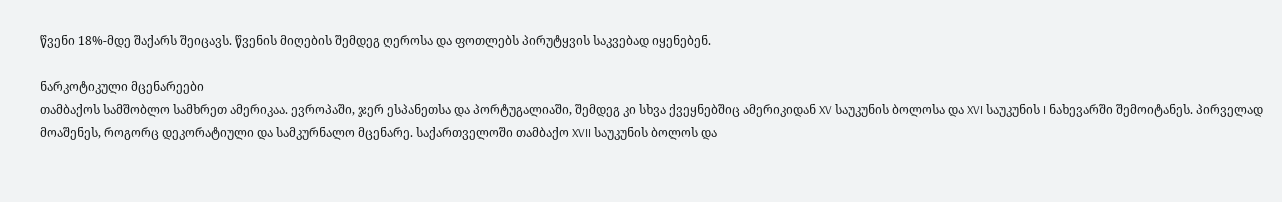წვენი 18%-მდე შაქარს შეიცავს. წვენის მიღების შემდეგ ღეროსა და ფოთლებს პირუტყვის საკვებად იყენებენ.

ნარკოტიკული მცენარეები
თამბაქოს სამშობლო სამხრეთ ამერიკაა. ევროპაში, ჯერ ესპანეთსა და პორტუგალიაში, შემდეგ კი სხვა ქვეყნებშიც ამერიკიდან XV საუკუნის ბოლოსა და XVI საუკუნის I ნახევარში შემოიტანეს. პირველად მოაშენეს, როგორც დეკორატიული და სამკურნალო მცენარე. საქართველოში თამბაქო XVII საუკუნის ბოლოს და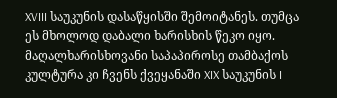XVIII საუკუნის დასაწყისში შემოიტანეს. თუმცა ეს მხოლოდ დაბალი ხარისხის წეკო იყო. მაღალხარისხოვანი საპაპიროსე თამბაქოს კულტურა კი ჩვენს ქვეყანაში XIX საუკუნის I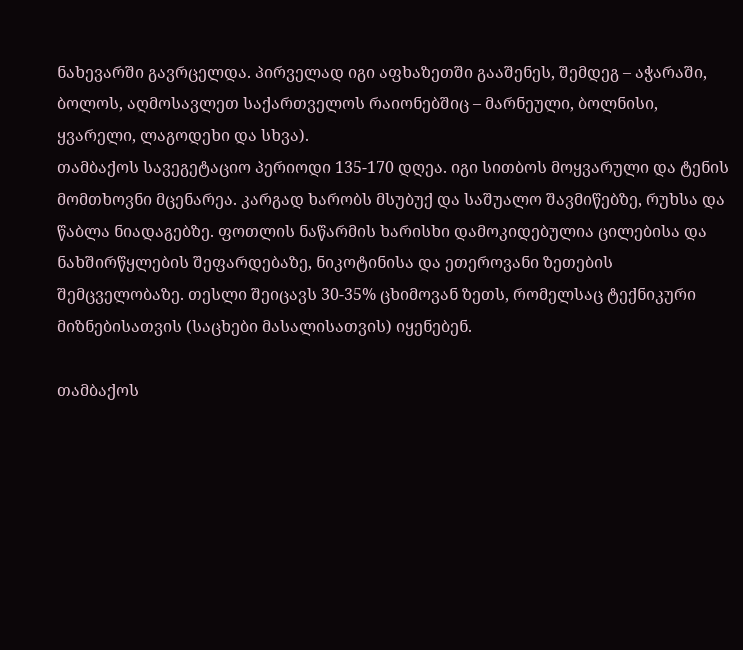ნახევარში გავრცელდა. პირველად იგი აფხაზეთში გააშენეს, შემდეგ – აჭარაში, ბოლოს, აღმოსავლეთ საქართველოს რაიონებშიც – მარნეული, ბოლნისი, ყვარელი, ლაგოდეხი და სხვა).
თამბაქოს სავეგეტაციო პერიოდი 135-170 დღეა. იგი სითბოს მოყვარული და ტენის მომთხოვნი მცენარეა. კარგად ხარობს მსუბუქ და საშუალო შავმიწებზე, რუხსა და წაბლა ნიადაგებზე. ფოთლის ნაწარმის ხარისხი დამოკიდებულია ცილებისა და ნახშირწყლების შეფარდებაზე, ნიკოტინისა და ეთეროვანი ზეთების შემცველობაზე. თესლი შეიცავს 30-35% ცხიმოვან ზეთს, რომელსაც ტექნიკური მიზნებისათვის (საცხები მასალისათვის) იყენებენ.

თამბაქოს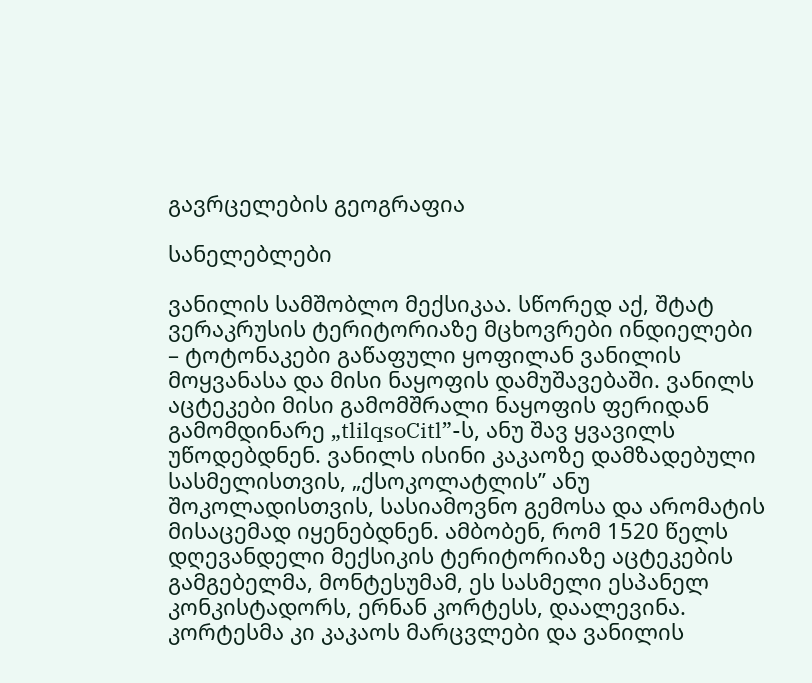გავრცელების გეოგრაფია

სანელებლები

ვანილის სამშობლო მექსიკაა. სწორედ აქ, შტატ ვერაკრუსის ტერიტორიაზე მცხოვრები ინდიელები – ტოტონაკები გაწაფული ყოფილან ვანილის მოყვანასა და მისი ნაყოფის დამუშავებაში. ვანილს აცტეკები მისი გამომშრალი ნაყოფის ფერიდან გამომდინარე „tlilqsoCitl”-ს, ანუ შავ ყვავილს უწოდებდნენ. ვანილს ისინი კაკაოზე დამზადებული სასმელისთვის, „ქსოკოლატლის” ანუ შოკოლადისთვის, სასიამოვნო გემოსა და არომატის მისაცემად იყენებდნენ. ამბობენ, რომ 1520 წელს დღევანდელი მექსიკის ტერიტორიაზე აცტეკების გამგებელმა, მონტესუმამ, ეს სასმელი ესპანელ კონკისტადორს, ერნან კორტესს, დაალევინა. კორტესმა კი კაკაოს მარცვლები და ვანილის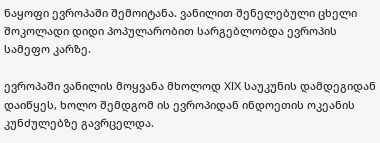ნაყოფი ევროპაში შემოიტანა. ვანილით შენელებული ცხელი შოკოლადი დიდი პოპულარობით სარგებლობდა ევროპის სამეფო კარზე.

ევროპაში ვანილის მოყვანა მხოლოდ XIX საუკუნის დამდეგიდან დაიწყეს, ხოლო შემდგომ ის ევროპიდან ინდოეთის ოკეანის კუნძულებზე გავრცელდა.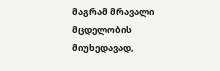მაგრამ მრავალი მცდელობის მიუხედავად,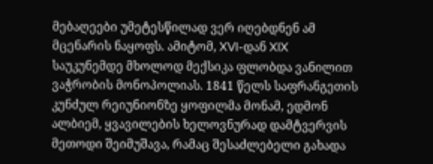მებაღეები უმეტესწილად ვერ იღებდნენ ამ მცენარის ნაყოფს. ამიტომ, XVI-დან XIX საუკუნემდე მხოლოდ მექსიკა ფლობდა ვანილით ვაჭრობის მონოპოლიას. 1841 წელს საფრანგეთის კუნძულ რეიუნიონზე ყოფილმა მონამ, ედმონ ალბიემ, ყვავილების ხელოვნურად დამტვერვის მეთოდი შეიმუშავა, რამაც შესაძლებელი გახადა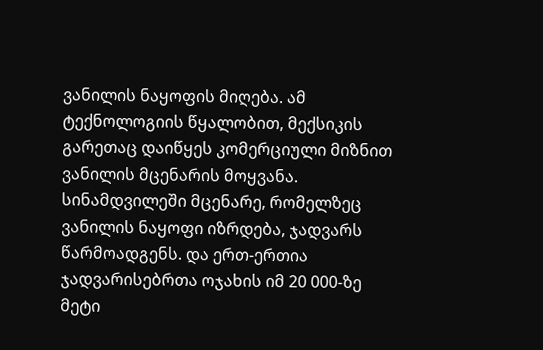ვანილის ნაყოფის მიღება. ამ ტექნოლოგიის წყალობით, მექსიკის გარეთაც დაიწყეს კომერციული მიზნით ვანილის მცენარის მოყვანა.
სინამდვილეში მცენარე, რომელზეც ვანილის ნაყოფი იზრდება, ჯადვარს წარმოადგენს. და ერთ-ერთია ჯადვარისებრთა ოჯახის იმ 20 000-ზე მეტი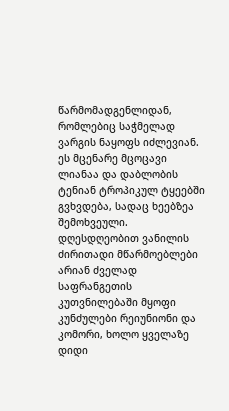წარმომადგენლიდან, რომლებიც საჭმელად ვარგის ნაყოფს იძლევიან. ეს მცენარე მცოცავი ლიანაა და დაბლობის ტენიან ტროპიკულ ტყეებში გვხვდება, სადაც ხეებზეა შემოხვეული. დღესდღეობით ვანილის ძირითადი მწარმოებლები არიან ძველად საფრანგეთის კუთვნილებაში მყოფი კუნძულები რეიუნიონი და კომორი, ხოლო ყველაზე დიდი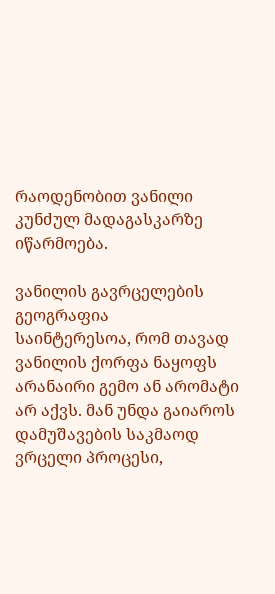რაოდენობით ვანილი კუნძულ მადაგასკარზე იწარმოება.

ვანილის გავრცელების გეოგრაფია
საინტერესოა, რომ თავად ვანილის ქორფა ნაყოფს არანაირი გემო ან არომატი არ აქვს. მან უნდა გაიაროს დამუშავების საკმაოდ ვრცელი პროცესი,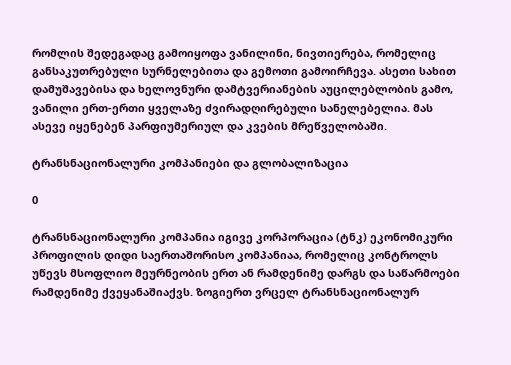რომლის შედეგადაც გამოიყოფა ვანილინი, ნივთიერება, რომელიც განსაკუთრებული სურნელებითა და გემოთი გამოირჩევა. ასეთი სახით დამუშავებისა და ხელოვნური დამტვერიანების აუცილებლობის გამო, ვანილი ერთ-ერთი ყველაზე ძვირადღირებული სანელებელია. მას ასევე იყენებენ პარფიუმერიულ და კვების მრეწველობაში.

ტრანსნაციონალური კომპანიები და გლობალიზაცია

0

ტრანსნაციონალური კომპანია იგივე კორპორაცია (ტნკ) ეკონომიკური პროფილის დიდი საერთაშორისო კომპანიაა, რომელიც კონტროლს უწევს მსოფლიო მეურნეობის ერთ ან რამდენიმე დარგს და საწარმოები რამდენიმე ქვეყანაშიაქვს. ზოგიერთ ვრცელ ტრანსნაციონალურ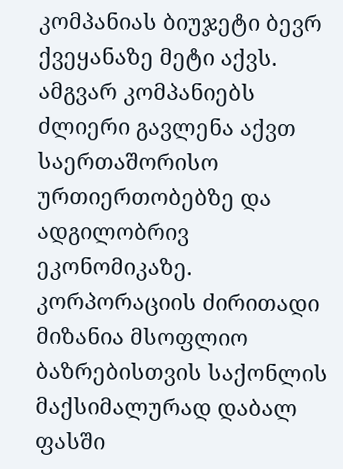კომპანიას ბიუჯეტი ბევრ ქვეყანაზე მეტი აქვს. ამგვარ კომპანიებს ძლიერი გავლენა აქვთ საერთაშორისო ურთიერთობებზე და ადგილობრივ ეკონომიკაზე. კორპორაციის ძირითადი მიზანია მსოფლიო ბაზრებისთვის საქონლის მაქსიმალურად დაბალ ფასში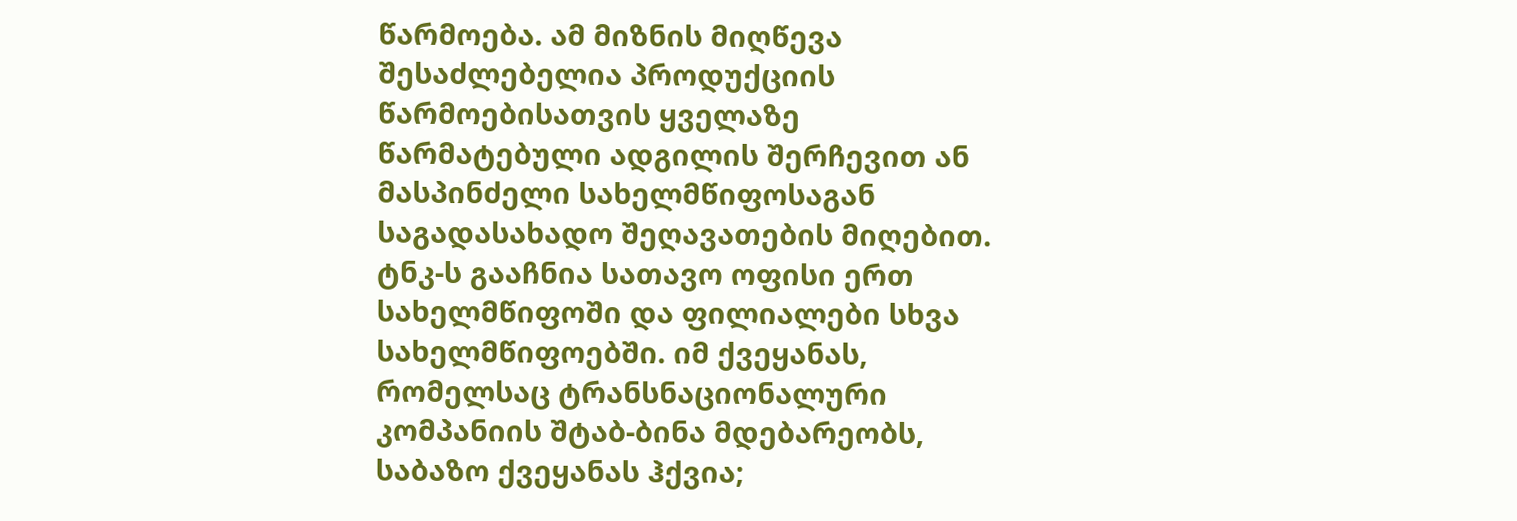წარმოება. ამ მიზნის მიღწევა შესაძლებელია პროდუქციის წარმოებისათვის ყველაზე წარმატებული ადგილის შერჩევით ან მასპინძელი სახელმწიფოსაგან საგადასახადო შეღავათების მიღებით. ტნკ-ს გააჩნია სათავო ოფისი ერთ სახელმწიფოში და ფილიალები სხვა სახელმწიფოებში. იმ ქვეყანას, რომელსაც ტრანსნაციონალური კომპანიის შტაბ-ბინა მდებარეობს, საბაზო ქვეყანას ჰქვია;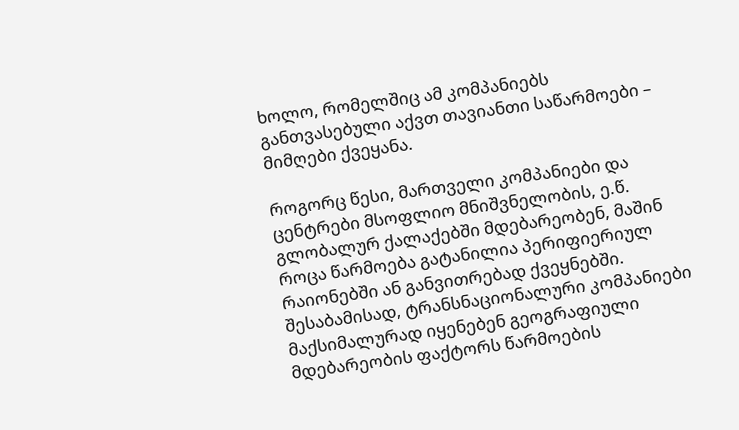ხოლო, რომელშიც ამ კომპანიებს განთვასებული აქვთ თავიანთი საწარმოები – მიმღები ქვეყანა.

როგორც წესი, მართველი კომპანიები და ცენტრები მსოფლიო მნიშვნელობის, ე.წ. გლობალურ ქალაქებში მდებარეობენ, მაშინ როცა წარმოება გატანილია პერიფიერიულ რაიონებში ან განვითრებად ქვეყნებში. შესაბამისად, ტრანსნაციონალური კომპანიები მაქსიმალურად იყენებენ გეოგრაფიული მდებარეობის ფაქტორს წარმოების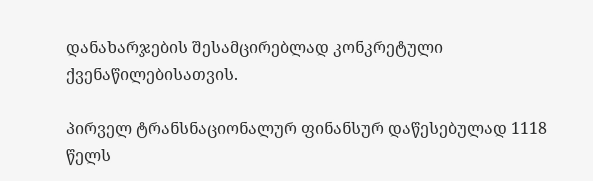დანახარჯების შესამცირებლად კონკრეტული ქვენაწილებისათვის.

პირველ ტრანსნაციონალურ ფინანსურ დაწესებულად 1118 წელს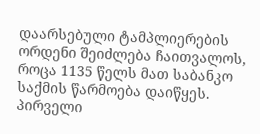დაარსებული ტამპლიერების ორდენი შეიძლება ჩაითვალოს, როცა 1135 წელს მათ საბანკო საქმის წარმოება დაიწყეს. პირველი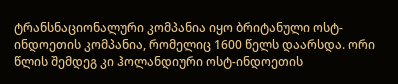ტრანსნაციონალური კომპანია იყო ბრიტანული ოსტ-ინდოეთის კომპანია, რომელიც 1600 წელს დაარსდა. ორი წლის შემდეგ კი ჰოლანდიური ოსტ-ინდოეთის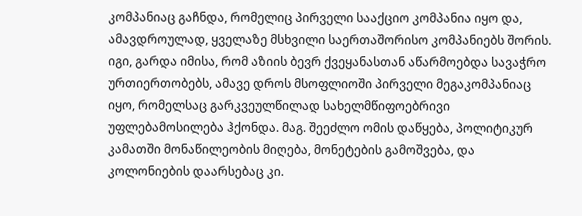კომპანიაც გაჩნდა, რომელიც პირველი სააქციო კომპანია იყო და, ამავდროულად, ყველაზე მსხვილი საერთაშორისო კომპანიებს შორის. იგი, გარდა იმისა, რომ აზიის ბევრ ქვეყანასთან აწარმოებდა სავაჭრო ურთიერთობებს, ამავე დროს მსოფლიოში პირველი მეგაკომპანიაც იყო, რომელსაც გარკვეულწილად სახელმწიფოებრივი უფლებამოსილება ჰქონდა. მაგ. შეეძლო ომის დაწყება, პოლიტიკურ კამათში მონაწილეობის მიღება, მონეტების გამოშვება, და კოლონიების დაარსებაც კი.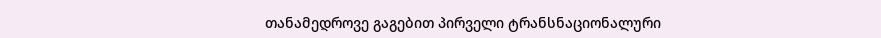თანამედროვე გაგებით პირველი ტრანსნაციონალური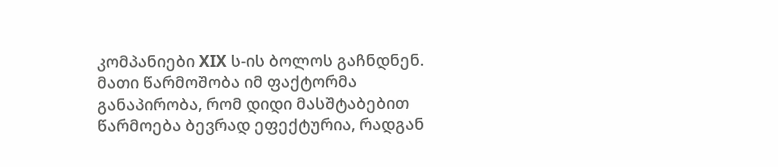კომპანიები XIX ს-ის ბოლოს გაჩნდნენ. მათი წარმოშობა იმ ფაქტორმა განაპირობა, რომ დიდი მასშტაბებით წარმოება ბევრად ეფექტურია, რადგან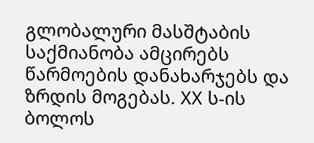გლობალური მასშტაბის საქმიანობა ამცირებს წარმოების დანახარჯებს და ზრდის მოგებას. ХХ ს-ის ბოლოს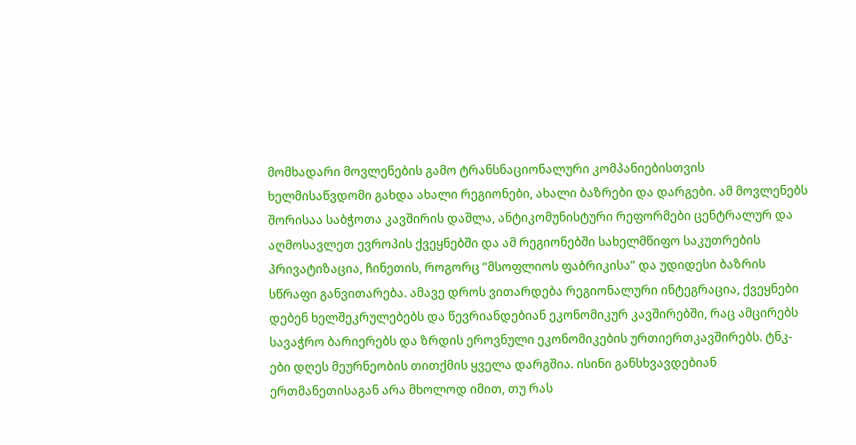მომხადარი მოვლენების გამო ტრანსნაციონალური კომპანიებისთვის ხელმისაწვდომი გახდა ახალი რეგიონები, ახალი ბაზრები და დარგები. ამ მოვლენებს შორისაა საბჭოთა კავშირის დაშლა, ანტიკომუნისტური რეფორმები ცენტრალურ და აღმოსავლეთ ევროპის ქვეყნებში და ამ რეგიონებში სახელმწიფო საკუთრების პრივატიზაცია, ჩინეთის, როგორც ”მსოფლიოს ფაბრიკისა” და უდიდესი ბაზრის სწრაფი განვითარება. ამავე დროს ვითარდება რეგიონალური ინტეგრაცია, ქვეყნები დებენ ხელშეკრულებებს და წევრიანდებიან ეკონომიკურ კავშირებში, რაც ამცირებს სავაჭრო ბარიერებს და ზრდის ეროვნული ეკონომიკების ურთიერთკავშირებს. ტნკ-ები დღეს მეურნეობის თითქმის ყველა დარგშია. ისინი განსხვავდებიან ერთმანეთისაგან არა მხოლოდ იმით, თუ რას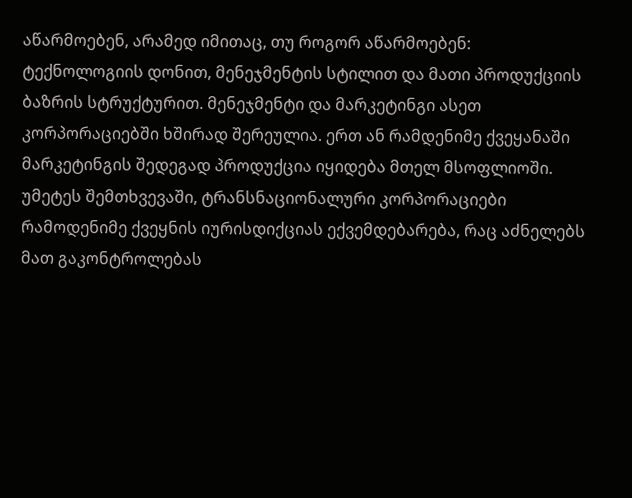აწარმოებენ, არამედ იმითაც, თუ როგორ აწარმოებენ: ტექნოლოგიის დონით, მენეჯმენტის სტილით და მათი პროდუქციის ბაზრის სტრუქტურით. მენეჯმენტი და მარკეტინგი ასეთ კორპორაციებში ხშირად შერეულია. ერთ ან რამდენიმე ქვეყანაში მარკეტინგის შედეგად პროდუქცია იყიდება მთელ მსოფლიოში. უმეტეს შემთხვევაში, ტრანსნაციონალური კორპორაციები რამოდენიმე ქვეყნის იურისდიქციას ექვემდებარება, რაც აძნელებს მათ გაკონტროლებას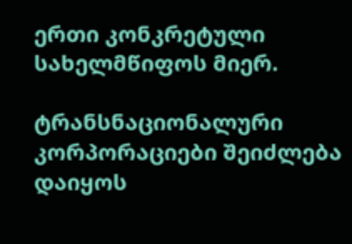ერთი კონკრეტული სახელმწიფოს მიერ.

ტრანსნაციონალური კორპორაციები შეიძლება დაიყოს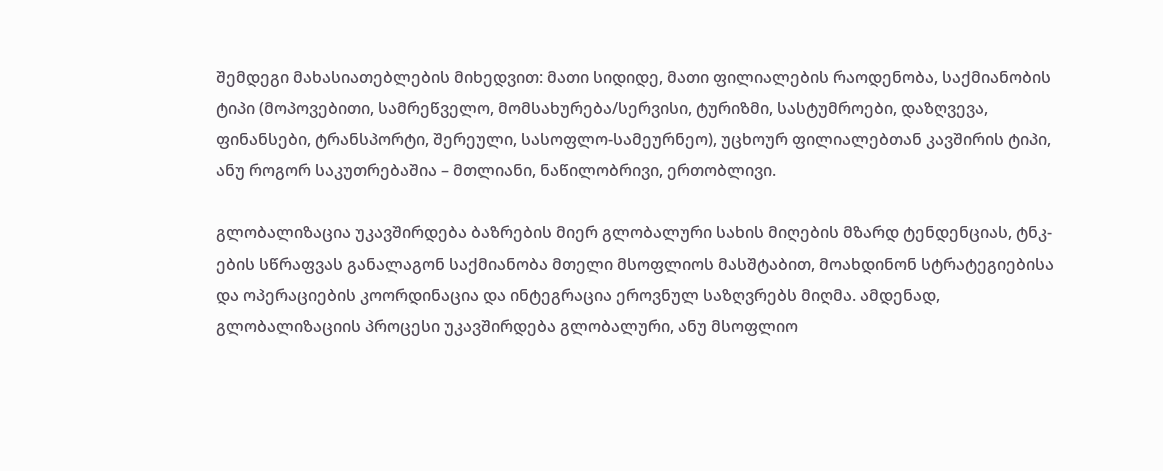შემდეგი მახასიათებლების მიხედვით: მათი სიდიდე, მათი ფილიალების რაოდენობა, საქმიანობის ტიპი (მოპოვებითი, სამრეწველო, მომსახურება/სერვისი, ტურიზმი, სასტუმროები, დაზღვევა, ფინანსები, ტრანსპორტი, შერეული, სასოფლო-სამეურნეო), უცხოურ ფილიალებთან კავშირის ტიპი, ანუ როგორ საკუთრებაშია – მთლიანი, ნაწილობრივი, ერთობლივი.

გლობალიზაცია უკავშირდება ბაზრების მიერ გლობალური სახის მიღების მზარდ ტენდენციას, ტნკ-ების სწრაფვას განალაგონ საქმიანობა მთელი მსოფლიოს მასშტაბით, მოახდინონ სტრატეგიებისა და ოპერაციების კოორდინაცია და ინტეგრაცია ეროვნულ საზღვრებს მიღმა. ამდენად, გლობალიზაციის პროცესი უკავშირდება გლობალური, ანუ მსოფლიო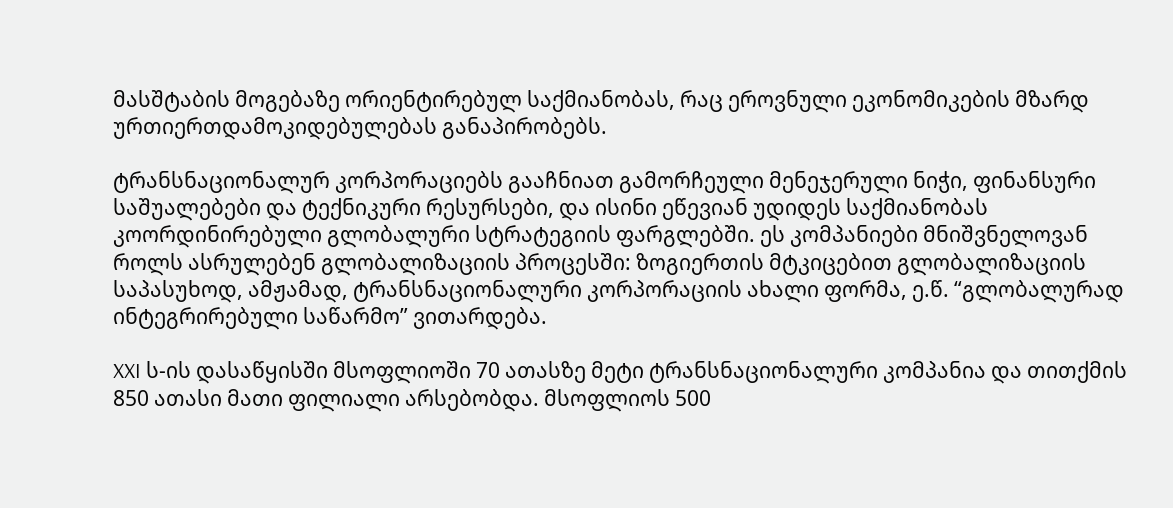მასშტაბის მოგებაზე ორიენტირებულ საქმიანობას, რაც ეროვნული ეკონომიკების მზარდ ურთიერთდამოკიდებულებას განაპირობებს.

ტრანსნაციონალურ კორპორაციებს გააჩნიათ გამორჩეული მენეჯერული ნიჭი, ფინანსური საშუალებები და ტექნიკური რესურსები, და ისინი ეწევიან უდიდეს საქმიანობას კოორდინირებული გლობალური სტრატეგიის ფარგლებში. ეს კომპანიები მნიშვნელოვან როლს ასრულებენ გლობალიზაციის პროცესში: ზოგიერთის მტკიცებით გლობალიზაციის საპასუხოდ, ამჟამად, ტრანსნაციონალური კორპორაციის ახალი ფორმა, ე.წ. “გლობალურად ინტეგრირებული საწარმო” ვითარდება.

XXI ს-ის დასაწყისში მსოფლიოში 70 ათასზე მეტი ტრანსნაციონალური კომპანია და თითქმის 850 ათასი მათი ფილიალი არსებობდა. მსოფლიოს 500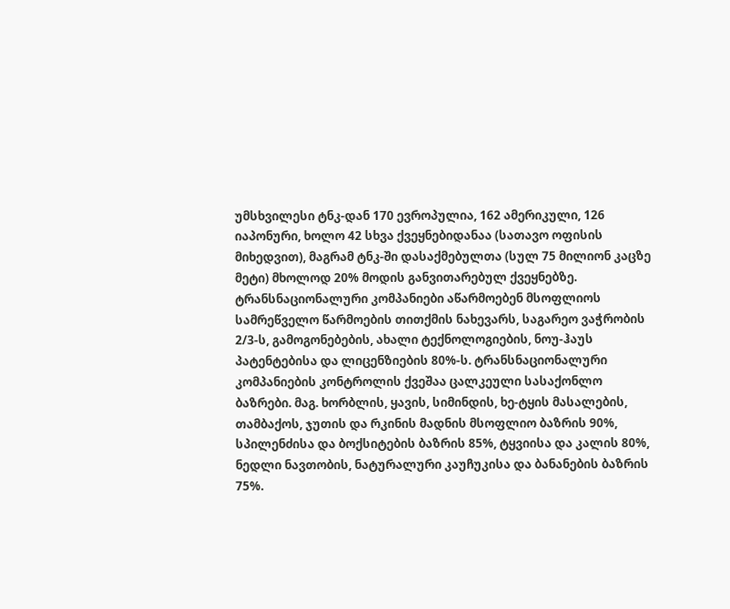უმსხვილესი ტნკ-დან 170 ევროპულია, 162 ამერიკული, 126 იაპონური, ხოლო 42 სხვა ქვეყნებიდანაა (სათავო ოფისის მიხედვით), მაგრამ ტნკ-ში დასაქმებულთა (სულ 75 მილიონ კაცზე მეტი) მხოლოდ 20% მოდის განვითარებულ ქვეყნებზე. ტრანსნაციონალური კომპანიები აწარმოებენ მსოფლიოს სამრეწველო წარმოების თითქმის ნახევარს, საგარეო ვაჭრობის 2/3-ს, გამოგონებების, ახალი ტექნოლოგიების, ნოუ-ჰაუს პატენტებისა და ლიცენზიების 80%-ს. ტრანსნაციონალური კომპანიების კონტროლის ქვეშაა ცალკეული სასაქონლო ბაზრები. მაგ. ხორბლის, ყავის, სიმინდის, ხე-ტყის მასალების, თამბაქოს, ჯუთის და რკინის მადნის მსოფლიო ბაზრის 90%, სპილენძისა და ბოქსიტების ბაზრის 85%, ტყვიისა და კალის 80%, ნედლი ნავთობის, ნატურალური კაუჩუკისა და ბანანების ბაზრის 75%.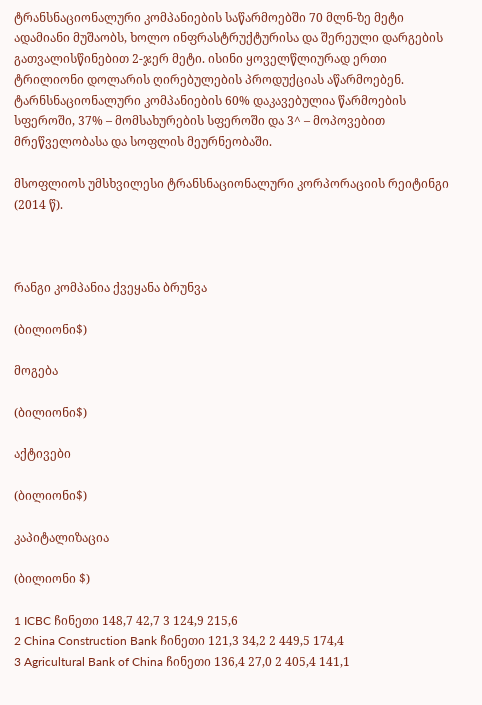ტრანსნაციონალური კომპანიების საწარმოებში 70 მლნ-ზე მეტი ადამიანი მუშაობს, ხოლო ინფრასტრუქტურისა და შერეული დარგების გათვალისწინებით 2-ჯერ მეტი. ისინი ყოველწლიურად ერთი ტრილიონი დოლარის ღირებულების პროდუქციას აწარმოებენ. ტარნსნაციონალური კომპანიების 60% დაკავებულია წარმოების სფეროში, 37% – მომსახურების სფეროში და 3^ – მოპოვებით მრეწველობასა და სოფლის მეურნეობაში.

მსოფლიოს უმსხვილესი ტრანსნაციონალური კორპორაციის რეიტინგი (2014 წ).



რანგი კომპანია ქვეყანა ბრუნვა

(ბილიონი$)

მოგება

(ბილიონი$)

აქტივები

(ბილიონი$)

კაპიტალიზაცია

(ბილიონი $)

1 ICBC ჩინეთი 148,7 42,7 3 124,9 215,6
2 China Construction Bank ჩინეთი 121,3 34,2 2 449,5 174,4
3 Agricultural Bank of China ჩინეთი 136,4 27,0 2 405,4 141,1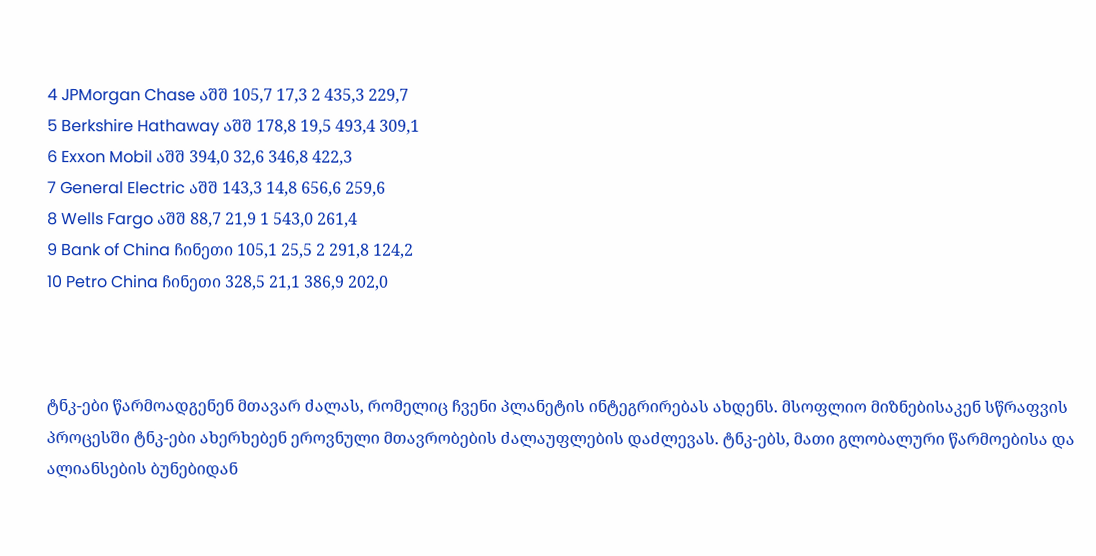4 JPMorgan Chase აშშ 105,7 17,3 2 435,3 229,7
5 Berkshire Hathaway აშშ 178,8 19,5 493,4 309,1
6 Exxon Mobil აშშ 394,0 32,6 346,8 422,3
7 General Electric აშშ 143,3 14,8 656,6 259,6
8 Wells Fargo აშშ 88,7 21,9 1 543,0 261,4
9 Bank of China ჩინეთი 105,1 25,5 2 291,8 124,2
10 Petro China ჩინეთი 328,5 21,1 386,9 202,0



ტნკ-ები წარმოადგენენ მთავარ ძალას, რომელიც ჩვენი პლანეტის ინტეგრირებას ახდენს. მსოფლიო მიზნებისაკენ სწრაფვის პროცესში ტნკ-ები ახერხებენ ეროვნული მთავრობების ძალაუფლების დაძლევას. ტნკ-ებს, მათი გლობალური წარმოებისა და ალიანსების ბუნებიდან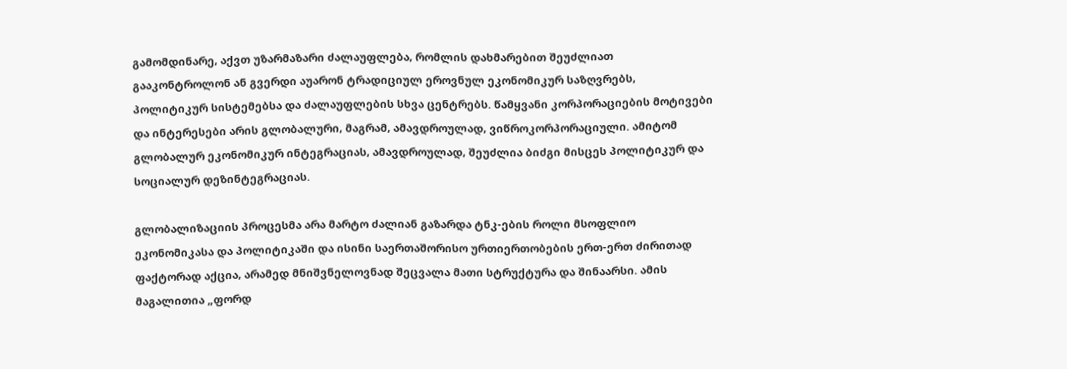გამომდინარე, აქვთ უზარმაზარი ძალაუფლება, რომლის დახმარებით შეუძლიათ გააკონტროლონ ან გვერდი აუარონ ტრადიციულ ეროვნულ ეკონომიკურ საზღვრებს, პოლიტიკურ სისტემებსა და ძალაუფლების სხვა ცენტრებს. წამყვანი კორპორაციების მოტივები და ინტერესები არის გლობალური, მაგრამ, ამავდროულად, ვიწროკორპორაციული. ამიტომ გლობალურ ეკონომიკურ ინტეგრაციას, ამავდროულად, შეუძლია ბიძგი მისცეს პოლიტიკურ და სოციალურ დეზინტეგრაციას.

გლობალიზაციის პროცესმა არა მარტო ძალიან გაზარდა ტნკ-ების როლი მსოფლიო ეკონომიკასა და პოლიტიკაში და ისინი საერთაშორისო ურთიერთობების ერთ-ერთ ძირითად ფაქტორად აქცია, არამედ მნიშვნელოვნად შეცვალა მათი სტრუქტურა და შინაარსი. ამის მაგალითია „ფორდ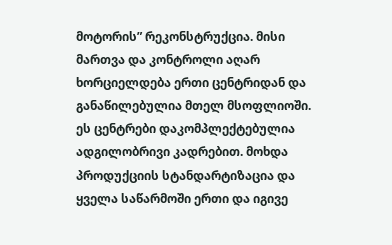მოტორის” რეკონსტრუქცია. მისი მართვა და კონტროლი აღარ ხორციელდება ერთი ცენტრიდან და განაწილებულია მთელ მსოფლიოში. ეს ცენტრები დაკომპლექტებულია ადგილობრივი კადრებით. მოხდა პროდუქციის სტანდარტიზაცია და ყველა საწარმოში ერთი და იგივე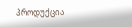პროდუქცია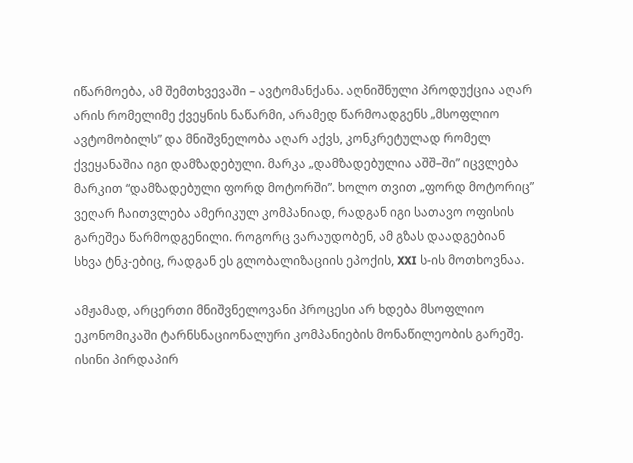იწარმოება, ამ შემთხვევაში – ავტომანქანა. აღნიშნული პროდუქცია აღარ არის რომელიმე ქვეყნის ნაწარმი, არამედ წარმოადგენს „მსოფლიო ავტომობილს” და მნიშვნელობა აღარ აქვს, კონკრეტულად რომელ ქვეყანაშია იგი დამზადებული. მარკა „დამზადებულია აშშ–ში” იცვლება მარკით “დამზადებული ფორდ მოტორში”. ხოლო თვით „ფორდ მოტორიც” ვეღარ ჩაითვლება ამერიკულ კომპანიად, რადგან იგი სათავო ოფისის გარეშეა წარმოდგენილი. როგორც ვარაუდობენ, ამ გზას დაადგებიან სხვა ტნკ-ებიც, რადგან ეს გლობალიზაციის ეპოქის, XXI ს-ის მოთხოვნაა.

ამჟამად, არცერთი მნიშვნელოვანი პროცესი არ ხდება მსოფლიო ეკონომიკაში ტარნსნაციონალური კომპანიების მონაწილეობის გარეშე. ისინი პირდაპირ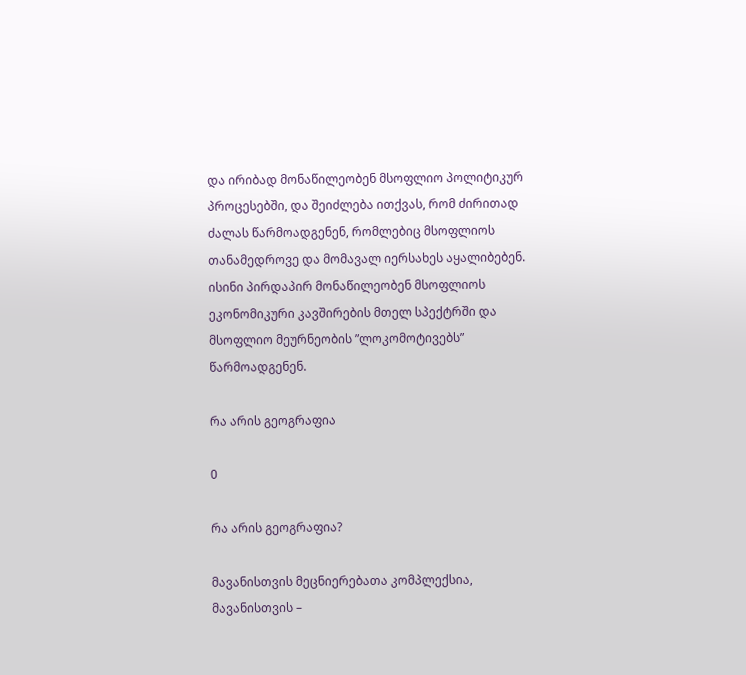და ირიბად მონაწილეობენ მსოფლიო პოლიტიკურ პროცესებში, და შეიძლება ითქვას, რომ ძირითად ძალას წარმოადგენენ, რომლებიც მსოფლიოს თანამედროვე და მომავალ იერსახეს აყალიბებენ. ისინი პირდაპირ მონაწილეობენ მსოფლიოს ეკონომიკური კავშირების მთელ სპექტრში და მსოფლიო მეურნეობის ”ლოკომოტივებს” წარმოადგენენ.

რა არის გეოგრაფია

0

რა არის გეოგრაფია?

მავანისთვის მეცნიერებათა კომპლექსია, მავანისთვის –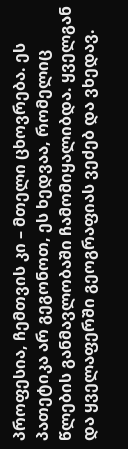პროფესია, ჩემთვის კი – მთელი ცხოვრება. ეს პათეტიკა არ გეგონოთ, ეს ხედვაა, რომელიც წლების განმავლობაში ჩამომიყალიბდა. ყველგან და ყველაფერში გეოგრაფიას ვეძებ და ვხედავ.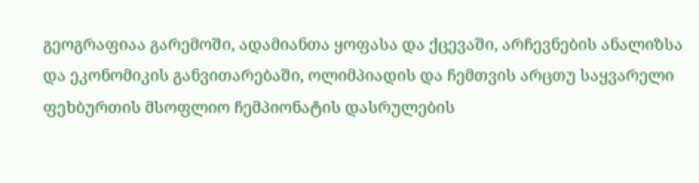გეოგრაფიაა გარემოში, ადამიანთა ყოფასა და ქცევაში, არჩევნების ანალიზსა და ეკონომიკის განვითარებაში, ოლიმპიადის და ჩემთვის არცთუ საყვარელი ფეხბურთის მსოფლიო ჩემპიონატის დასრულების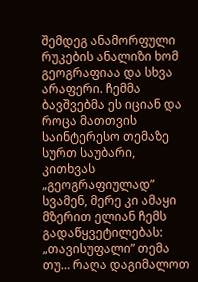შემდეგ ანამორფული რუკების ანალიზი ხომ გეოგრაფიაა და სხვა არაფერი. ჩემმა ბავშვებმა ეს იციან და როცა მათთვის საინტერესო თემაზე სურთ საუბარი, კითხვას „გეოგრაფიულად” სვამენ, მერე კი ამაყი მზერით ელიან ჩემს გადაწყვეტილებას: „თავისუფალი” თემა თუ… რაღა დაგიმალოთ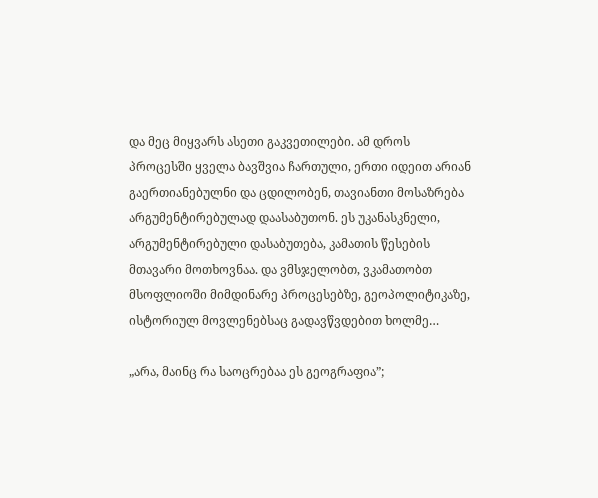და მეც მიყვარს ასეთი გაკვეთილები. ამ დროს პროცესში ყველა ბავშვია ჩართული, ერთი იდეით არიან გაერთიანებულნი და ცდილობენ, თავიანთი მოსაზრება არგუმენტირებულად დაასაბუთონ. ეს უკანასკნელი, არგუმენტირებული დასაბუთება, კამათის წესების მთავარი მოთხოვნაა. და ვმსჯელობთ, ვკამათობთ მსოფლიოში მიმდინარე პროცესებზე, გეოპოლიტიკაზე, ისტორიულ მოვლენებსაც გადავწვდებით ხოლმე…

„არა, მაინც რა საოცრებაა ეს გეოგრაფია”;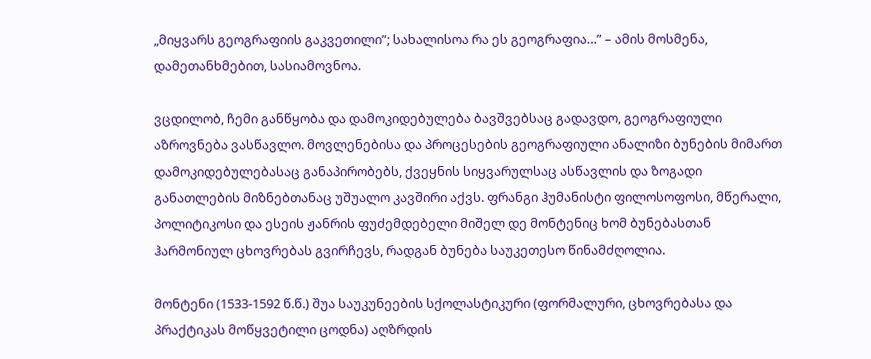„მიყვარს გეოგრაფიის გაკვეთილი”; სახალისოა რა ეს გეოგრაფია…” – ამის მოსმენა, დამეთანხმებით, სასიამოვნოა.

ვცდილობ, ჩემი განწყობა და დამოკიდებულება ბავშვებსაც გადავდო, გეოგრაფიული აზროვნება ვასწავლო. მოვლენებისა და პროცესების გეოგრაფიული ანალიზი ბუნების მიმართ დამოკიდებულებასაც განაპირობებს, ქვეყნის სიყვარულსაც ასწავლის და ზოგადი განათლების მიზნებთანაც უშუალო კავშირი აქვს. ფრანგი ჰუმანისტი ფილოსოფოსი, მწერალი, პოლიტიკოსი და ესეის ჟანრის ფუძემდებელი მიშელ დე მონტენიც ხომ ბუნებასთან ჰარმონიულ ცხოვრებას გვირჩევს, რადგან ბუნება საუკეთესო წინამძღოლია.

მონტენი (1533-1592 წ.წ.) შუა საუკუნეების სქოლასტიკური (ფორმალური, ცხოვრებასა და პრაქტიკას მოწყვეტილი ცოდნა) აღზრდის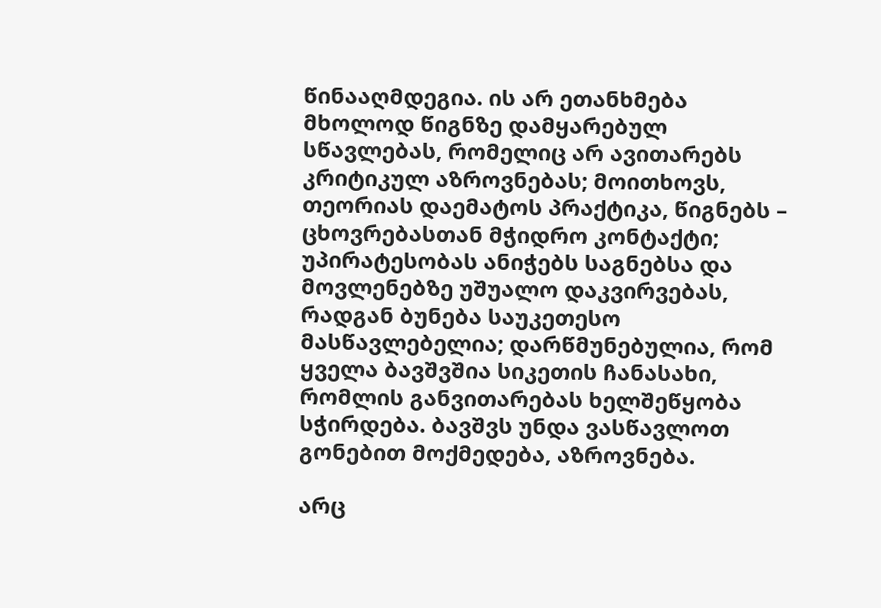წინააღმდეგია. ის არ ეთანხმება მხოლოდ წიგნზე დამყარებულ სწავლებას, რომელიც არ ავითარებს კრიტიკულ აზროვნებას; მოითხოვს, თეორიას დაემატოს პრაქტიკა, წიგნებს – ცხოვრებასთან მჭიდრო კონტაქტი; უპირატესობას ანიჭებს საგნებსა და მოვლენებზე უშუალო დაკვირვებას, რადგან ბუნება საუკეთესო მასწავლებელია; დარწმუნებულია, რომ ყველა ბავშვშია სიკეთის ჩანასახი, რომლის განვითარებას ხელშეწყობა სჭირდება. ბავშვს უნდა ვასწავლოთ გონებით მოქმედება, აზროვნება.

არც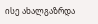ისე ახალგაზრდა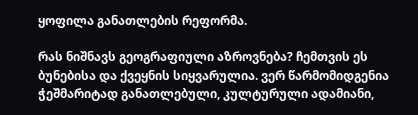ყოფილა განათლების რეფორმა.

რას ნიშნავს გეოგრაფიული აზროვნება? ჩემთვის ეს ბუნებისა და ქვეყნის სიყვარულია. ვერ წარმომიდგენია ჭეშმარიტად განათლებული, კულტურული ადამიანი,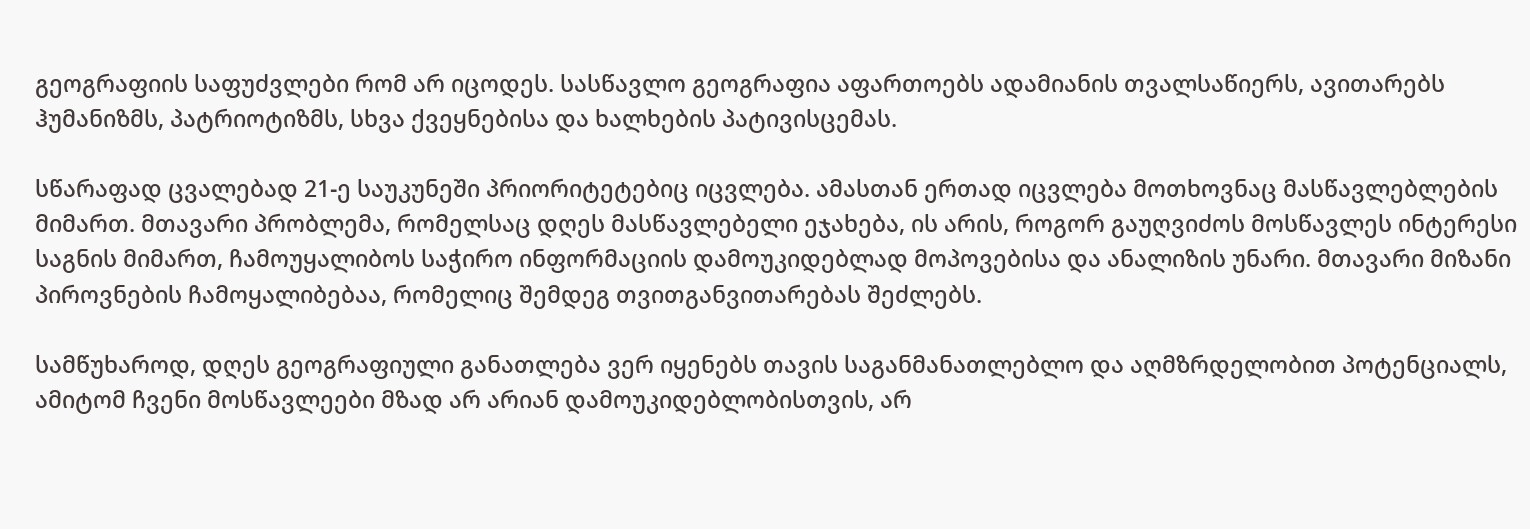გეოგრაფიის საფუძვლები რომ არ იცოდეს. სასწავლო გეოგრაფია აფართოებს ადამიანის თვალსაწიერს, ავითარებს ჰუმანიზმს, პატრიოტიზმს, სხვა ქვეყნებისა და ხალხების პატივისცემას.

სწარაფად ცვალებად 21-ე საუკუნეში პრიორიტეტებიც იცვლება. ამასთან ერთად იცვლება მოთხოვნაც მასწავლებლების მიმართ. მთავარი პრობლემა, რომელსაც დღეს მასწავლებელი ეჯახება, ის არის, როგორ გაუღვიძოს მოსწავლეს ინტერესი საგნის მიმართ, ჩამოუყალიბოს საჭირო ინფორმაციის დამოუკიდებლად მოპოვებისა და ანალიზის უნარი. მთავარი მიზანი პიროვნების ჩამოყალიბებაა, რომელიც შემდეგ თვითგანვითარებას შეძლებს.

სამწუხაროდ, დღეს გეოგრაფიული განათლება ვერ იყენებს თავის საგანმანათლებლო და აღმზრდელობით პოტენციალს, ამიტომ ჩვენი მოსწავლეები მზად არ არიან დამოუკიდებლობისთვის, არ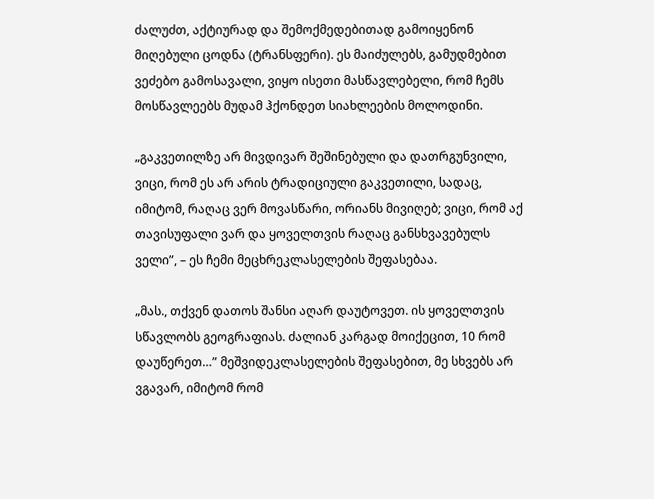ძალუძთ, აქტიურად და შემოქმედებითად გამოიყენონ მიღებული ცოდნა (ტრანსფერი). ეს მაიძულებს, გამუდმებით ვეძებო გამოსავალი, ვიყო ისეთი მასწავლებელი, რომ ჩემს მოსწავლეებს მუდამ ჰქონდეთ სიახლეების მოლოდინი.

„გაკვეთილზე არ მივდივარ შეშინებული და დათრგუნვილი, ვიცი, რომ ეს არ არის ტრადიციული გაკვეთილი, სადაც, იმიტომ, რაღაც ვერ მოვასწარი, ორიანს მივიღებ; ვიცი, რომ აქ თავისუფალი ვარ და ყოველთვის რაღაც განსხვავებულს ველი”, – ეს ჩემი მეცხრეკლასელების შეფასებაა.

„მას., თქვენ დათოს შანსი აღარ დაუტოვეთ. ის ყოველთვის სწავლობს გეოგრაფიას. ძალიან კარგად მოიქეცით, 10 რომ დაუწერეთ…” მეშვიდეკლასელების შეფასებით, მე სხვებს არ ვგავარ, იმიტომ რომ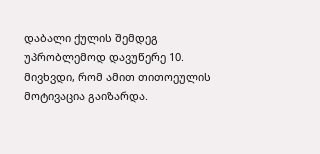დაბალი ქულის შემდეგ უპრობლემოდ დავუწერე 10. მივხვდი, რომ ამით თითოეულის მოტივაცია გაიზარდა.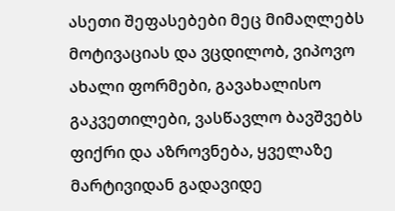ასეთი შეფასებები მეც მიმაღლებს მოტივაციას და ვცდილობ, ვიპოვო ახალი ფორმები, გავახალისო გაკვეთილები, ვასწავლო ბავშვებს ფიქრი და აზროვნება, ყველაზე მარტივიდან გადავიდე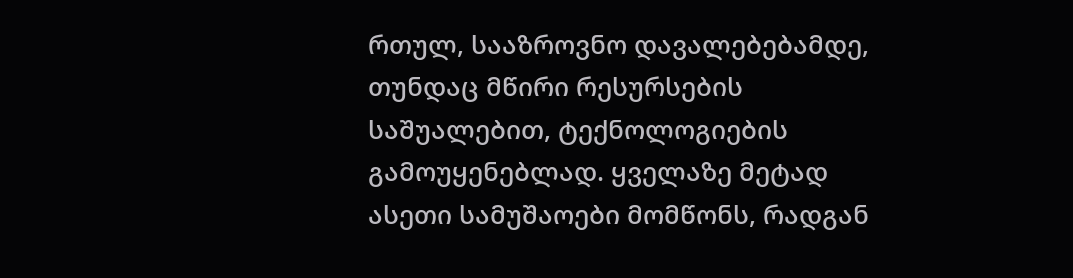რთულ, სააზროვნო დავალებებამდე, თუნდაც მწირი რესურსების საშუალებით, ტექნოლოგიების გამოუყენებლად. ყველაზე მეტად ასეთი სამუშაოები მომწონს, რადგან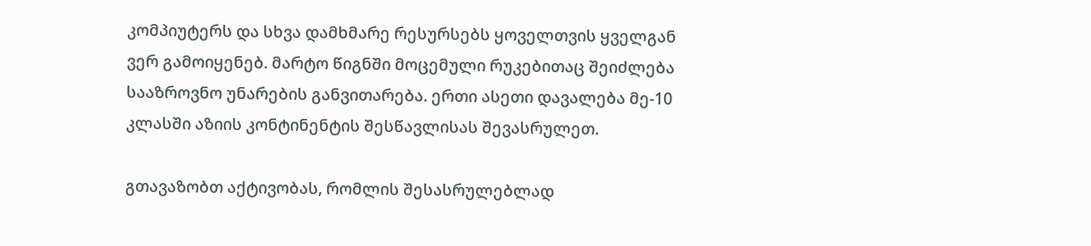კომპიუტერს და სხვა დამხმარე რესურსებს ყოველთვის ყველგან ვერ გამოიყენებ. მარტო წიგნში მოცემული რუკებითაც შეიძლება სააზროვნო უნარების განვითარება. ერთი ასეთი დავალება მე-10 კლასში აზიის კონტინენტის შესწავლისას შევასრულეთ.

გთავაზობთ აქტივობას, რომლის შესასრულებლად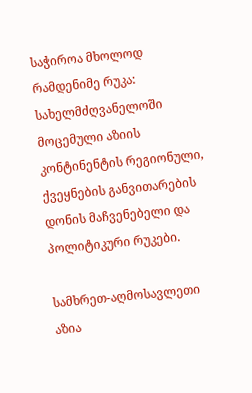საჭიროა მხოლოდ რამდენიმე რუკა: სახელმძღვანელოში მოცემული აზიის კონტინენტის რეგიონული, ქვეყნების განვითარების დონის მაჩვენებელი და პოლიტიკური რუკები.

სამხრეთ-აღმოსავლეთი აზია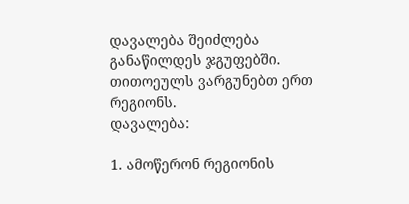დავალება შეიძლება განაწილდეს ჯგუფებში. თითოეულს ვარგუნებთ ერთ რეგიონს.
დავალება:

1. ამოწერონ რეგიონის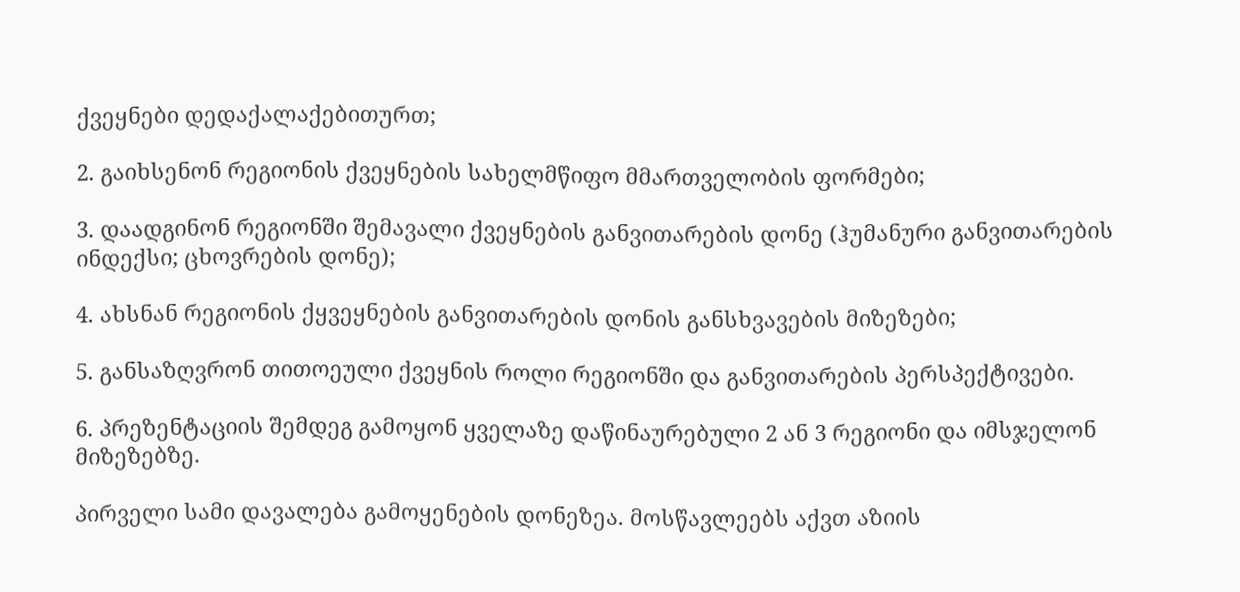ქვეყნები დედაქალაქებითურთ;

2. გაიხსენონ რეგიონის ქვეყნების სახელმწიფო მმართველობის ფორმები;

3. დაადგინონ რეგიონში შემავალი ქვეყნების განვითარების დონე (ჰუმანური განვითარების ინდექსი; ცხოვრების დონე);

4. ახსნან რეგიონის ქყვეყნების განვითარების დონის განსხვავების მიზეზები;

5. განსაზღვრონ თითოეული ქვეყნის როლი რეგიონში და განვითარების პერსპექტივები.

6. პრეზენტაციის შემდეგ გამოყონ ყველაზე დაწინაურებული 2 ან 3 რეგიონი და იმსჯელონ მიზეზებზე.

პირველი სამი დავალება გამოყენების დონეზეა. მოსწავლეებს აქვთ აზიის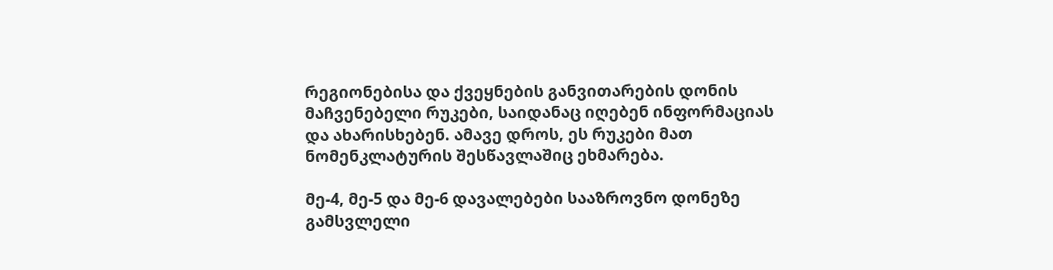რეგიონებისა და ქვეყნების განვითარების დონის მაჩვენებელი რუკები, საიდანაც იღებენ ინფორმაციას და ახარისხებენ. ამავე დროს, ეს რუკები მათ ნომენკლატურის შესწავლაშიც ეხმარება.

მე-4, მე-5 და მე-6 დავალებები სააზროვნო დონეზე გამსვლელი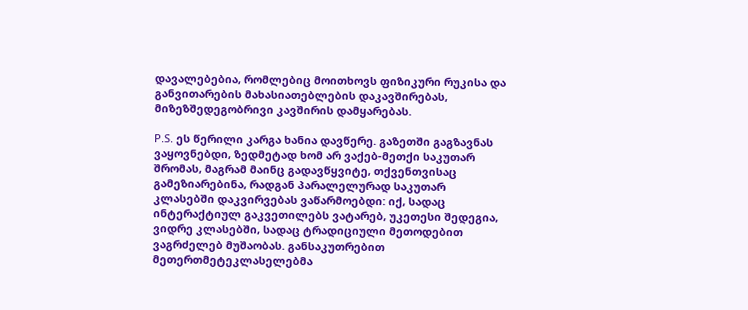დავალებებია, რომლებიც მოითხოვს ფიზიკური რუკისა და განვითარების მახასიათებლების დაკავშირებას, მიზეზშედეგობრივი კავშირის დამყარებას.

P.S. ეს წერილი კარგა ხანია დავწერე. გაზეთში გაგზავნას ვაყოვნებდი, ზედმეტად ხომ არ ვაქებ-მეთქი საკუთარ შრომას, მაგრამ მაინც გადავწყვიტე, თქვენთვისაც გამეზიარებინა, რადგან პარალელურად საკუთარ კლასებში დაკვირვებას ვაწარმოებდი: იქ, სადაც ინტერაქტიულ გაკვეთილებს ვატარებ, უკეთესი შედეგია, ვიდრე კლასებში, სადაც ტრადიციული მეთოდებით ვაგრძელებ მუშაობას. განსაკუთრებით მეთერთმეტეკლასელებმა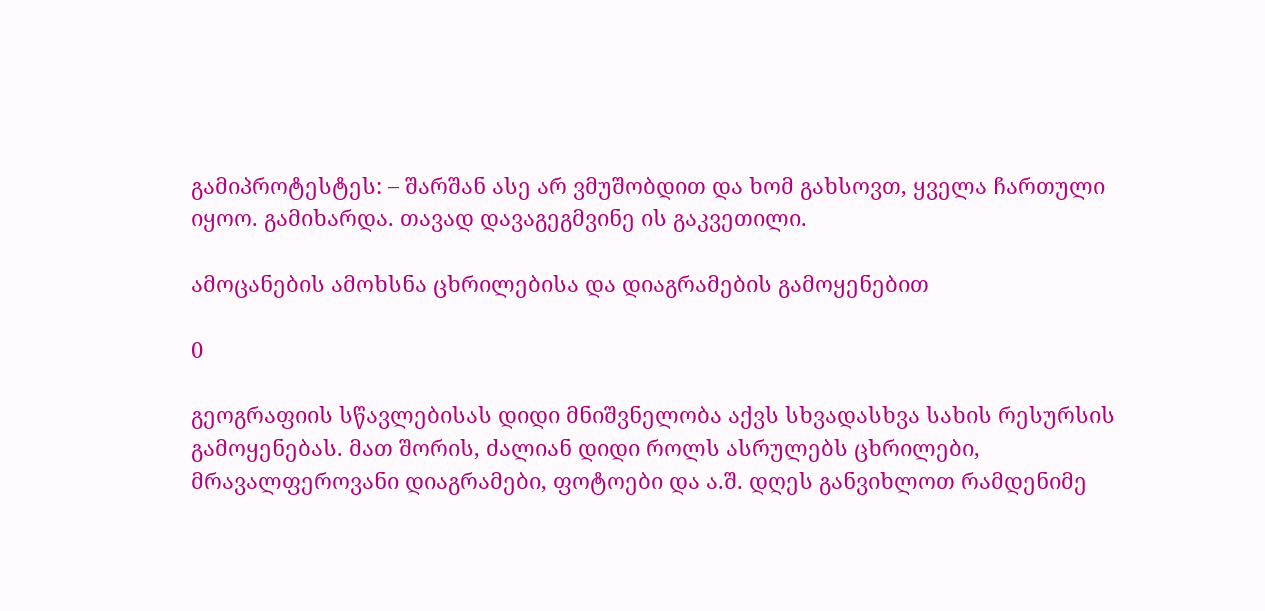გამიპროტესტეს: – შარშან ასე არ ვმუშობდით და ხომ გახსოვთ, ყველა ჩართული იყოო. გამიხარდა. თავად დავაგეგმვინე ის გაკვეთილი.

ამოცანების ამოხსნა ცხრილებისა და დიაგრამების გამოყენებით

0

გეოგრაფიის სწავლებისას დიდი მნიშვნელობა აქვს სხვადასხვა სახის რესურსის გამოყენებას. მათ შორის, ძალიან დიდი როლს ასრულებს ცხრილები, მრავალფეროვანი დიაგრამები, ფოტოები და ა.შ. დღეს განვიხლოთ რამდენიმე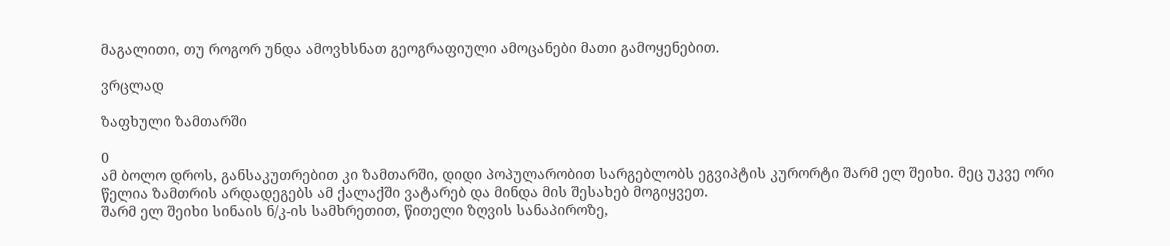მაგალითი, თუ როგორ უნდა ამოვხსნათ გეოგრაფიული ამოცანები მათი გამოყენებით.

ვრცლად

ზაფხული ზამთარში

0
ამ ბოლო დროს, განსაკუთრებით კი ზამთარში, დიდი პოპულარობით სარგებლობს ეგვიპტის კურორტი შარმ ელ შეიხი. მეც უკვე ორი წელია ზამთრის არდადეგებს ამ ქალაქში ვატარებ და მინდა მის შესახებ მოგიყვეთ.
შარმ ელ შეიხი სინაის ნ/კ-ის სამხრეთით, წითელი ზღვის სანაპიროზე,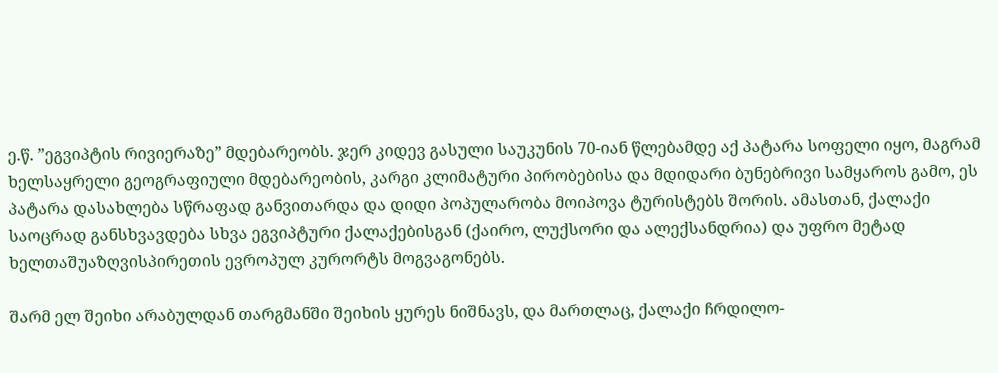ე.წ. ”ეგვიპტის რივიერაზე” მდებარეობს. ჯერ კიდევ გასული საუკუნის 70-იან წლებამდე აქ პატარა სოფელი იყო, მაგრამ ხელსაყრელი გეოგრაფიული მდებარეობის, კარგი კლიმატური პირობებისა და მდიდარი ბუნებრივი სამყაროს გამო, ეს პატარა დასახლება სწრაფად განვითარდა და დიდი პოპულარობა მოიპოვა ტურისტებს შორის. ამასთან, ქალაქი საოცრად განსხვავდება სხვა ეგვიპტური ქალაქებისგან (ქაირო, ლუქსორი და ალექსანდრია) და უფრო მეტად ხელთაშუაზღვისპირეთის ევროპულ კურორტს მოგვაგონებს.

შარმ ელ შეიხი არაბულდან თარგმანში შეიხის ყურეს ნიშნავს, და მართლაც, ქალაქი ჩრდილო-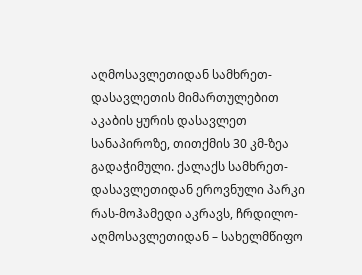აღმოსავლეთიდან სამხრეთ-დასავლეთის მიმართულებით აკაბის ყურის დასავლეთ სანაპიროზე, თითქმის 30 კმ-ზეა გადაჭიმული. ქალაქს სამხრეთ-დასავლეთიდან ეროვნული პარკი რას-მოჰამედი აკრავს, ჩრდილო-აღმოსავლეთიდან – სახელმწიფო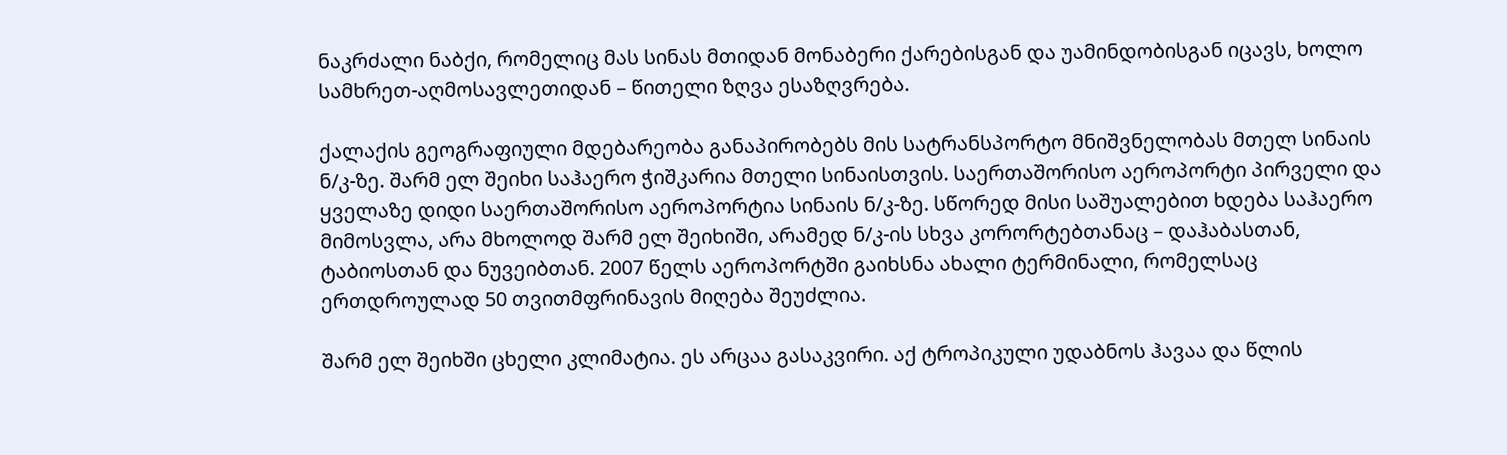ნაკრძალი ნაბქი, რომელიც მას სინას მთიდან მონაბერი ქარებისგან და უამინდობისგან იცავს, ხოლო სამხრეთ-აღმოსავლეთიდან – წითელი ზღვა ესაზღვრება.

ქალაქის გეოგრაფიული მდებარეობა განაპირობებს მის სატრანსპორტო მნიშვნელობას მთელ სინაის ნ/კ-ზე. შარმ ელ შეიხი საჰაერო ჭიშკარია მთელი სინაისთვის. საერთაშორისო აეროპორტი პირველი და ყველაზე დიდი საერთაშორისო აეროპორტია სინაის ნ/კ-ზე. სწორედ მისი საშუალებით ხდება საჰაერო მიმოსვლა, არა მხოლოდ შარმ ელ შეიხიში, არამედ ნ/კ-ის სხვა კორორტებთანაც – დაჰაბასთან, ტაბიოსთან და ნუვეიბთან. 2007 წელს აეროპორტში გაიხსნა ახალი ტერმინალი, რომელსაც ერთდროულად 50 თვითმფრინავის მიღება შეუძლია.

შარმ ელ შეიხში ცხელი კლიმატია. ეს არცაა გასაკვირი. აქ ტროპიკული უდაბნოს ჰავაა და წლის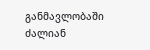განმავლობაში ძალიან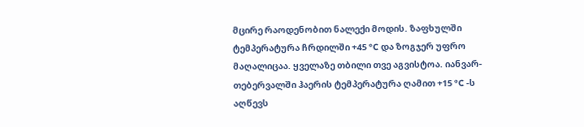მცირე რაოდენობით ნალექი მოდის. ზაფხულში ტემპერატურა ჩრდილში +45 °C და ზოგჯერ უფრო მაღალიცაა. ყველაზე თბილი თვე აგვისტოა. იანვარ-თებერვალში ჰაერის ტემპერატურა ღამით +15 °C -ს აღწევს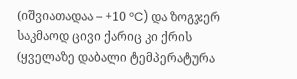(იშვიათადაა – +10 °C) და ზოგჯერ საკმაოდ ცივი ქარიც კი ქრის (ყველაზე დაბალი ტემპერატურა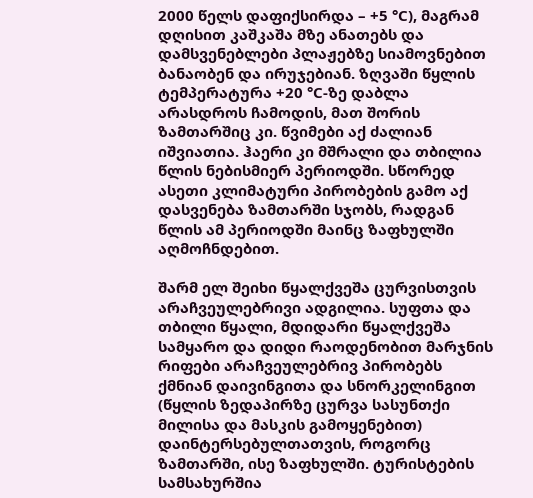2000 წელს დაფიქსირდა – +5 °C), მაგრამ დღისით კაშკაშა მზე ანათებს და დამსვენებლები პლაჟებზე სიამოვნებით ბანაობენ და ირუჯებიან. ზღვაში წყლის ტემპერატურა +20 °C-ზე დაბლა არასდროს ჩამოდის, მათ შორის ზამთარშიც კი. წვიმები აქ ძალიან იშვიათია. ჰაერი კი მშრალი და თბილია წლის ნებისმიერ პერიოდში. სწორედ ასეთი კლიმატური პირობების გამო აქ დასვენება ზამთარში სჯობს, რადგან წლის ამ პერიოდში მაინც ზაფხულში აღმოჩნდებით.

შარმ ელ შეიხი წყალქვეშა ცურვისთვის არაჩვეულებრივი ადგილია. სუფთა და თბილი წყალი, მდიდარი წყალქვეშა სამყარო და დიდი რაოდენობით მარჯნის რიფები არაჩვეულებრივ პირობებს ქმნიან დაივინგითა და სნორკელინგით (წყლის ზედაპირზე ცურვა სასუნთქი მილისა და მასკის გამოყენებით) დაინტერსებულთათვის, როგორც ზამთარში, ისე ზაფხულში. ტურისტების სამსახურშია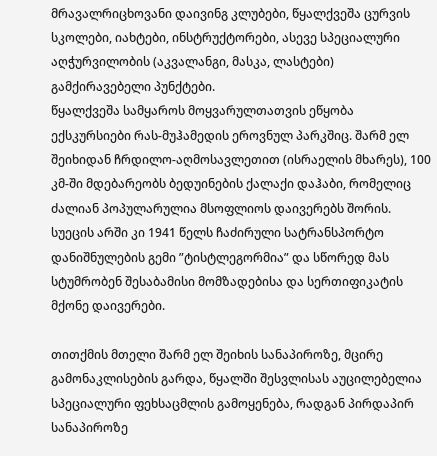მრავალრიცხოვანი დაივინგ კლუბები, წყალქვეშა ცურვის სკოლები, იახტები, ინსტრუქტორები, ასევე სპეციალური აღჭურვილობის (აკვალანგი, მასკა, ლასტები) გამქირავებელი პუნქტები.
წყალქვეშა სამყაროს მოყვარულთათვის ეწყობა ექსკურსიები რას-მუჰამედის ეროვნულ პარკშიც. შარმ ელ შეიხიდან ჩრდილო-აღმოსავლეთით (ისრაელის მხარეს), 100 კმ-ში მდებარეობს ბედუინების ქალაქი დაჰაბი, რომელიც ძალიან პოპულარულია მსოფლიოს დაივერებს შორის. სუეცის არში კი 1941 წელს ჩაძირული სატრანსპორტო დანიშნულების გემი ”ტისტლეგორმია” და სწორედ მას სტუმრობენ შესაბამისი მომზადებისა და სერთიფიკატის მქონე დაივერები.

თითქმის მთელი შარმ ელ შეიხის სანაპიროზე, მცირე გამონაკლისების გარდა, წყალში შესვლისას აუცილებელია სპეციალური ფეხსაცმლის გამოყენება, რადგან პირდაპირ სანაპიროზე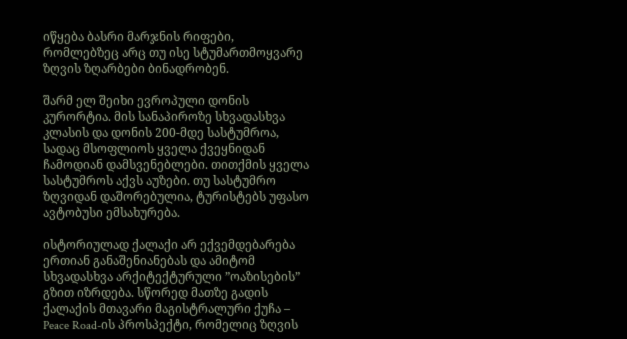იწყება ბასრი მარჯნის რიფები, რომლებზეც არც თუ ისე სტუმართმოყვარე ზღვის ზღარბები ბინადრობენ.

შარმ ელ შეიხი ევროპული დონის კურორტია. მის სანაპიროზე სხვადასხვა კლასის და დონის 200-მდე სასტუმროა, სადაც მსოფლიოს ყველა ქვეყნიდან ჩამოდიან დამსვენებლები. თითქმის ყველა სასტუმროს აქვს აუზები. თუ სასტუმრო ზღვიდან დაშორებულია, ტურისტებს უფასო ავტობუსი ემსახურება.

ისტორიულად ქალაქი არ ექვემდებარება ერთიან განაშენიანებას და ამიტომ სხვადასხვა არქიტექტურული ”ოაზისების” გზით იზრდება. სწორედ მათზე გადის ქალაქის მთავარი მაგისტრალური ქუჩა – Peace Road-ის პროსპექტი, რომელიც ზღვის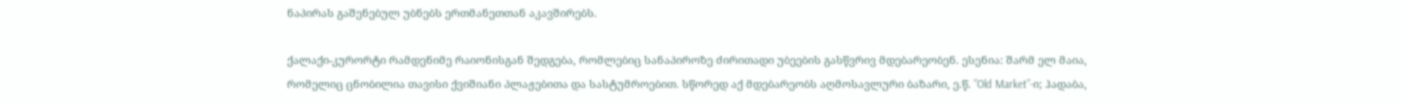ნაპირას გაშენებულ უბნებს ერთმანეთთან აკავშირებს.

ქალაქი-კურორტი რამდენიმე რაიონისგან შედგება, რომლებიც სანაპიროზე ძირითადი უბეების გასწვრივ მდებარეობენ. ესენია: შარმ ელ მაია, რომელიც ცნობილია თავისი ქვიშიანი პლაჟებითა და სასტუმროებით. სწორედ აქ მდებარეობს აღმოსავლური ბაზარი, ე.წ. ”Old Market”-ი; ჰადაბა,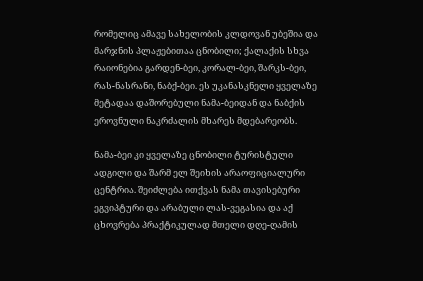რომელიც ამავე სახელობის კლდოვან უბეშია და მარჯნის პლაჟებითაა ცნობილი; ქალაქის სხვა რაიონებია გარდენ-ბეი, კორალ-ბეი, შარკს-ბეი, რას-ნასრანი, ნაბქ-ბეი. ეს უკანასკნელი ყველაზე მეტადაა დაშორებული ნამა-ბეიდან და ნაბქის ეროვნული ნაკრძალის მხარეს მდებარეობს.

ნამა-ბეი კი ყველაზე ცნობილი ტურისტული ადგილი და შარმ ელ შეიხის არაოფიციალური ცენტრია. შეიძლება ითქვას ნამა თავისებური ეგვიპტური და არაბული ლას-ვეგასია და აქ ცხოვრება პრაქტიკულად მთელი დღე-ღამის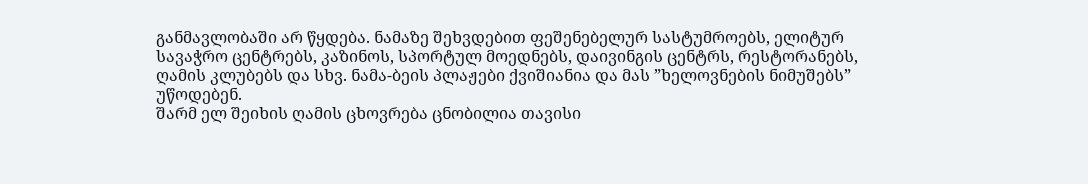განმავლობაში არ წყდება. ნამაზე შეხვდებით ფეშენებელურ სასტუმროებს, ელიტურ სავაჭრო ცენტრებს, კაზინოს, სპორტულ მოედნებს, დაივინგის ცენტრს, რესტორანებს, ღამის კლუბებს და სხვ. ნამა-ბეის პლაჟები ქვიშიანია და მას ”ხელოვნების ნიმუშებს” უწოდებენ.
შარმ ელ შეიხის ღამის ცხოვრება ცნობილია თავისი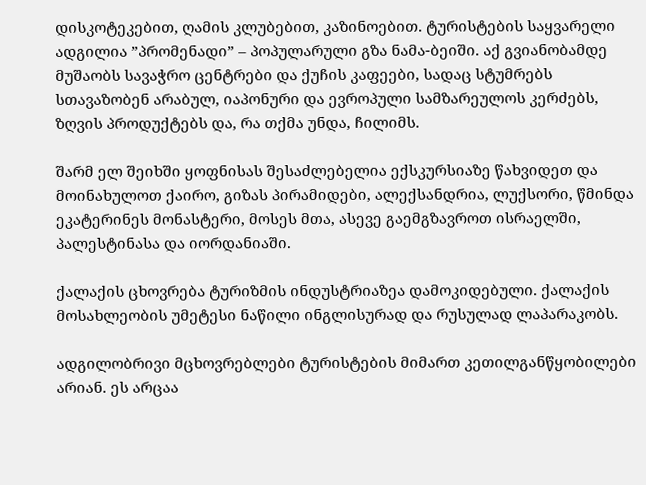დისკოტეკებით, ღამის კლუბებით, კაზინოებით. ტურისტების საყვარელი ადგილია ”პრომენადი” – პოპულარული გზა ნამა-ბეიში. აქ გვიანობამდე მუშაობს სავაჭრო ცენტრები და ქუჩის კაფეები, სადაც სტუმრებს სთავაზობენ არაბულ, იაპონური და ევროპული სამზარეულოს კერძებს, ზღვის პროდუქტებს და, რა თქმა უნდა, ჩილიმს.

შარმ ელ შეიხში ყოფნისას შესაძლებელია ექსკურსიაზე წახვიდეთ და მოინახულოთ ქაირო, გიზას პირამიდები, ალექსანდრია, ლუქსორი, წმინდა ეკატერინეს მონასტერი, მოსეს მთა, ასევე გაემგზავროთ ისრაელში, პალესტინასა და იორდანიაში.

ქალაქის ცხოვრება ტურიზმის ინდუსტრიაზეა დამოკიდებული. ქალაქის მოსახლეობის უმეტესი ნაწილი ინგლისურად და რუსულად ლაპარაკობს.

ადგილობრივი მცხოვრებლები ტურისტების მიმართ კეთილგანწყობილები არიან. ეს არცაა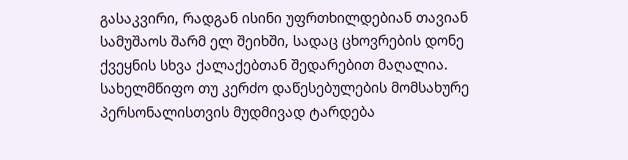გასაკვირი, რადგან ისინი უფრთხილდებიან თავიან სამუშაოს შარმ ელ შეიხში, სადაც ცხოვრების დონე ქვეყნის სხვა ქალაქებთან შედარებით მაღალია. სახელმწიფო თუ კერძო დაწესებულების მომსახურე პერსონალისთვის მუდმივად ტარდება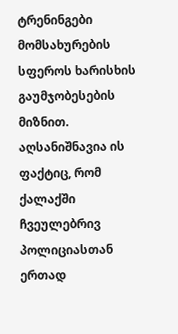ტრენინგები მომსახურების სფეროს ხარისხის გაუმჯობესების მიზნით. აღსანიშნავია ის ფაქტიც, რომ ქალაქში ჩვეულებრივ პოლიციასთან ერთად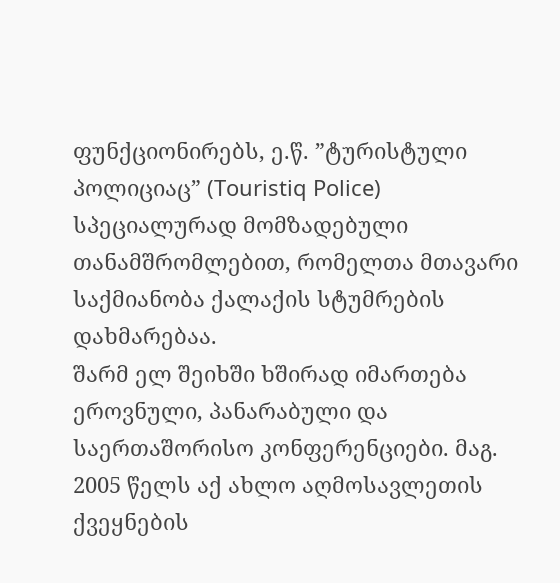ფუნქციონირებს, ე.წ. ”ტურისტული პოლიციაც” (Touristiq Police) სპეციალურად მომზადებული თანამშრომლებით, რომელთა მთავარი საქმიანობა ქალაქის სტუმრების დახმარებაა.
შარმ ელ შეიხში ხშირად იმართება ეროვნული, პანარაბული და საერთაშორისო კონფერენციები. მაგ. 2005 წელს აქ ახლო აღმოსავლეთის ქვეყნების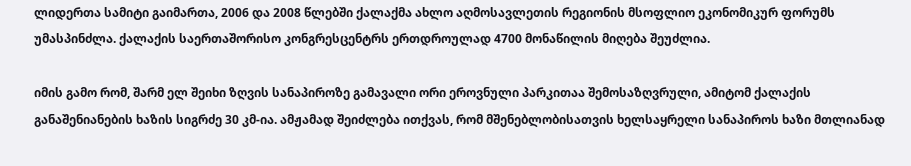ლიდერთა სამიტი გაიმართა, 2006 და 2008 წლებში ქალაქმა ახლო აღმოსავლეთის რეგიონის მსოფლიო ეკონომიკურ ფორუმს უმასპინძლა. ქალაქის საერთაშორისო კონგრესცენტრს ერთდროულად 4700 მონაწილის მიღება შეუძლია.

იმის გამო რომ, შარმ ელ შეიხი ზღვის სანაპიროზე გამავალი ორი ეროვნული პარკითაა შემოსაზღვრული, ამიტომ ქალაქის განაშენიანების ხაზის სიგრძე 30 კმ-ია. ამჟამად შეიძლება ითქვას, რომ მშენებლობისათვის ხელსაყრელი სანაპიროს ხაზი მთლიანად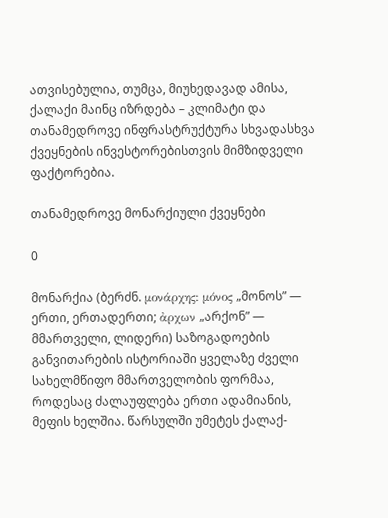ათვისებულია, თუმცა, მიუხედავად ამისა, ქალაქი მაინც იზრდება – კლიმატი და თანამედროვე ინფრასტრუქტურა სხვადასხვა ქვეყნების ინვესტორებისთვის მიმზიდველი ფაქტორებია.

თანამედროვე მონარქიული ქვეყნები

0

მონარქია (ბერძნ. μονάρχης: μόνος „მონოს” — ერთი, ერთადერთი; ἀρχων „არქონ” — მმართველი, ლიდერი) საზოგადოების განვითარების ისტორიაში ყველაზე ძველი სახელმწიფო მმართველობის ფორმაა, როდესაც ძალაუფლება ერთი ადამიანის, მეფის ხელშია. წარსულში უმეტეს ქალაქ-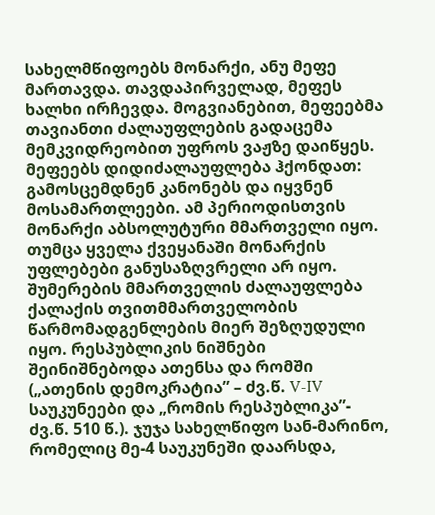სახელმწიფოებს მონარქი, ანუ მეფე მართავდა. თავდაპირველად, მეფეს ხალხი ირჩევდა. მოგვიანებით, მეფეებმა თავიანთი ძალაუფლების გადაცემა მემკვიდრეობით უფროს ვაჟზე დაიწყეს. მეფეებს დიდიძალაუფლება ჰქონდათ: გამოსცემდნენ კანონებს და იყვნენ მოსამართლეები. ამ პერიოდისთვის მონარქი აბსოლუტური მმართველი იყო. თუმცა ყველა ქვეყანაში მონარქის უფლებები განუსაზღვრელი არ იყო. შუმერების მმართველის ძალაუფლება ქალაქის თვითმმართველობის წარმომადგენლების მიერ შეზღუდული იყო. რესპუბლიკის ნიშნები შეინიშნებოდა ათენსა და რომში („ათენის დემოკრატია” – ძვ.წ. V-IV საუკუნეები და „რომის რესპუბლიკა”- ძვ.წ. 510 წ.). ჯუჯა სახელწიფო სან-მარინო, რომელიც მე-4 საუკუნეში დაარსდა,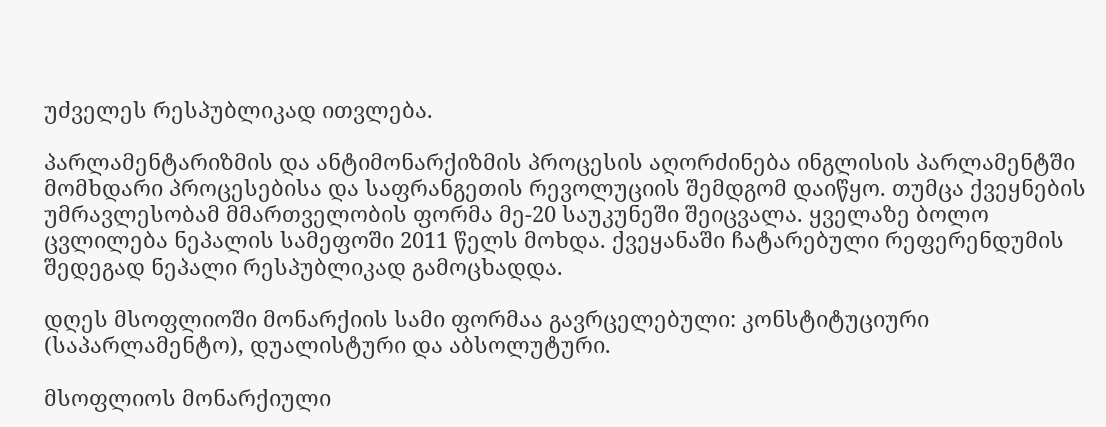უძველეს რესპუბლიკად ითვლება.

პარლამენტარიზმის და ანტიმონარქიზმის პროცესის აღორძინება ინგლისის პარლამენტში მომხდარი პროცესებისა და საფრანგეთის რევოლუციის შემდგომ დაიწყო. თუმცა ქვეყნების უმრავლესობამ მმართველობის ფორმა მე-20 საუკუნეში შეიცვალა. ყველაზე ბოლო ცვლილება ნეპალის სამეფოში 2011 წელს მოხდა. ქვეყანაში ჩატარებული რეფერენდუმის შედეგად ნეპალი რესპუბლიკად გამოცხადდა.

დღეს მსოფლიოში მონარქიის სამი ფორმაა გავრცელებული: კონსტიტუციური (საპარლამენტო), დუალისტური და აბსოლუტური.

მსოფლიოს მონარქიული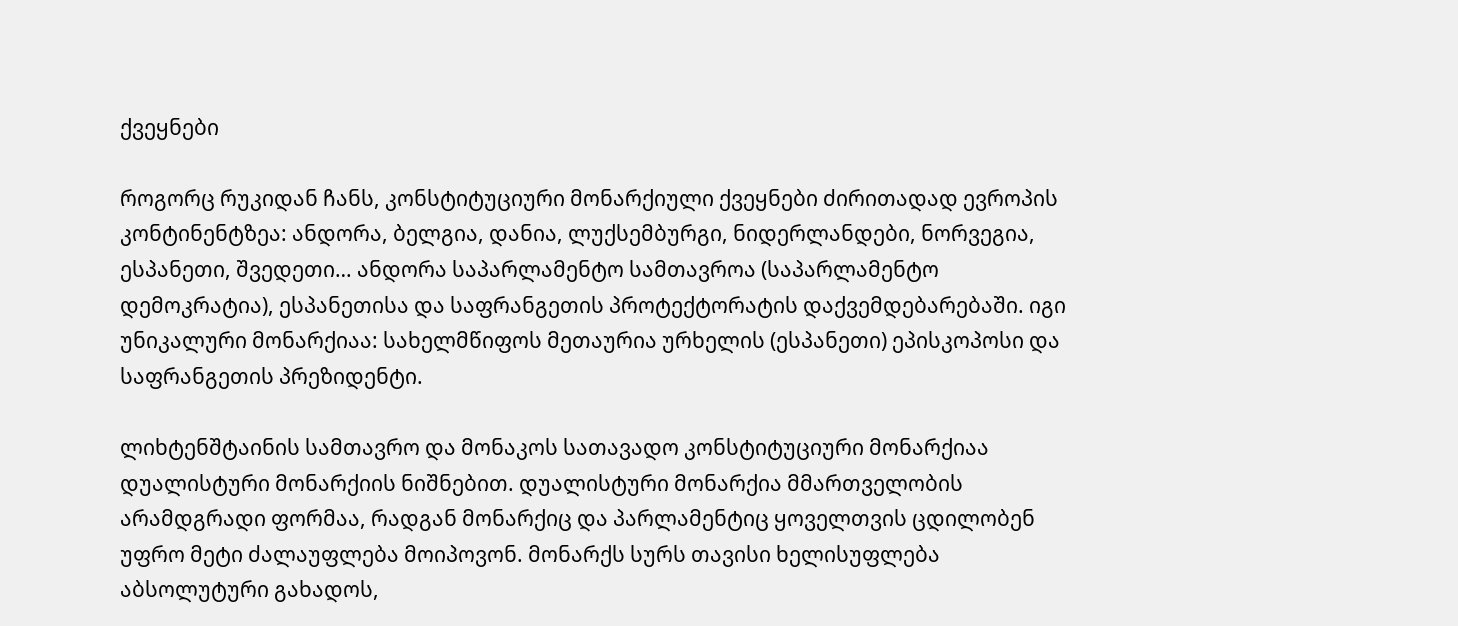ქვეყნები

როგორც რუკიდან ჩანს, კონსტიტუციური მონარქიული ქვეყნები ძირითადად ევროპის კონტინენტზეა: ანდორა, ბელგია, დანია, ლუქსემბურგი, ნიდერლანდები, ნორვეგია, ესპანეთი, შვედეთი… ანდორა საპარლამენტო სამთავროა (საპარლამენტო დემოკრატია), ესპანეთისა და საფრანგეთის პროტექტორატის დაქვემდებარებაში. იგი უნიკალური მონარქიაა: სახელმწიფოს მეთაურია ურხელის (ესპანეთი) ეპისკოპოსი და საფრანგეთის პრეზიდენტი.

ლიხტენშტაინის სამთავრო და მონაკოს სათავადო კონსტიტუციური მონარქიაა დუალისტური მონარქიის ნიშნებით. დუალისტური მონარქია მმართველობის არამდგრადი ფორმაა, რადგან მონარქიც და პარლამენტიც ყოველთვის ცდილობენ უფრო მეტი ძალაუფლება მოიპოვონ. მონარქს სურს თავისი ხელისუფლება აბსოლუტური გახადოს,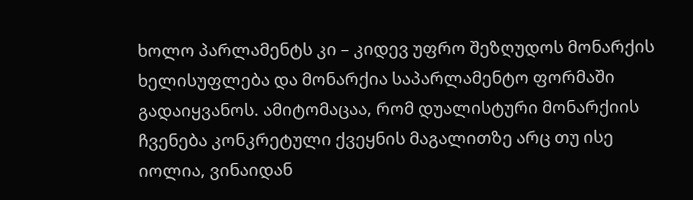ხოლო პარლამენტს კი – კიდევ უფრო შეზღუდოს მონარქის ხელისუფლება და მონარქია საპარლამენტო ფორმაში გადაიყვანოს. ამიტომაცაა, რომ დუალისტური მონარქიის ჩვენება კონკრეტული ქვეყნის მაგალითზე არც თუ ისე იოლია, ვინაიდან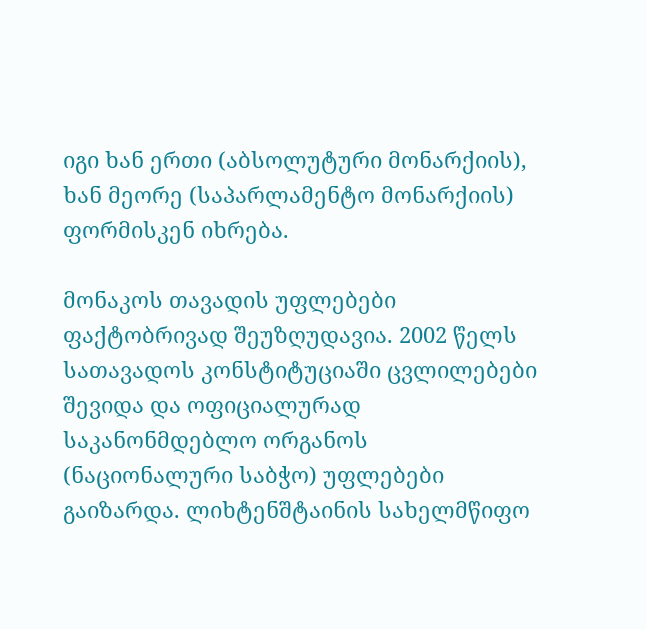იგი ხან ერთი (აბსოლუტური მონარქიის), ხან მეორე (საპარლამენტო მონარქიის) ფორმისკენ იხრება.

მონაკოს თავადის უფლებები ფაქტობრივად შეუზღუდავია. 2002 წელს სათავადოს კონსტიტუციაში ცვლილებები შევიდა და ოფიციალურად საკანონმდებლო ორგანოს (ნაციონალური საბჭო) უფლებები გაიზარდა. ლიხტენშტაინის სახელმწიფო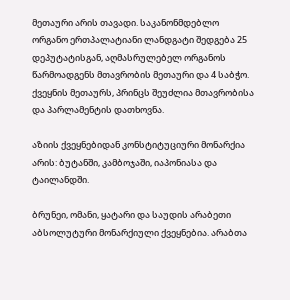მეთაური არის თავადი. საკანონმდებლო ორგანო ერთპალატიანი ლანდგატი შედგება 25 დეპუტატისგან, აღმასრულებელ ორგანოს წარმოადგენს მთავრობის მეთაური და 4 საბჭო. ქვეყნის მეთაურს, პრინცს შეუძლია მთავრობისა და პარლამენტის დათხოვნა.

აზიის ქვეყნებიდან კონსტიტუციური მონარქია არის: ბუტანში, კამბოჯაში, იაპონიასა და ტაილანდში.

ბრუნეი, ომანი, ყატარი და საუდის არაბეთი აბსოლუტური მონარქიული ქვეყნებია. არაბთა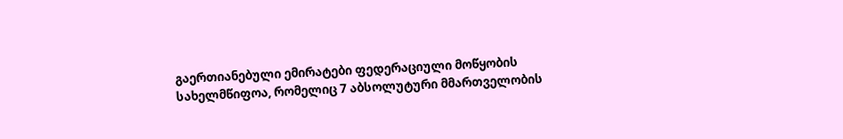გაერთიანებული ემირატები ფედერაციული მოწყობის სახელმწიფოა, რომელიც 7 აბსოლუტური მმართველობის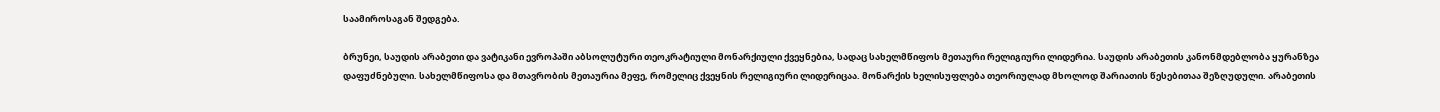საამიროსაგან შედგება.

ბრუნეი, საუდის არაბეთი და ვატიკანი ევროპაში აბსოლუტური თეოკრატიული მონარქიული ქვეყნებია, სადაც სახელმწიფოს მეთაური რელიგიური ლიდერია. საუდის არაბეთის კანონმდებლობა ყურანზეა დაფუძნებული. სახელმწიფოსა და მთავრობის მეთაურია მეფე, რომელიც ქვეყნის რელიგიური ლიდერიცაა. მონარქის ხელისუფლება თეორიულად მხოლოდ შარიათის წესებითაა შეზღუდული. არაბეთის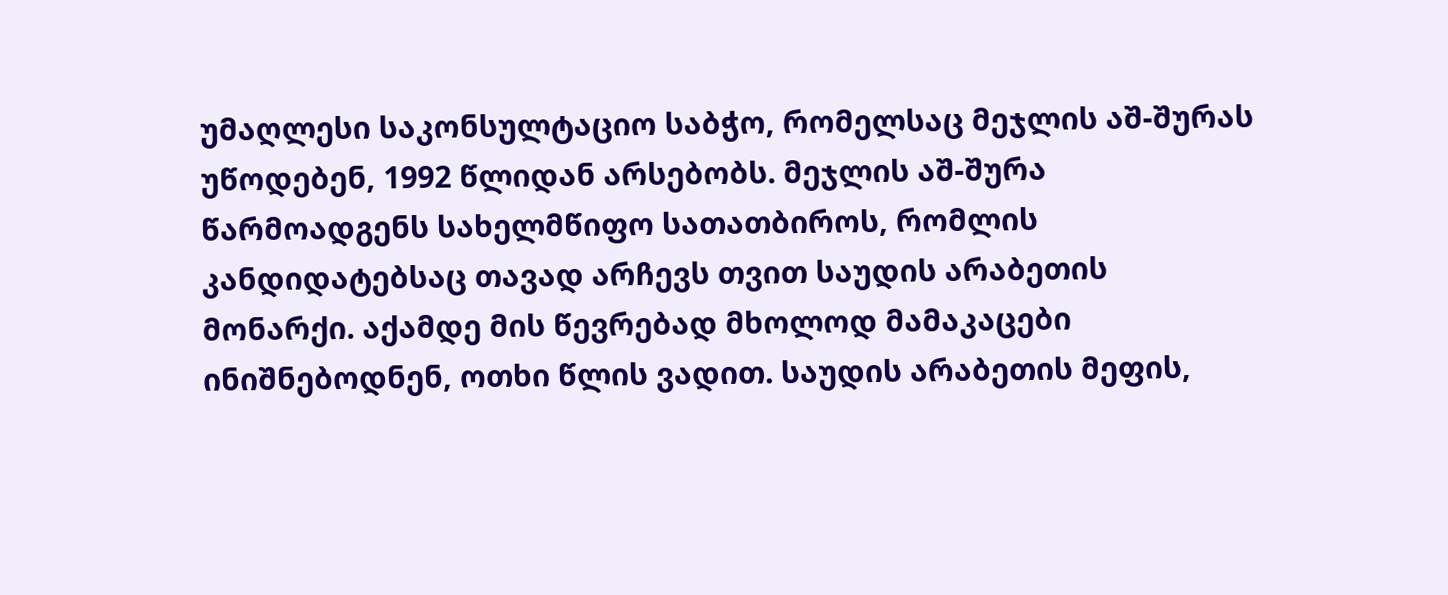უმაღლესი საკონსულტაციო საბჭო, რომელსაც მეჯლის აშ-შურას უწოდებენ, 1992 წლიდან არსებობს. მეჯლის აშ-შურა წარმოადგენს სახელმწიფო სათათბიროს, რომლის კანდიდატებსაც თავად არჩევს თვით საუდის არაბეთის მონარქი. აქამდე მის წევრებად მხოლოდ მამაკაცები ინიშნებოდნენ, ოთხი წლის ვადით. საუდის არაბეთის მეფის,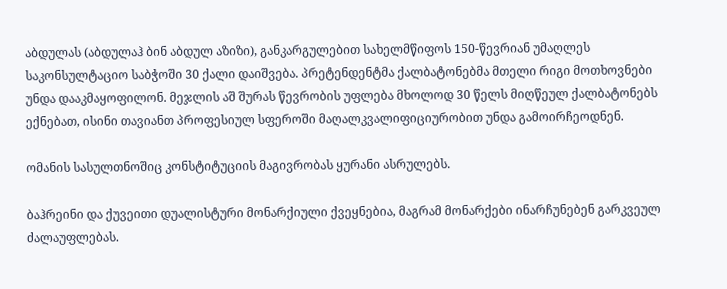აბდულას (აბდულაჰ ბინ აბდულ აზიზი), განკარგულებით სახელმწიფოს 150-წევრიან უმაღლეს საკონსულტაციო საბჭოში 30 ქალი დაიშვება. პრეტენდენტმა ქალბატონებმა მთელი რიგი მოთხოვნები უნდა დააკმაყოფილონ. მეჯლის აშ შურას წევრობის უფლება მხოლოდ 30 წელს მიღწეულ ქალბატონებს ექნებათ, ისინი თავიანთ პროფესიულ სფეროში მაღალკვალიფიციურობით უნდა გამოირჩეოდნენ.

ომანის სასულთნოშიც კონსტიტუციის მაგივრობას ყურანი ასრულებს.

ბაჰრეინი და ქუვეითი დუალისტური მონარქიული ქვეყნებია, მაგრამ მონარქები ინარჩუნებენ გარკვეულ ძალაუფლებას.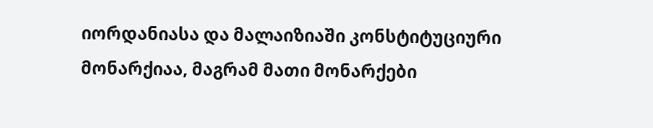იორდანიასა და მალაიზიაში კონსტიტუციური მონარქიაა, მაგრამ მათი მონარქები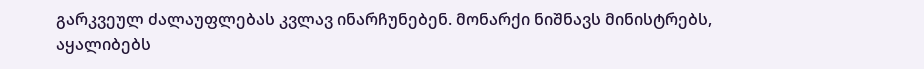გარკვეულ ძალაუფლებას კვლავ ინარჩუნებენ. მონარქი ნიშნავს მინისტრებს, აყალიბებს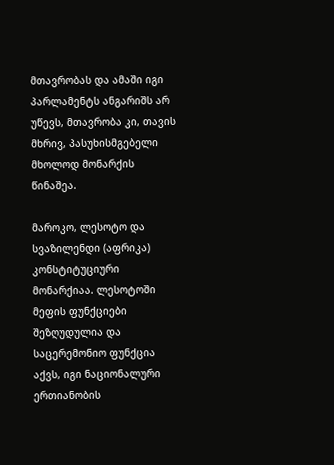მთავრობას და ამაში იგი პარლამენტს ანგარიშს არ უწევს, მთავრობა კი, თავის მხრივ, პასუხისმგებელი მხოლოდ მონარქის წინაშეა.

მაროკო, ლესოტო და სვაზილენდი (აფრიკა) კონსტიტუციური მონარქიაა. ლესოტოში მეფის ფუნქციები შეზღუდულია და საცერემონიო ფუნქცია აქვს, იგი ნაციონალური ერთიანობის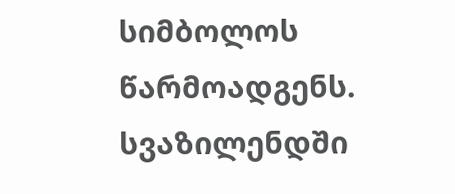სიმბოლოს წარმოადგენს. სვაზილენდში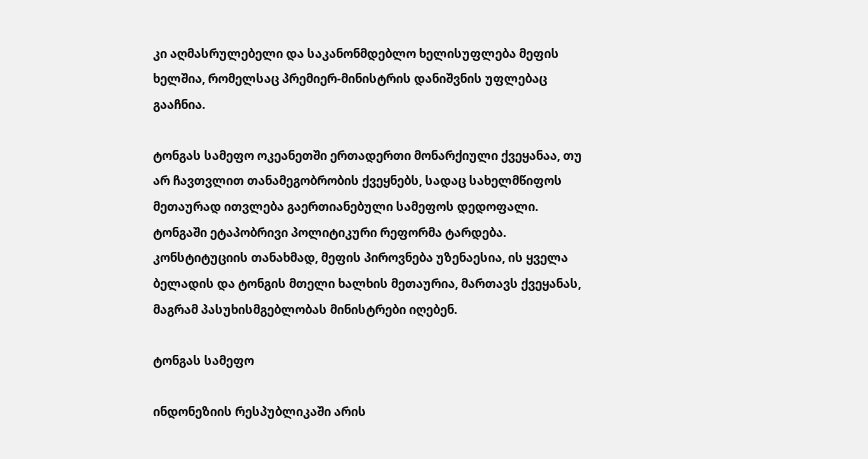კი აღმასრულებელი და საკანონმდებლო ხელისუფლება მეფის ხელშია, რომელსაც პრემიერ-მინისტრის დანიშვნის უფლებაც გააჩნია.

ტონგას სამეფო ოკეანეთში ერთადერთი მონარქიული ქვეყანაა, თუ არ ჩავთვლით თანამეგობრობის ქვეყნებს, სადაც სახელმწიფოს მეთაურად ითვლება გაერთიანებული სამეფოს დედოფალი. ტონგაში ეტაპობრივი პოლიტიკური რეფორმა ტარდება. კონსტიტუციის თანახმად, მეფის პიროვნება უზენაესია, ის ყველა ბელადის და ტონგის მთელი ხალხის მეთაურია, მართავს ქვეყანას, მაგრამ პასუხისმგებლობას მინისტრები იღებენ.

ტონგას სამეფო

ინდონეზიის რესპუბლიკაში არის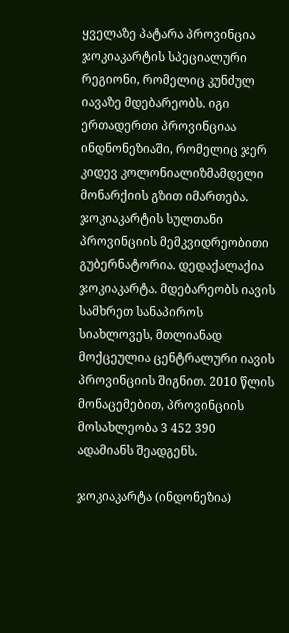ყველაზე პატარა პროვინცია ჯოკიაკარტის სპეციალური რეგიონი, რომელიც კუნძულ იავაზე მდებარეობს. იგი ერთადერთი პროვინციაა ინდნონეზიაში, რომელიც ჯერ კიდევ კოლონიალიზმამდელი მონარქიის გზით იმართება. ჯოკიაკარტის სულთანი პროვინციის მემკვიდრეობითი გუბერნატორია. დედაქალაქია ჯოკიაკარტა. მდებარეობს იავის სამხრეთ სანაპიროს სიახლოვეს, მთლიანად მოქცეულია ცენტრალური იავის პროვინციის შიგნით. 2010 წლის მონაცემებით, პროვინციის მოსახლეობა 3 452 390 ადამიანს შეადგენს.

ჯოკიაკარტა (ინდონეზია)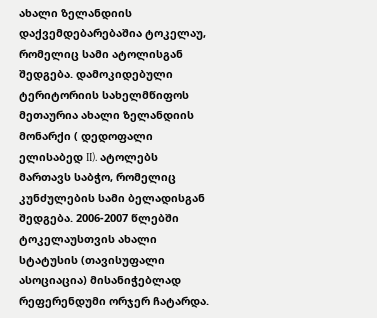ახალი ზელანდიის დაქვემდებარებაშია ტოკელაუ, რომელიც სამი ატოლისგან შედგება. დამოკიდებული ტერიტორიის სახელმწიფოს მეთაურია ახალი ზელანდიის მონარქი ( დედოფალი ელისაბედ II). ატოლებს მართავს საბჭო, რომელიც კუნძულების სამი ბელადისგან შედგება. 2006-2007 წლებში ტოკელაუსთვის ახალი სტატუსის (თავისუფალი ასოციაცია) მისანიჭებლად რეფერენდუმი ორჯერ ჩატარდა.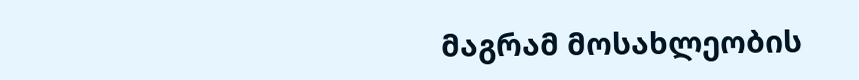მაგრამ მოსახლეობის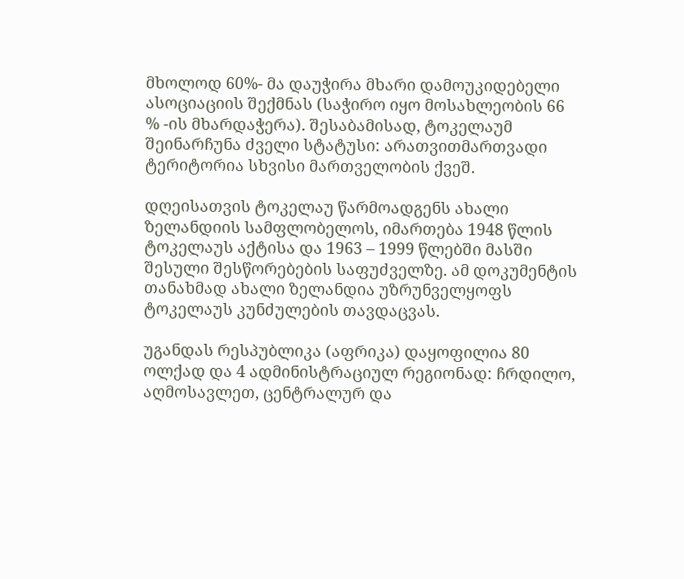მხოლოდ 60%- მა დაუჭირა მხარი დამოუკიდებელი ასოციაციის შექმნას (საჭირო იყო მოსახლეობის 66 % -ის მხარდაჭერა). შესაბამისად, ტოკელაუმ შეინარჩუნა ძველი სტატუსი: არათვითმართვადი ტერიტორია სხვისი მართველობის ქვეშ.

დღეისათვის ტოკელაუ წარმოადგენს ახალი ზელანდიის სამფლობელოს, იმართება 1948 წლის ტოკელაუს აქტისა და 1963 – 1999 წლებში მასში შესული შესწორებების საფუძველზე. ამ დოკუმენტის თანახმად ახალი ზელანდია უზრუნველყოფს ტოკელაუს კუნძულების თავდაცვას.

უგანდას რესპუბლიკა (აფრიკა) დაყოფილია 80 ოლქად და 4 ადმინისტრაციულ რეგიონად: ჩრდილო, აღმოსავლეთ, ცენტრალურ და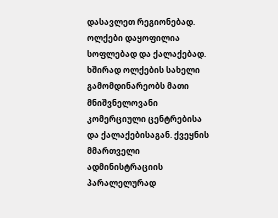დასავლეთ რეგიონებად. ოლქები დაყოფილია სოფლებად და ქალაქებად. ხშირად ოლქების სახელი გამომდინარეობს მათი მნიშვნელოვანი კომერციული ცენტრებისა და ქალაქებისაგან. ქვეყნის მმართველი ადმინისტრაციის პარალელურად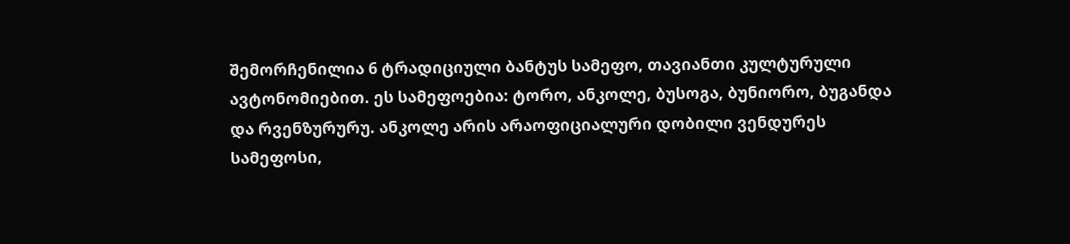შემორჩენილია 6 ტრადიციული ბანტუს სამეფო, თავიანთი კულტურული ავტონომიებით. ეს სამეფოებია: ტორო, ანკოლე, ბუსოგა, ბუნიორო, ბუგანდა და რვენზურურუ. ანკოლე არის არაოფიციალური დობილი ვენდურეს სამეფოსი,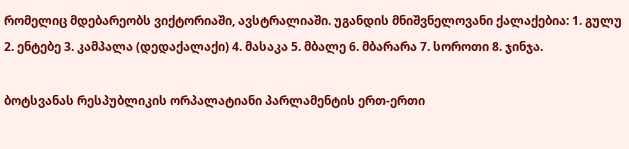რომელიც მდებარეობს ვიქტორიაში, ავსტრალიაში. უგანდის მნიშვნელოვანი ქალაქებია: 1. გულუ 2. ენტებე 3. კამპალა (დედაქალაქი) 4. მასაკა 5. მბალე 6. მბარარა 7. სოროთი 8. ჯინჯა.

ბოტსვანას რესპუბლიკის ორპალატიანი პარლამენტის ერთ-ერთი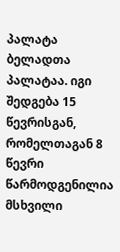პალატა ბელადთა პალატაა. იგი შედგება 15 წევრისგან, რომელთაგან 8 წევრი წარმოდგენილია მსხვილი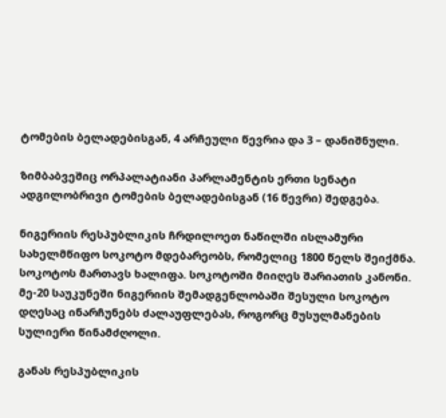ტომების ბელადებისგან, 4 არჩეული წევრია და 3 – დანიშნული.

ზიმბაბვეშიც ორპალატიანი პარლამენტის ერთი სენატი ადგილობრივი ტომების ბელადებისგან (16 წევრი) შედგება.

ნიგერიის რესპუბლიკის ჩრდილოეთ ნაწილში ისლამური სახელმწიფო სოკოტო მდებარეობს, რომელიც 1800 წელს შეიქმნა. სოკოტოს მართავს ხალიფა. სოკოტოში მიიღეს შარიათის კანონი. მე-20 საუკუნეში ნიგერიის შემადგენლობაში შესული სოკოტო დღესაც ინარჩუნებს ძალაუფლებას, როგორც მუსულმანების სულიერი წინამძღოლი.

განას რესპუბლიკის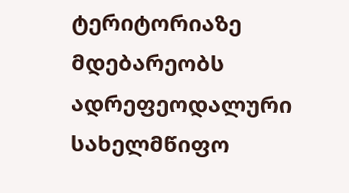ტერიტორიაზე მდებარეობს ადრეფეოდალური სახელმწიფო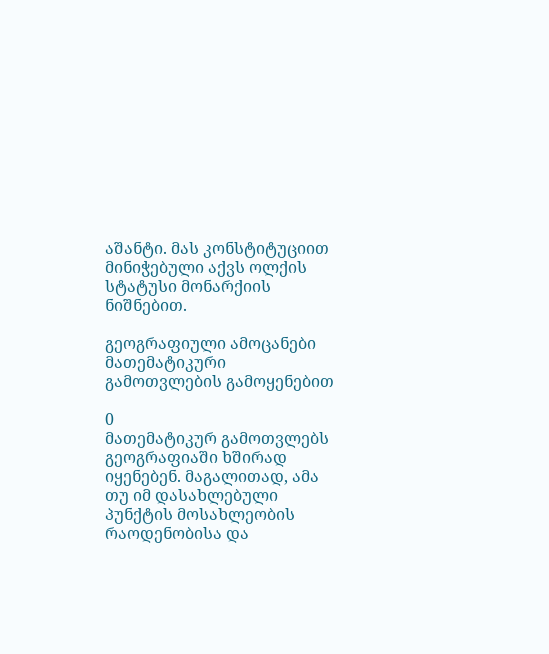აშანტი. მას კონსტიტუციით მინიჭებული აქვს ოლქის სტატუსი მონარქიის ნიშნებით.

გეოგრაფიული ამოცანები მათემატიკური გამოთვლების გამოყენებით

0
მათემატიკურ გამოთვლებს გეოგრაფიაში ხშირად იყენებენ. მაგალითად, ამა თუ იმ დასახლებული პუნქტის მოსახლეობის რაოდენობისა და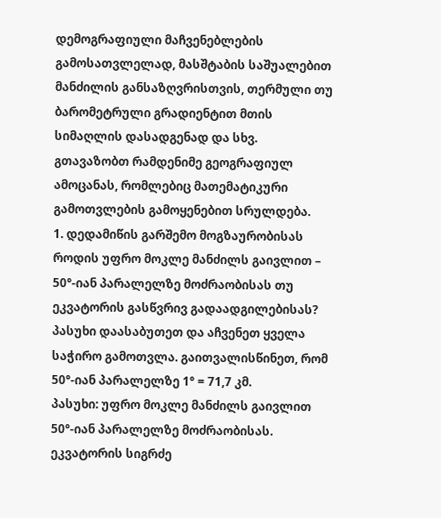დემოგრაფიული მაჩვენებლების გამოსათვლელად, მასშტაბის საშუალებით მანძილის განსაზღვრისთვის, თერმული თუ ბარომეტრული გრადიენტით მთის სიმაღლის დასადგენად და სხვ.
გთავაზობთ რამდენიმე გეოგრაფიულ ამოცანას, რომლებიც მათემატიკური გამოთვლების გამოყენებით სრულდება.
1. დედამიწის გარშემო მოგზაურობისას როდის უფრო მოკლე მანძილს გაივლით – 50°-იან პარალელზე მოძრაობისას თუ ეკვატორის გასწვრივ გადაადგილებისას? პასუხი დაასაბუთეთ და აჩვენეთ ყველა საჭირო გამოთვლა. გაითვალისწინეთ, რომ 50°-იან პარალელზე 1° = 71,7 კმ.
პასუხი: უფრო მოკლე მანძილს გაივლით 50°-იან პარალელზე მოძრაობისას. ეკვატორის სიგრძე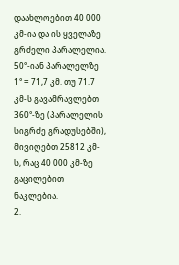დაახლოებით 40 000 კმ-ია და ის ყველაზე გრძელი პარალელია. 50°-იან პარალელზე 1° = 71,7 კმ. თუ 71.7 კმ-ს გავამრავლებთ 360°-ზე (პარალელის სიგრძე გრადუსებში), მივიღებთ 25812 კმ-ს, რაც 40 000 კმ-ზე გაცილებით ნაკლებია.
2.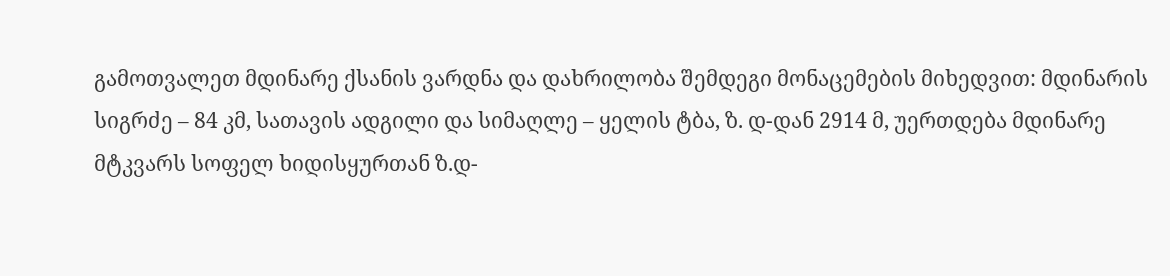გამოთვალეთ მდინარე ქსანის ვარდნა და დახრილობა შემდეგი მონაცემების მიხედვით: მდინარის სიგრძე – 84 კმ, სათავის ადგილი და სიმაღლე – ყელის ტბა, ზ. დ-დან 2914 მ, უერთდება მდინარე მტკვარს სოფელ ხიდისყურთან ზ.დ-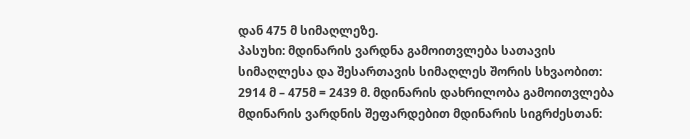დან 475 მ სიმაღლეზე.
პასუხი: მდინარის ვარდნა გამოითვლება სათავის სიმაღლესა და შესართავის სიმაღლეს შორის სხვაობით: 2914 მ – 475მ = 2439 მ. მდინარის დახრილობა გამოითვლება მდინარის ვარდნის შეფარდებით მდინარის სიგრძესთან: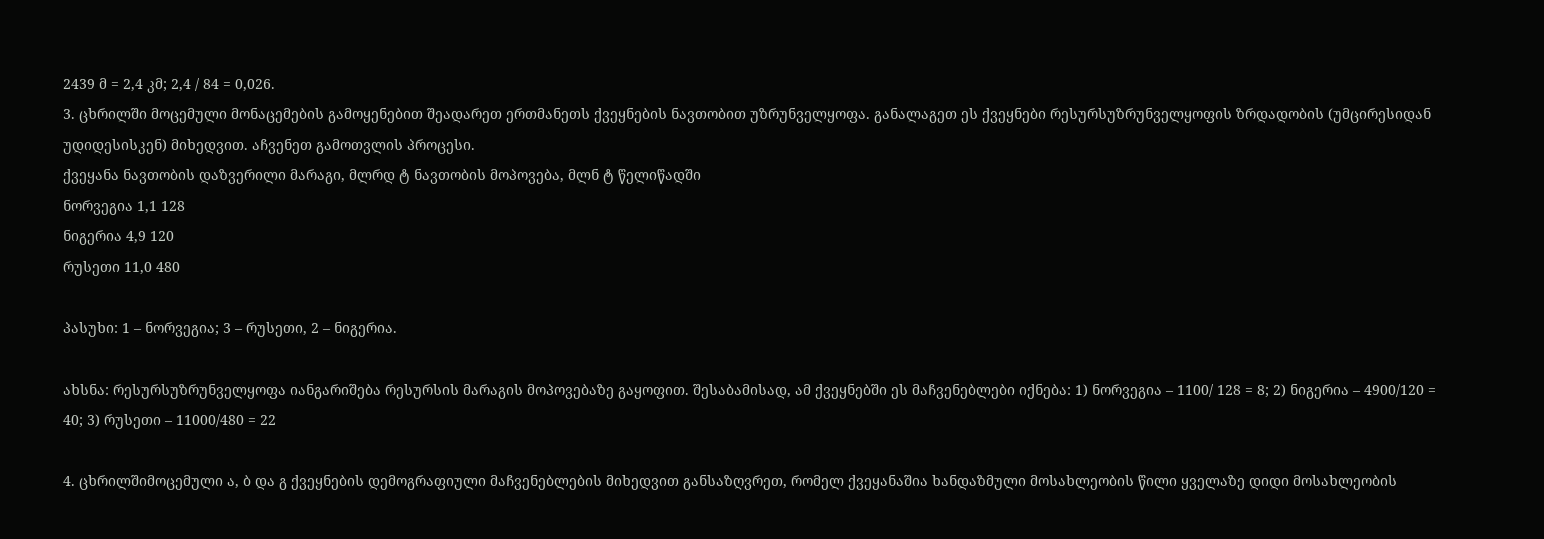2439 მ = 2,4 კმ; 2,4 / 84 = 0,026.
3. ცხრილში მოცემული მონაცემების გამოყენებით შეადარეთ ერთმანეთს ქვეყნების ნავთობით უზრუნველყოფა. განალაგეთ ეს ქვეყნები რესურსუზრუნველყოფის ზრდადობის (უმცირესიდან უდიდესისკენ) მიხედვით. აჩვენეთ გამოთვლის პროცესი.
ქვეყანა ნავთობის დაზვერილი მარაგი, მლრდ ტ ნავთობის მოპოვება, მლნ ტ წელიწადში
ნორვეგია 1,1 128
ნიგერია 4,9 120
რუსეთი 11,0 480

პასუხი: 1 – ნორვეგია; 3 – რუსეთი, 2 – ნიგერია.

ახსნა: რესურსუზრუნველყოფა იანგარიშება რესურსის მარაგის მოპოვებაზე გაყოფით. შესაბამისად, ამ ქვეყნებში ეს მაჩვენებლები იქნება: 1) ნორვეგია – 1100/ 128 = 8; 2) ნიგერია – 4900/120 = 40; 3) რუსეთი – 11000/480 = 22

4. ცხრილშიმოცემული ა, ბ და გ ქვეყნების დემოგრაფიული მაჩვენებლების მიხედვით განსაზღვრეთ, რომელ ქვეყანაშია ხანდაზმული მოსახლეობის წილი ყველაზე დიდი მოსახლეობის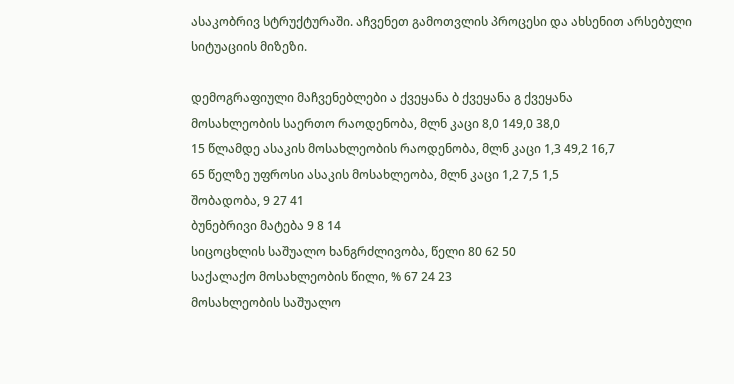ასაკობრივ სტრუქტურაში. აჩვენეთ გამოთვლის პროცესი და ახსენით არსებული სიტუაციის მიზეზი.

დემოგრაფიული მაჩვენებლები ა ქვეყანა ბ ქვეყანა გ ქვეყანა
მოსახლეობის საერთო რაოდენობა, მლნ კაცი 8,0 149,0 38,0
15 წლამდე ასაკის მოსახლეობის რაოდენობა, მლნ კაცი 1,3 49,2 16,7
65 წელზე უფროსი ასაკის მოსახლეობა, მლნ კაცი 1,2 7,5 1,5
შობადობა, 9 27 41
ბუნებრივი მატება 9 8 14
სიცოცხლის საშუალო ხანგრძლივობა, წელი 80 62 50
საქალაქო მოსახლეობის წილი, % 67 24 23
მოსახლეობის საშუალო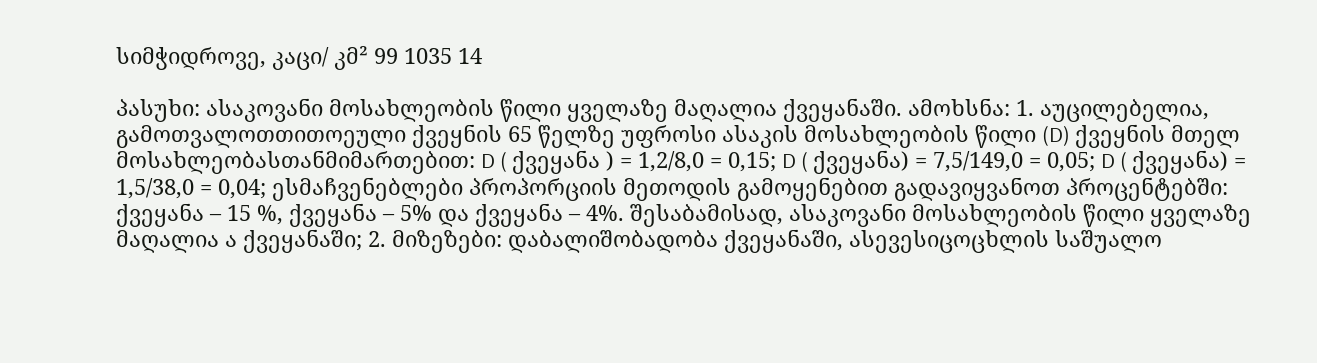სიმჭიდროვე, კაცი/ კმ² 99 1035 14

პასუხი: ასაკოვანი მოსახლეობის წილი ყველაზე მაღალია ქვეყანაში. ამოხსნა: 1. აუცილებელია, გამოთვალოთთითოეული ქვეყნის 65 წელზე უფროსი ასაკის მოსახლეობის წილი (D) ქვეყნის მთელ მოსახლეობასთანმიმართებით: D ( ქვეყანა ) = 1,2/8,0 = 0,15; D ( ქვეყანა) = 7,5/149,0 = 0,05; D ( ქვეყანა) = 1,5/38,0 = 0,04; ესმაჩვენებლები პროპორციის მეთოდის გამოყენებით გადავიყვანოთ პროცენტებში: ქვეყანა – 15 %, ქვეყანა – 5% და ქვეყანა – 4%. შესაბამისად, ასაკოვანი მოსახლეობის წილი ყველაზე მაღალია ა ქვეყანაში; 2. მიზეზები: დაბალიშობადობა ქვეყანაში, ასევესიცოცხლის საშუალო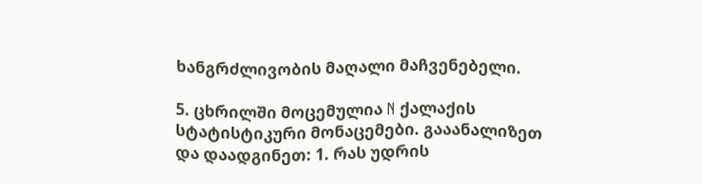ხანგრძლივობის მაღალი მაჩვენებელი.

5. ცხრილში მოცემულია N ქალაქის სტატისტიკური მონაცემები. გააანალიზეთ და დაადგინეთ: 1. რას უდრის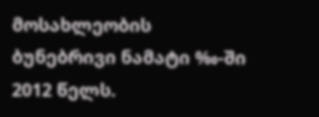მოსახლეობის ბუნებრივი ნამატი ‰-ში 2012 წელს.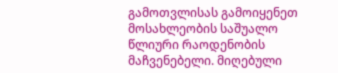გამოთვლისას გამოიყენეთ მოსახლეობის საშუალო წლიური რაოდენობის მაჩვენებელი. მიღებული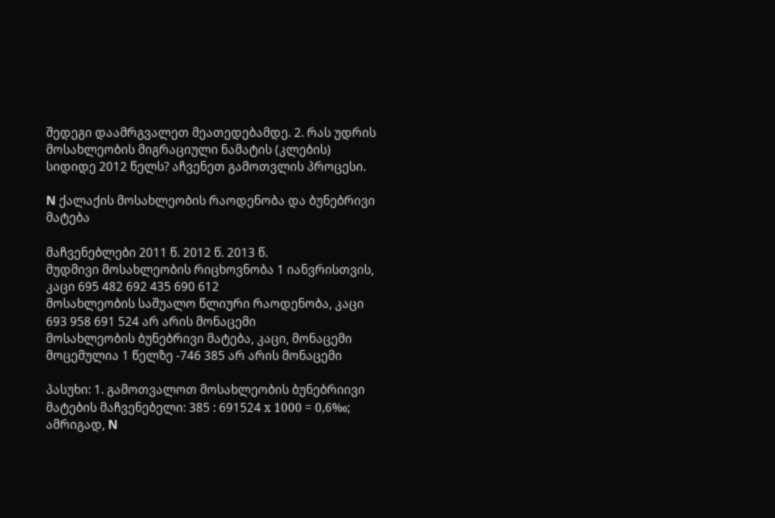შედეგი დაამრგვალეთ მეათედებამდე. 2. რას უდრის მოსახლეობის მიგრაციული ნამატის (კლების) სიდიდე 2012 წელს? აჩვენეთ გამოთვლის პროცესი.

N ქალაქის მოსახლეობის რაოდენობა და ბუნებრივი მატება

მაჩვენებლები 2011 წ. 2012 წ. 2013 წ.
მუდმივი მოსახლეობის რიცხოვნობა 1 იანვრისთვის, კაცი 695 482 692 435 690 612
მოსახლეობის საშუალო წლიური რაოდენობა, კაცი 693 958 691 524 არ არის მონაცემი
მოსახლეობის ბუნებრივი მატება, კაცი, მონაცემი მოცემულია 1 წელზე -746 385 არ არის მონაცემი

პასუხი: 1. გამოთვალოთ მოსახლეობის ბუნებრიივი მატების მაჩვენებელი: 385 : 691524 х 1000 = 0,6‰; ამრიგად, N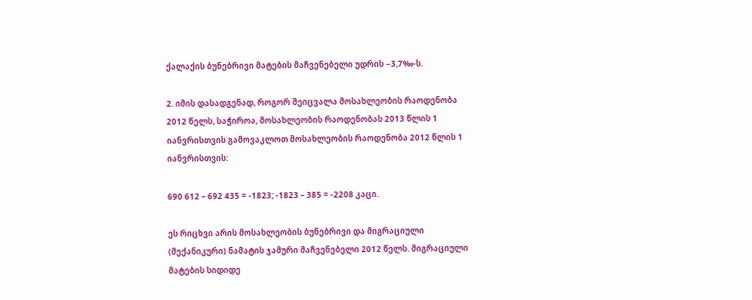ქალაქის ბუნებრივი მატების მაჩვენებელი უდრის −3,7‰-ს.

2. იმის დასადგენად, როგორ შეიცვალა მოსახლეობის რაოდენობა 2012 წელს, საჭიროა, მოსახლეობის რაოდენობას 2013 წლის 1 იანვრისთვის გამოვაკლოთ მოსახლეობის რაოდენობა 2012 წლის 1 იანვრისთვის:

690 612 – 692 435 = -1823; -1823 – 385 = -2208 კაცი.

ეს რიცხვი არის მოსახლეობის ბუნებრივი და მიგრაციული (მექანიკური) ნამატის ჯამური მაჩვენებელი 2012 წელს. მიგრაციული მატების სიდიდე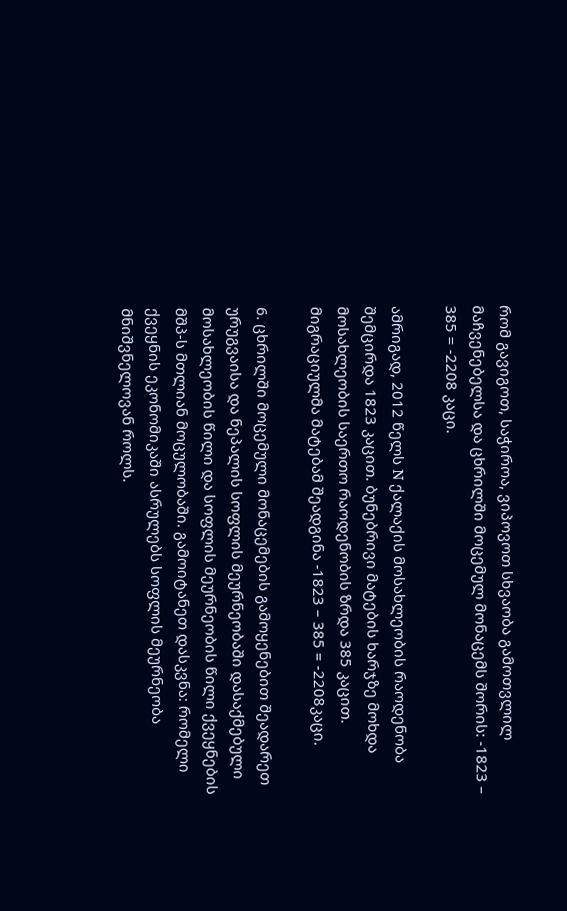რომ გავიგოთ, საჭიროა, ვიპოვოთ სხვაობა გამოთვლილ მაჩვენებელსა და ცხრილში მოცემულ მონაცემს შორის: -1823 – 385 = -2208 კაცი.

ამრიგად, 2012 წელს N ქალაქის მოსახლეობის რაოდენობა შემცირდა 1823 კაცით. ბუნებრივი მატების ხარჯზე მოხდა მოსახლეობის საერთო რაოდენობის ზრდა 385 კაცით. მიგრაციულმა მატებამ შეადგინა -1823 – 385 = -2208კაცი.

6. ცხრილში მოცემული მონაცემების გამოყენებით შეადარეთ ურუგვაისა და ნეპალის სოფლის მეურნეობაში დასაქმებული მოსახლეობის წილი და სოფლის მეურნეობის წილი ქვეყნების მშპ-ს მთლიან მოცულობაში. გამოიტანეთ დასკვნა: რომელი ქვეყნის ეკონომიკაში ასრულებს სოფლის მეურნეობა მნიშვნელოვან როლს.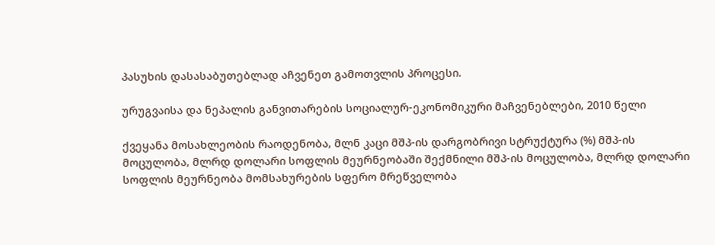პასუხის დასასაბუთებლად აჩვენეთ გამოთვლის პროცესი.

ურუგვაისა და ნეპალის განვითარების სოციალურ-ეკონომიკური მაჩვენებლები, 2010 წელი

ქვეყანა მოსახლეობის რაოდენობა, მლნ კაცი მშპ-ის დარგობრივი სტრუქტურა (%) მშპ-ის მოცულობა, მლრდ დოლარი სოფლის მეურნეობაში შექმნილი მშპ-ის მოცულობა, მლრდ დოლარი
სოფლის მეურნეობა მომსახურების სფერო მრეწველობა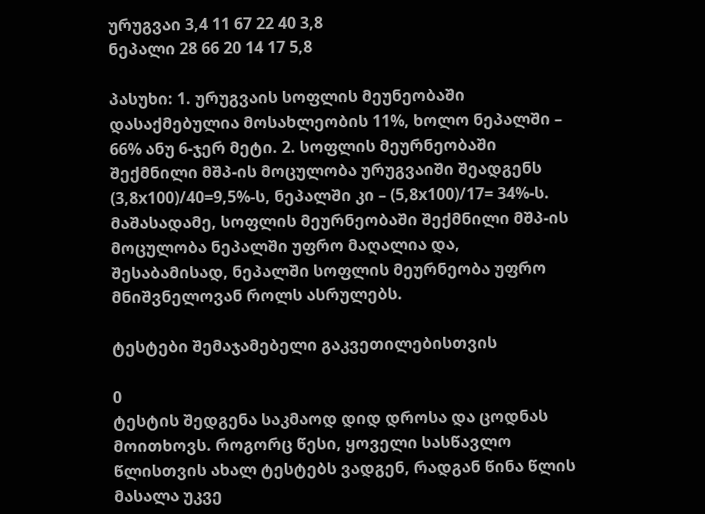ურუგვაი 3,4 11 67 22 40 3,8
ნეპალი 28 66 20 14 17 5,8

პასუხი: 1. ურუგვაის სოფლის მეუნეობაში დასაქმებულია მოსახლეობის 11%, ხოლო ნეპალში – 66% ანუ 6-ჯერ მეტი. 2. სოფლის მეურნეობაში შექმნილი მშპ-ის მოცულობა ურუგვაიში შეადგენს (3,8х100)/40=9,5%-ს, ნეპალში კი – (5,8х100)/17= 34%-ს. მაშასადამე, სოფლის მეურნეობაში შექმნილი მშპ-ის მოცულობა ნეპალში უფრო მაღალია და, შესაბამისად, ნეპალში სოფლის მეურნეობა უფრო მნიშვნელოვან როლს ასრულებს.

ტესტები შემაჯამებელი გაკვეთილებისთვის

0
ტესტის შედგენა საკმაოდ დიდ დროსა და ცოდნას მოითხოვს. როგორც წესი, ყოველი სასწავლო წლისთვის ახალ ტესტებს ვადგენ, რადგან წინა წლის მასალა უკვე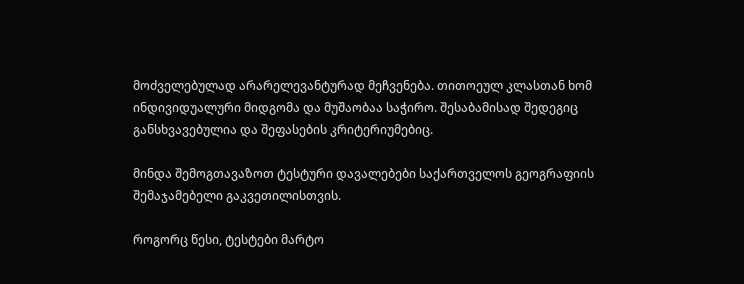მოძველებულად არარელევანტურად მეჩვენება. თითოეულ კლასთან ხომ ინდივიდუალური მიდგომა და მუშაობაა საჭირო. შესაბამისად შედეგიც განსხვავებულია და შეფასების კრიტერიუმებიც.

მინდა შემოგთავაზოთ ტესტური დავალებები საქართველოს გეოგრაფიის შემაჯამებელი გაკვეთილისთვის.

როგორც წესი, ტესტები მარტო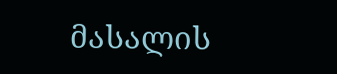მასალის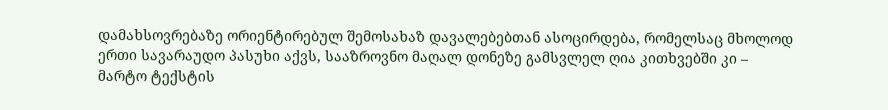დამახსოვრებაზე ორიენტირებულ შემოსახაზ დავალებებთან ასოცირდება, რომელსაც მხოლოდ ერთი სავარაუდო პასუხი აქვს, სააზროვნო მაღალ დონეზე გამსვლელ ღია კითხვებში კი – მარტო ტექსტის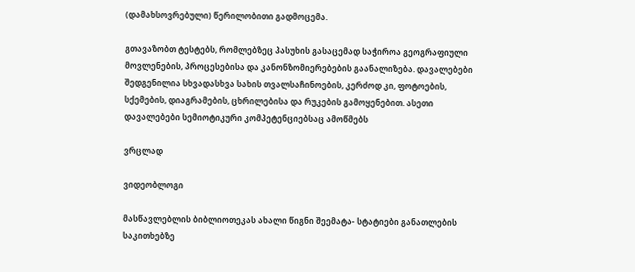(დამახსოვრებული) წერილობითი გადმოცემა.

გთავაზობთ ტესტებს, რომლებზეც პასუხის გასაცემად საჭიროა გეოგრაფიული მოვლენების, პროცესებისა და კანონზომიერებების გაანალიზება. დავალებები შედგენილია სხვადასხვა სახის თვალსაჩინოების, კერძოდ კი, ფოტოების, სქემების, დიაგრამების, ცხრილებისა და რუკების გამოყენებით. ასეთი დავალებები სემიოტიკური კომპეტენციებსაც ამოწმებს

ვრცლად

ვიდეობლოგი

მასწავლებლის ბიბლიოთეკას ახალი წიგნი შეემატა- სტატიები განათლების საკითხებზე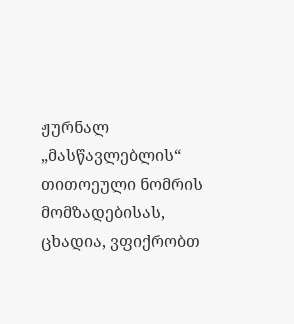ჟურნალ „მასწავლებლის“ თითოეული ნომრის მომზადებისას, ცხადია, ვფიქრობთ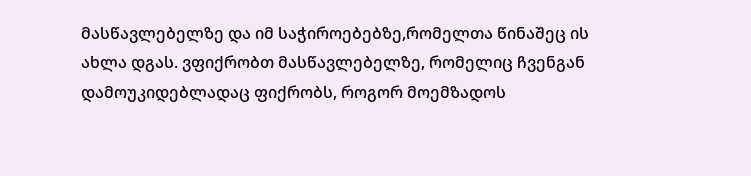მასწავლებელზე და იმ საჭიროებებზე,რომელთა წინაშეც ის ახლა დგას. ვფიქრობთ მასწავლებელზე, რომელიც ჩვენგან დამოუკიდებლადაც ფიქრობს, როგორ მოემზადოს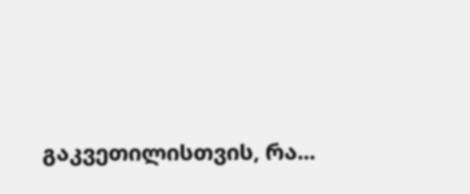გაკვეთილისთვის, რა...